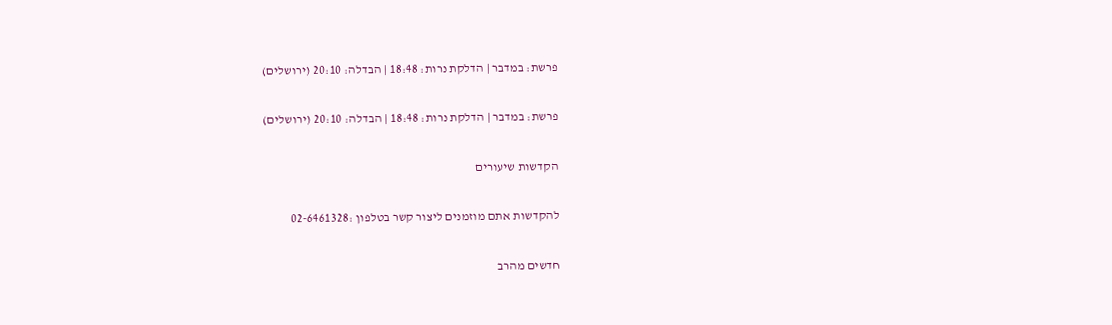פרשת: במדבר | הדלקת נרות: 18:48 | הבדלה: 20:10 (ירושלים)

פרשת: במדבר | הדלקת נרות: 18:48 | הבדלה: 20:10 (ירושלים)

הקדשות שיעורים

להקדשות אתם מוזמנים ליצור קשר בטלפון :02-6461328

חדשים מהרב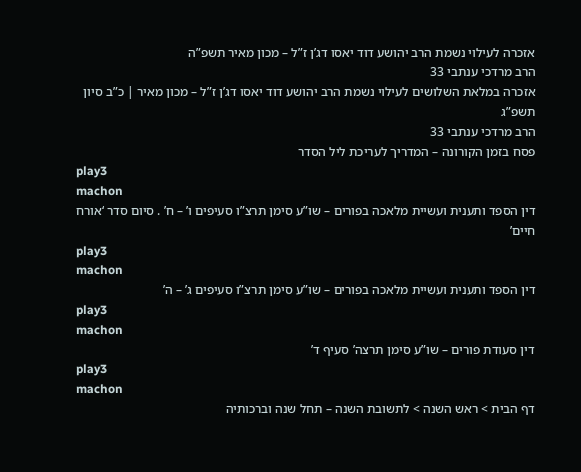אזכרה לעילוי נשמת הרב יהושע דוד יאסו דג’ן ז”ל – מכון מאיר תשפ”ה
הרב מרדכי ענתבי 33
אזכרה במלאת השלושים לעילוי נשמת הרב יהושע דוד יאסו דג’ן ז”ל – מכון מאיר | כ”ב סיון תשפ”ג
הרב מרדכי ענתבי 33
פסח בזמן הקורונה – המדריך לעריכת ליל הסדר
play3
machon
דין הספד ותענית ועשיית מלאכה בפורים – שו”ע סימן תרצ”ו סעיפים ו’ – ח’ . סיום סדר ‘אורח חיים’
play3
machon
דין הספד ותענית ועשיית מלאכה בפורים – שו”ע סימן תרצ”ו סעיפים ג’ – ה’
play3
machon
דין סעודת פורים – שו”ע סימן תרצה’ סעיף ד’
play3
machon
דף הבית > ראש השנה > לתשובת השנה – תחל שנה וברכותיה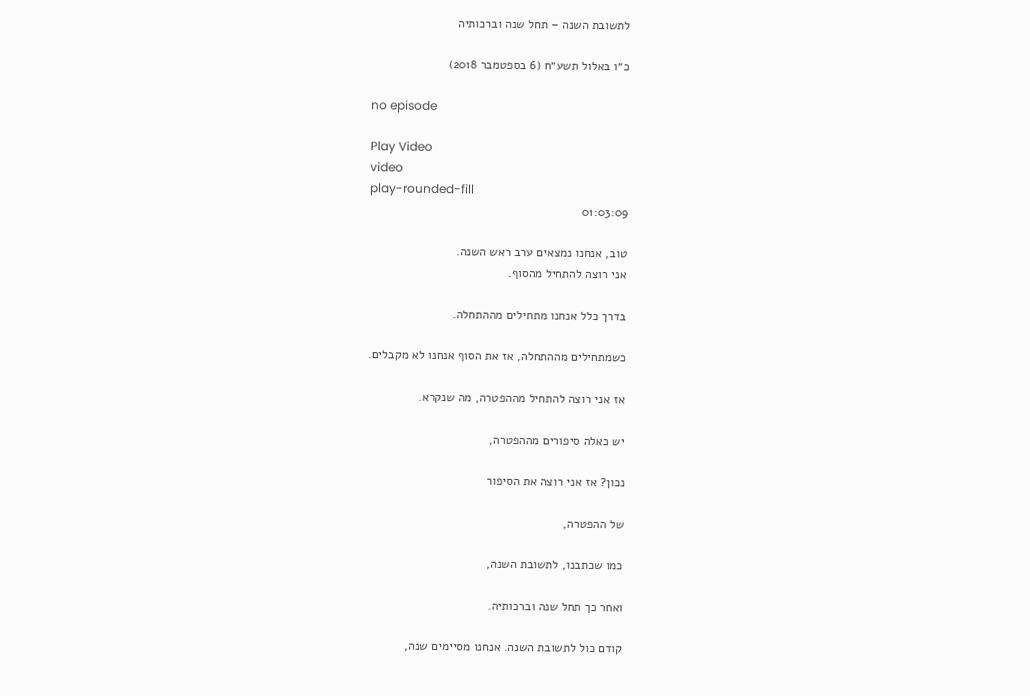לתשובת השנה – תחל שנה וברכותיה

כ״ו באלול תשע״ח (6 בספטמבר 2018)

no episode

Play Video
video
play-rounded-fill
01:03:09

טוב, אנחנו נמצאים ערב ראש השנה.
אני רוצה להתחיל מהסוף.

בדרך כלל אנחנו מתחילים מההתחלה.

כשמתחילים מההתחלה, אז את הסוף אנחנו לא מקבלים.

אז אני רוצה להתחיל מההפטרה, מה שנקרא.

יש כאלה סיפורים מההפטרה,

נכון? אז אני רוצה את הסיפור

של ההפטרה,

כמו שכתבנו, לתשובת השנה,

ואחר כך תחל שנה וברכותיה.

קודם כול לתשובת השנה. אנחנו מסיימים שנה,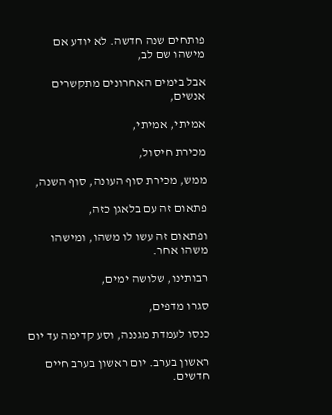פותחים שנה חדשה. לא יודע אם מישהו שם לב,

אבל בימים האחרונים מתקשרים אנשים,

אמיתי, אמיתי,

מכירת חיסול,

ממש, מכירת סוף העונה, סוף השנה,

פתאום זה עם בלאגן כזה,

ופתאום זה עשו לו משהו, ומישהו משהו אחר.

רבותינו, שלושה ימים,

סגרו מדפים,

כנסו לעמדת מגננה, וסע קדימה עד יום

ראשון בערב. יום ראשון בערב חיים חדשים.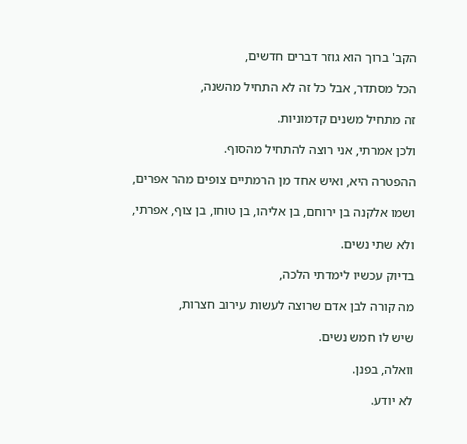הקב' ברוך הוא גוזר דברים חדשים,

הכל מסתדר, אבל כל זה לא התחיל מהשנה,

זה מתחיל משנים קדמוניות.

ולכן אמרתי, אני רוצה להתחיל מהסוף.

ההפטרה היא, ואיש אחד מן הרמתיים צופים מהר אפרים,

ושמו אלקנה בן ירוחם, בן אליהו, בן טוחו, בן צוף, אפרתי,

ולא שתי נשים.

בדיוק עכשיו לימדתי הלכה,

מה קורה לבן אדם שרוצה לעשות עירוב חצרות,

שיש לו חמש נשים.

וואלה, בפנן.

לא יודע.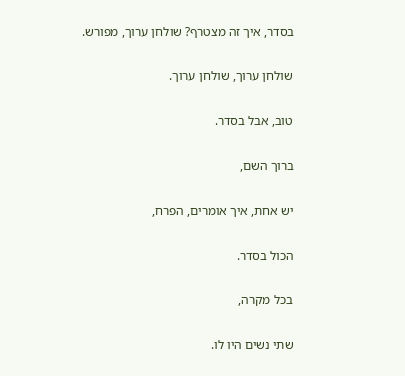בסדר, איך זה מצטרף? שולחן ערוך, מפורש.

שולחן ערוך, שולחן ערוך.

טוב, אבל בסדר.

ברוך השם,

יש אחת, איך אומרים, הפרח,

הכול בסדר.

בכל מקרה,

שתי נשים היו לו.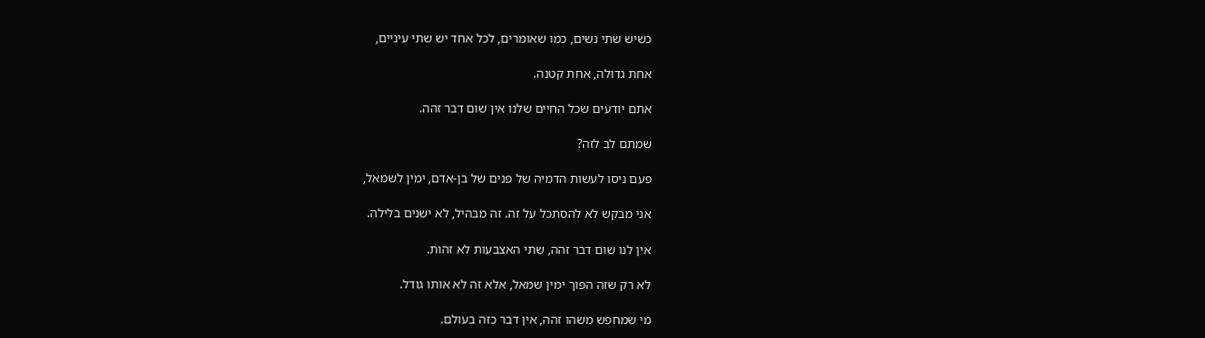כשיש שתי נשים, כמו שאומרים, לכל אחד יש שתי עיניים,

אחת גדולה, אחת קטנה.

אתם יודעים שכל החיים שלנו אין שום דבר זהה.

שמתם לב לזה?

פעם ניסו לעשות הדמיה של פנים של בן-אדם, ימין לשמאל,

אני מבקש לא להסתכל על זה. זה מבהיל, לא ישנים בלילה.

אין לנו שום דבר זהה, שתי האצבעות לא זהות.

לא רק שזה הפוך ימין שמאל, אלא זה לא אותו גודל.

מי שמחפש משהו זהה, אין דבר כזה בעולם.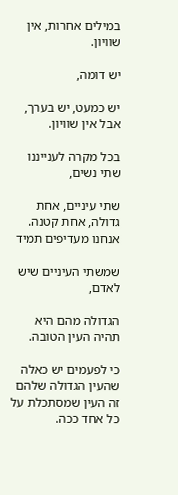במילים אחרות, אין שוויון.

יש דומה,

יש כמעט, יש בערך, אבל אין שוויון.

בכל מקרה לענייננו שתי נשים,

שתי עיניים, אחת גדולה, אחת קטנה. אנחנו מעדיפים תמיד

שמשתי העיניים שיש לאדם,

הגדולה מהם היא תהיה העין הטובה.

כי לפעמים יש כאלה שהעין הגדולה שלהם זה העין שמסתכלת על כל אחד ככה.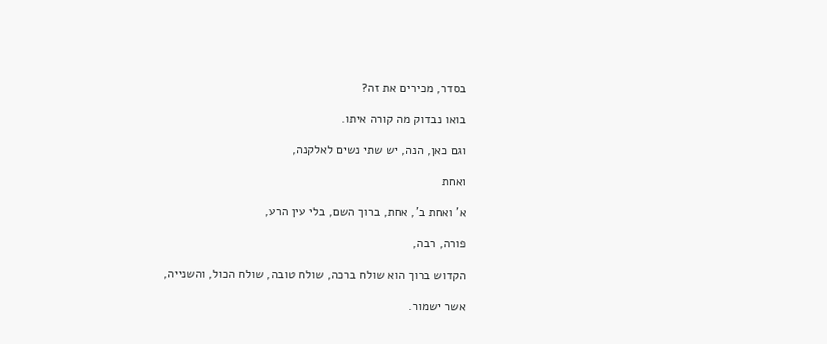בסדר, מכירים את זה?

בואו נבדוק מה קורה איתו.

וגם כאן, הנה, יש שתי נשים לאלקנה,

ואחת

א' ואחת ב', אחת, ברוך השם, בלי עין הרע,

פורה, רבה,

הקדוש ברוך הוא שולח ברכה, שולח טובה, שולח הכול, והשנייה,

אשר ישמור.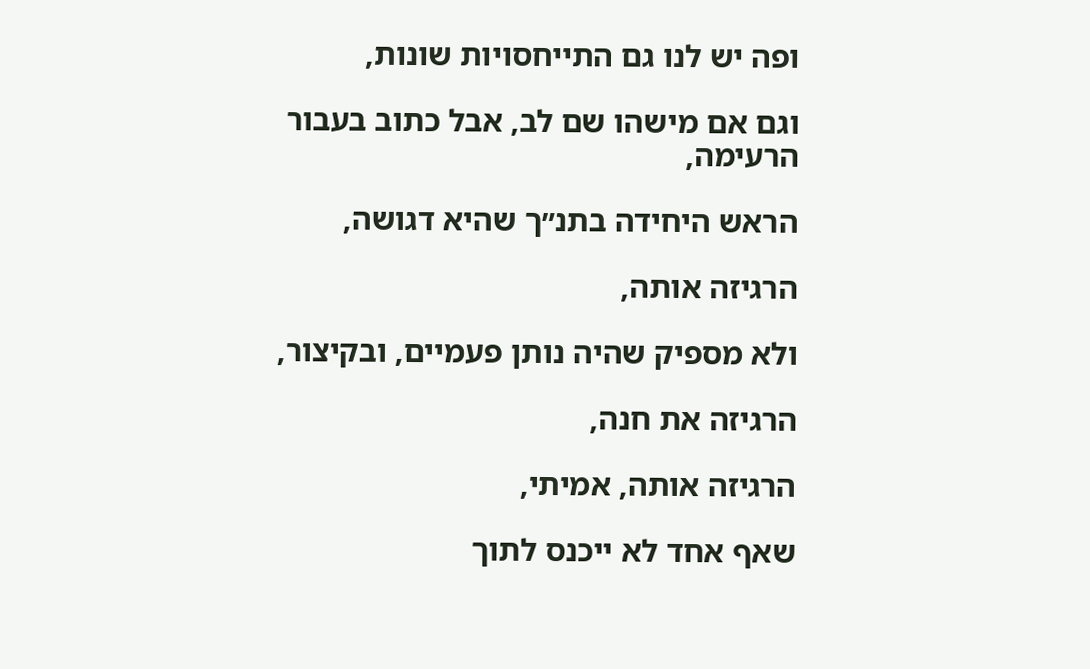ופה יש לנו גם התייחסויות שונות,

וגם אם מישהו שם לב, אבל כתוב בעבור הרעימה,

הראש היחידה בתנ״ך שהיא דגושה,

הרגיזה אותה,

ולא מספיק שהיה נותן פעמיים, ובקיצור,

הרגיזה את חנה,

הרגיזה אותה, אמיתי,

שאף אחד לא ייכנס לתוך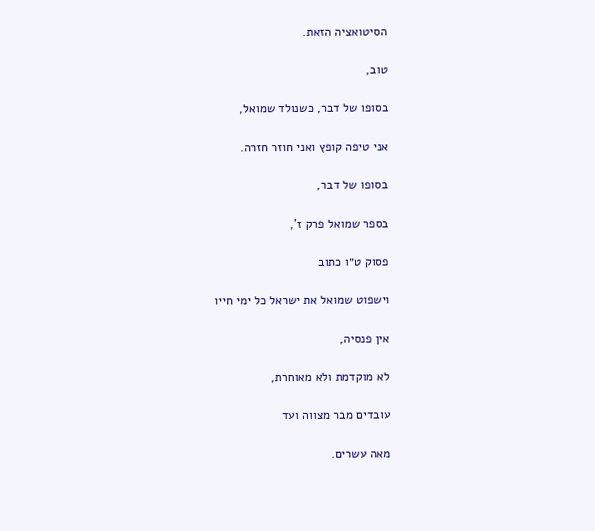הסיטואציה הזאת.

טוב,

בסופו של דבר, כשנולד שמואל,

אני טיפה קופץ ואני חוזר חזרה.

בסופו של דבר,

בספר שמואל פרק ז',

פסוק ט״ו כתוב

וישפוט שמואל את ישראל כל ימי חייו

אין פנסיה,

לא מוקדמת ולא מאוחרת,

עובדים מבר מצווה ועד

מאה עשרים.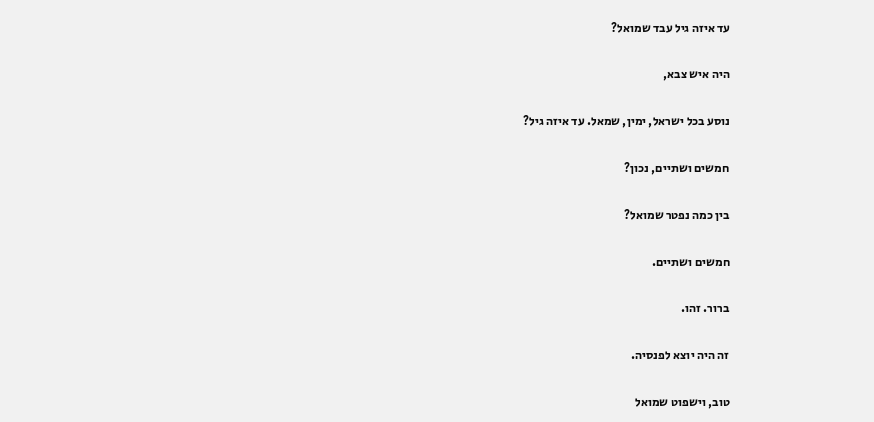עד איזה גיל עבד שמואל?

היה איש צבא,

נוסע בכל ישראל, ימין, שמאל. עד איזה גיל?

חמשים ושתיים, נכון?

בין כמה נפטר שמואל?

חמשים ושתיים.

ברור. זהו.

זה היה יוצא לפנסיה.

טוב, וישפוט שמואל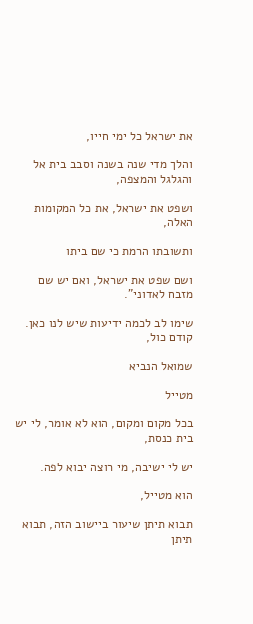את ישראל כל ימי חייו,

והלך מדי שנה בשנה וסבב בית אל והגלגל והמצפה,

ושפט את ישראל, את כל המקומות האלה,

ותשובתו הרמת כי שם ביתו

ושם שפט את ישראל, ואם יש שם מזבח לאדוני".

שימו לב לכמה ידיעות שיש לנו כאן. קודם כול,

שמואל הנביא

מטייל

בכל מקום ומקום, הוא לא אומר, לי יש בית כנסת,

יש לי ישיבה, מי רוצה יבוא לפה.

הוא מטייל,

תבוא תיתן שיעור ביישוב הזה, תבוא תיתן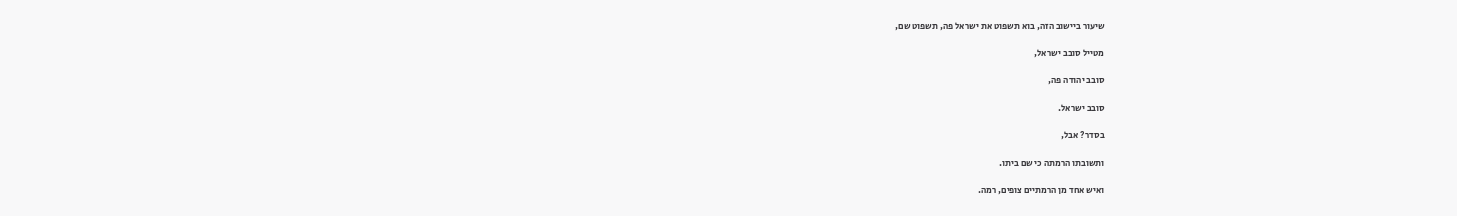שיעור ביישוב הזה, בוא תשפוט את ישראל פה, תשפוט שם,

מטייל סובב ישראל,

סובב יהודה פה,

סובב ישראל.

בסדר? אבל,

ותשובתו הרמתה כי שם ביתו.

ואיש אחד מן הרמתיים צופים, רמה.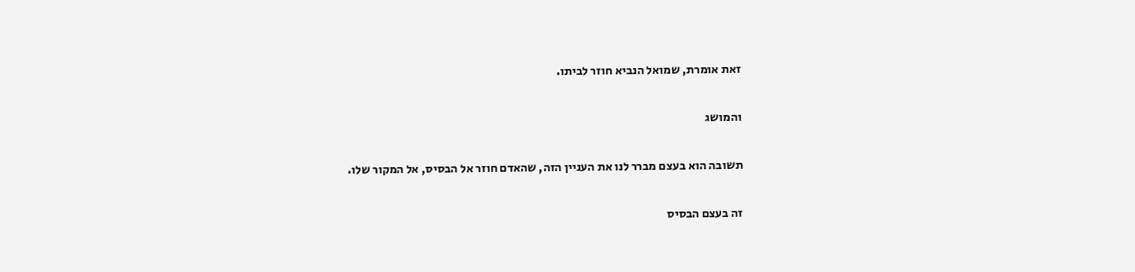זאת אומרת, שמואל הנביא חוזר לביתו.

והמושג

תשובה הוא בעצם מברר לנו את העניין הזה, שהאדם חוזר אל הבסיס, אל המקור שלו.

זה בעצם הבסיס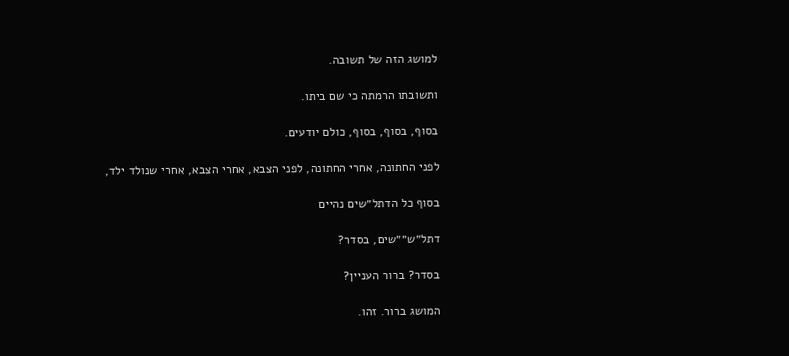למושג הזה של תשובה.

ותשובתו הרמתה כי שם ביתו.

בסוף, בסוף, בסוף, כולם יודעים.

לפני החתונה, אחרי החתונה, לפני הצבא, אחרי הצבא, אחרי שנולד ילד,

בסוף כל הדתל״שים נהיים

דתל״ש״״שים, בסדר?

בסדר? ברור העניין?

המושג ברור. זהו.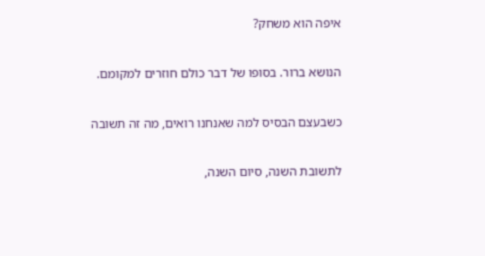איפה הוא משחק?

הנושא ברור. בסופו של דבר כולם חוזרים למקומם.

כשבעצם הבסיס למה שאנחנו רואים, מה זה תשובה

לתשובת השנה, סיום השנה,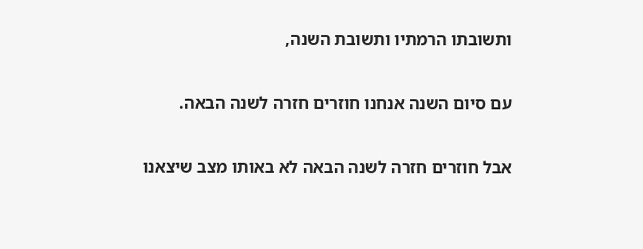ותשובתו הרמתיו ותשובת השנה,

עם סיום השנה אנחנו חוזרים חזרה לשנה הבאה.

אבל חוזרים חזרה לשנה הבאה לא באותו מצב שיצאנו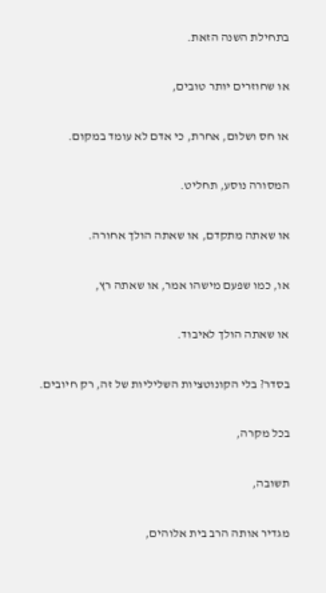בתחילת השנה הזאת.

או שחוזרים יותר טובים,

או חס ושלום, אחרת, כי אדם לא עומד במקום.

המסורה נוסע, תחליט.

או שאתה מתקדם, או שאתה הולך אחורה.

או, כמו שפעם מישהו אמר, או שאתה רץ,

או שאתה הולך לאיבוד.

בסדר? בלי הקונוטציות השליליות של זה, רק חיובים.

בכל מקרה,

תשובה,

מגדיר אותה הרב בית אלוהים,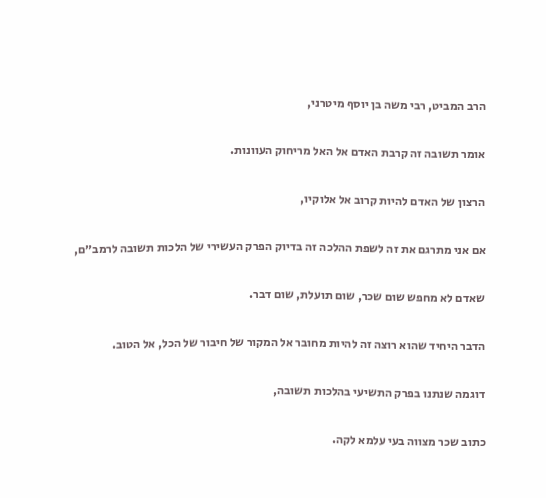הרב המביט, רבי משה בן יוסף מיטרני,

אומר תשובה זה קרבת האדם אל האל מריחוק העוונות.

הרצון של האדם להיות קרוב אל אלוקיו,

אם אני מתרגם את זה לשפת ההלכה זה בדיוק הפרק העשירי של הלכות תשובה לרמב״ם,

שאדם לא מחפש שום שכר, שום תועלת, שום דבר.

הדבר היחיד שהוא רוצה זה להיות מחובר אל המקור של חיבור של הכל, אל הטוב.

דוגמה שנתנו בפרק התשיעי בהלכות תשובה,

כתוב שכר מצווה בעי עלמא לקה.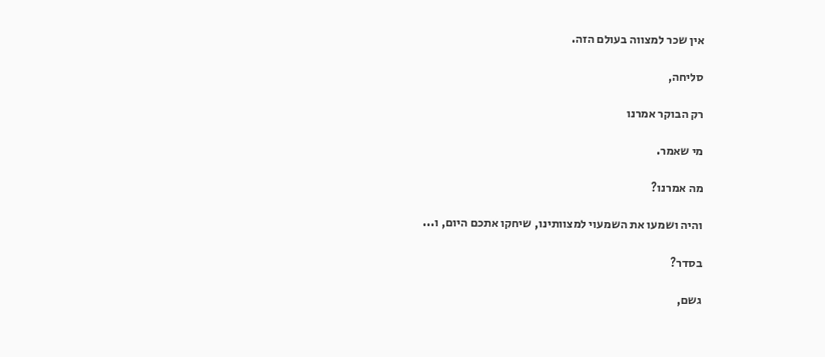אין שכר למצווה בעולם הזה.

סליחה,

רק הבוקר אמרנו

מי שאמר.

מה אמרנו?

והיה ושמעו את השמעוי למצוותינו, שיחקו אתכם היום, ו...

בסדר?

גשם,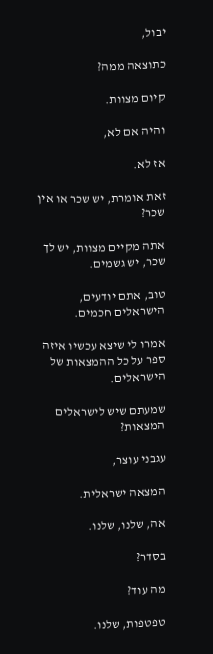יבול,

כתוצאה ממה?

קיום מצוות.

והיה אם לא,

אז לא.

זאת אומרת, יש שכר או אין שכר?

אתה מקיים מצוות, יש לך שכר, יש גשמים.

טוב, אתם יודעים, הישראלים חכמים.

אמרו לי שיצא עכשיו איזה ספר על כל ההמצאות של הישראלים.

שמעתם שיש לישראלים המצאות?

עגבני עוצר,

המצאה ישראלית.

אה, שלנו, שלנו.

בסדר?

מה עוד?

טפטפות, שלנו.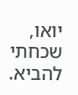יואו, שכחתי להביא.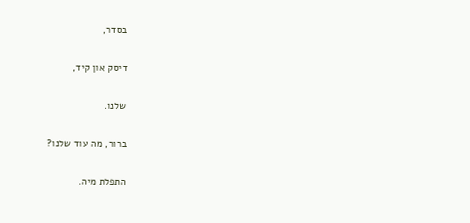בסדר,

דיסק און קיד,

שלנו.

ברור, מה עוד שלנו?

התפלת מיה.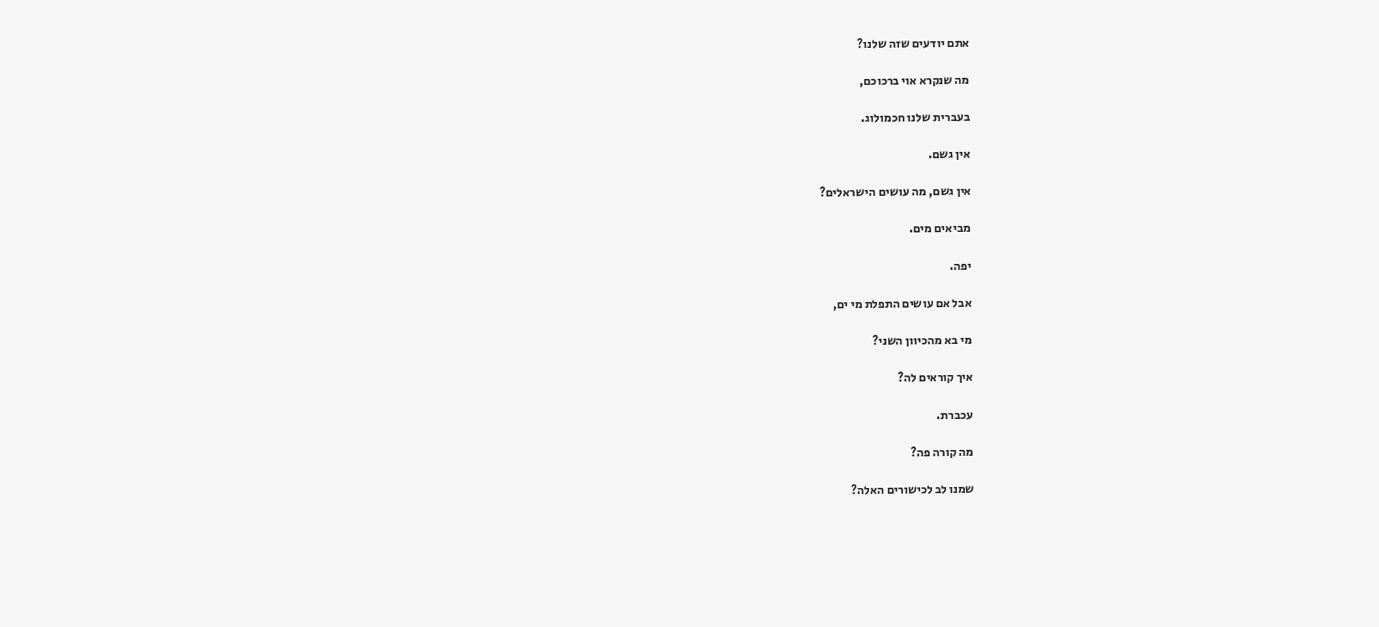אתם יודעים שזה שלנו?

מה שנקרא אוי ברכוכם,

בעברית שלנו חכמולוג.

אין גשם.

אין גשם, מה עושים הישראלים?

מביאים מים.

יפה.

אבל אם עושים התפלת מי ים,

מי בא מהכיוון השני?

איך קוראים לה?

עכברת.

מה קורה פה?

שמנו לב לכישורים האלה?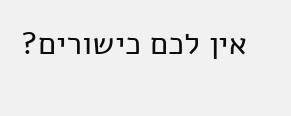אין לכם כישורים?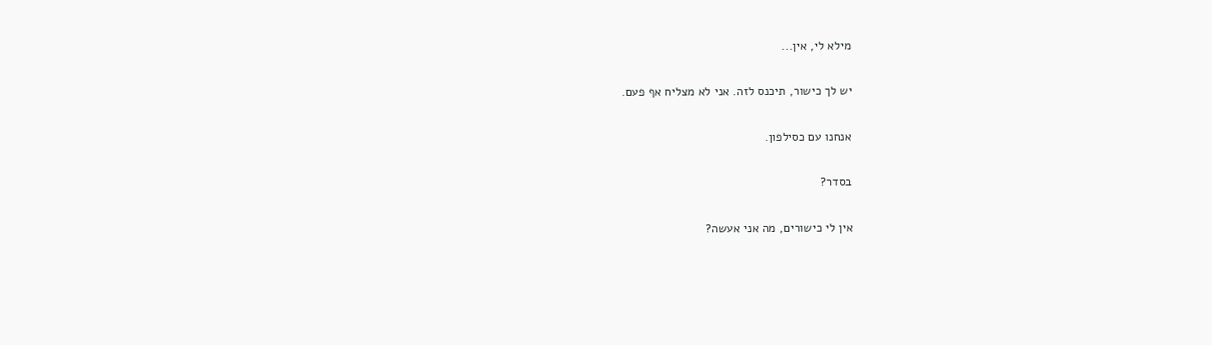מילא לי, אין...

יש לך כישור, תיכנס לזה. אני לא מצליח אף פעם.

אנחנו עם כסילפון.

בסדר?

אין לי כישורים, מה אני אעשה?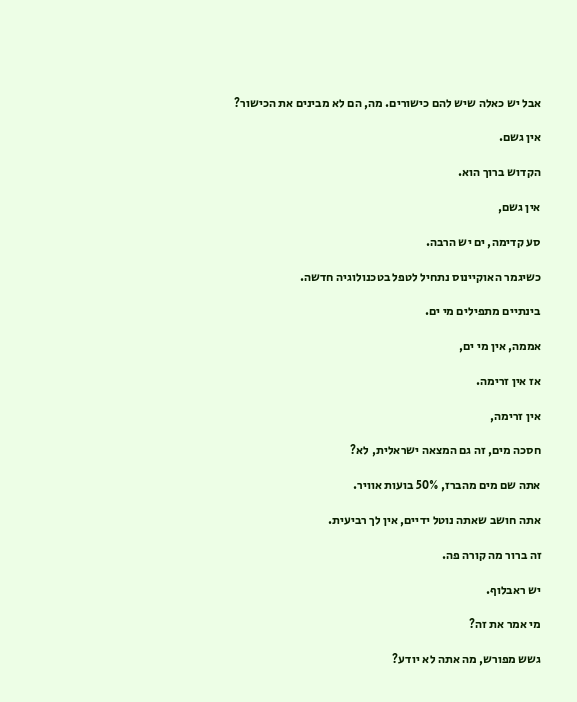אבל יש כאלה שיש להם כישורים. מה, הם לא מבינים את הכישור?

אין גשם.

הקדוש ברוך הוא.

אין גשם,

סע קדימה, ים יש הרבה.

כשיגמר האוקיינוס נתחיל לטפל בטכנולוגיה חדשה.

בינתיים מתפילים מי ים.

אממה, אין מי ים,

אז אין זרימה.

אין זרימה,

חסכה מים, זה גם המצאה ישראלית, לא?

אתה שם מים מהברז, 50% בועות אוויר.

אתה חושב שאתה נוטל ידיים, אין לך רביעית.

זה ברור מה קורה פה.

יש ראבלוף.

מי אמר את זה?

גשש מפורש, מה אתה לא יודע?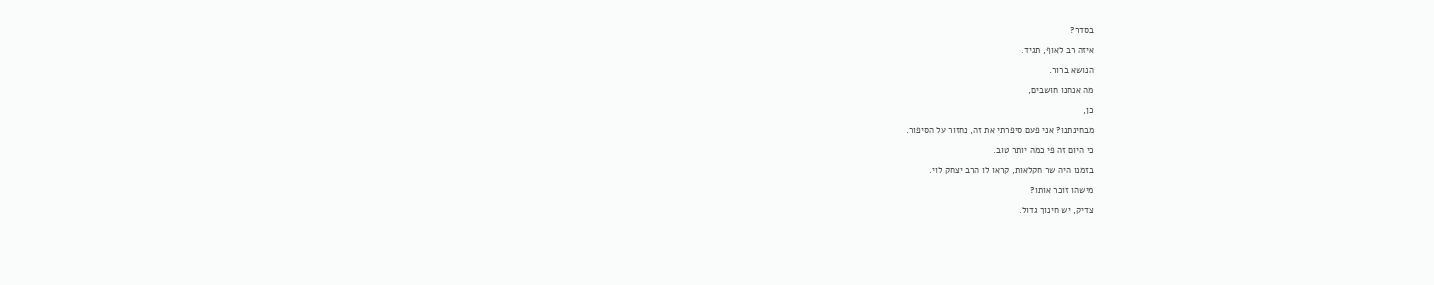בסדר?

איזה רב לאוף, תגיד.

הנושא ברור.

מה אנחנו חושבים,

כן,

מבחינתנו? אני פעם סיפרתי את זה, נחזור על הסיפור.

כי היום זה פי כמה יותר טוב.

בזמנו היה שר חקלאות, קראו לו הרב יצחק לוי.

מישהו זוכר אותו?

צדיק, יש חינוך גדול.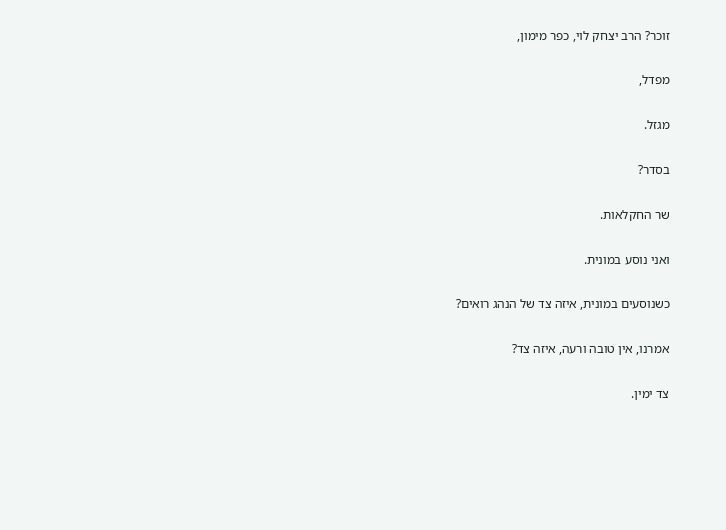זוכר? הרב יצחק לוי, כפר מימון,

מפדל,

מגזל.

בסדר?

שר החקלאות.

ואני נוסע במונית.

כשנוסעים במונית, איזה צד של הנהג רואים?

אמרנו, אין טובה ורעה, איזה צד?

צד ימין.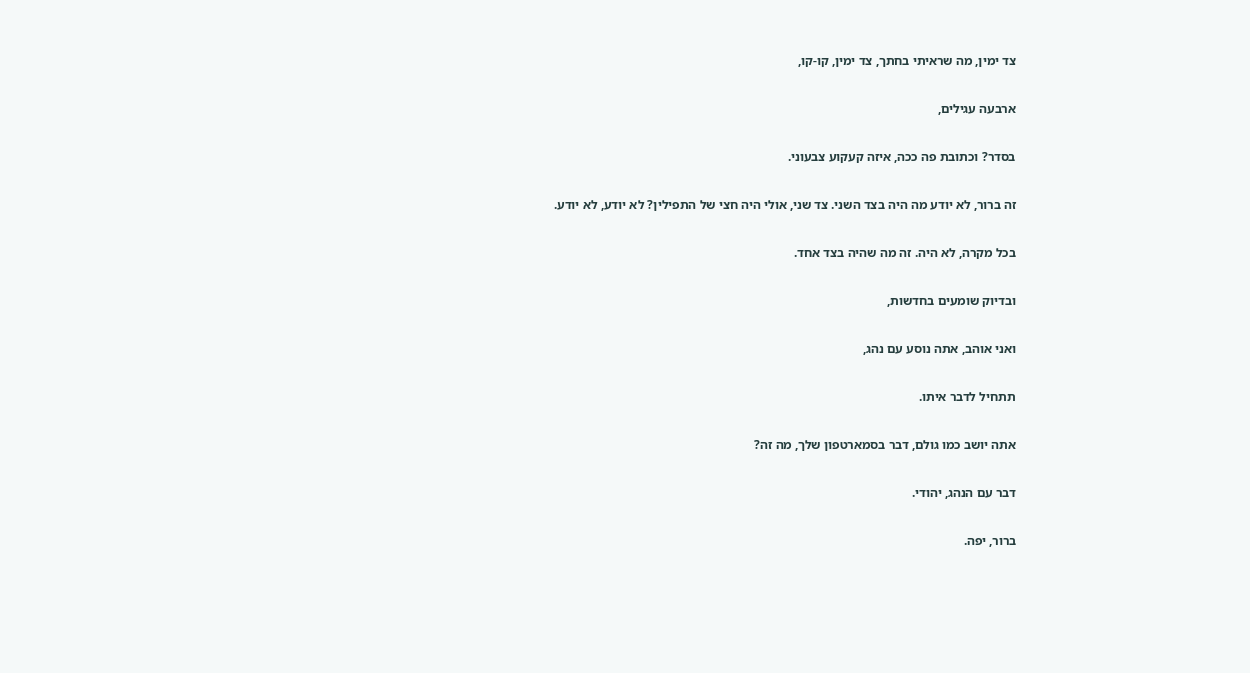צד ימין, מה שראיתי בחתך, צד ימין, קו-קו,

ארבעה עגילים,

בסדר? וכתובת פה ככה, איזה קעקוע צבעוני.

זה ברור, לא יודע מה היה בצד השני. צד שני, אולי היה חצי של התפילין? לא יודע, לא יודע.

בכל מקרה, לא היה. זה מה שהיה בצד אחד.

ובדיוק שומעים בחדשות,

ואני אוהב, אתה נוסע עם נהג,

תתחיל לדבר איתו.

אתה יושב כמו גולם, דבר בסמארטפון שלך, מה זה?

דבר עם הנהג, יהודי.

ברור, יפה.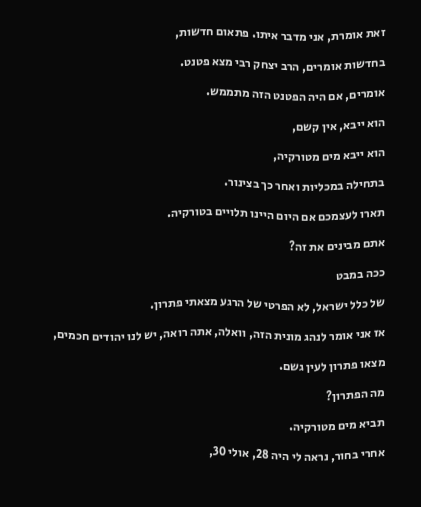זאת אומרת, אני מדבר איתו. פתאום חדשות,

בחדשות אומרים, הרב יצחק רבי מצא פטנט.

אומרים, אם היה הפטנט הזה מתממש.

הוא ייבא, אין קשם,

הוא ייבא מים מטורקיה,

בתחילה במכליות ואחר כך בצינור.

תארו לעצמכם אם היום היינו תלויים בטורקיה.

אתם מבינים את זה?

ככה במבט

של כלל ישראל, לא הפרטי של הרגע מצאתי פתרון.

אז אני אומר לנהג מונית הזה, וואלה, אתה רואה, יש לנו יהודים חכמים,

מצאו פתרון לעין גשם.

מה הפתרון?

תביא מים מטורקיה.

אחרי בחור, נראה לי היה 28, אולי 30,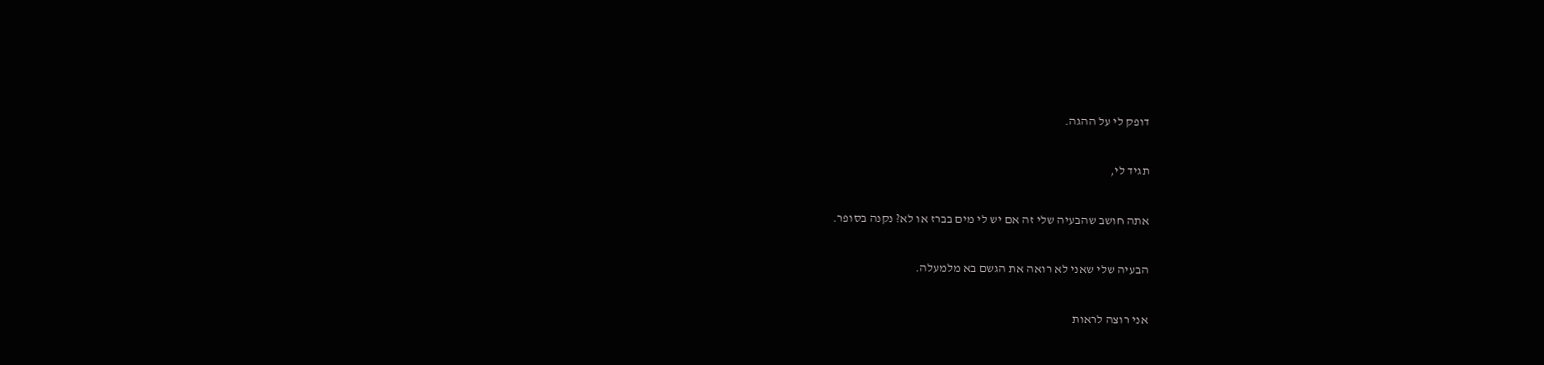דופק לי על ההגה.

תגיד לי,

אתה חושב שהבעיה שלי זה אם יש לי מים בברז או לא? נקנה בסופר.

הבעיה שלי שאני לא רואה את הגשם בא מלמעלה.

אני רוצה לראות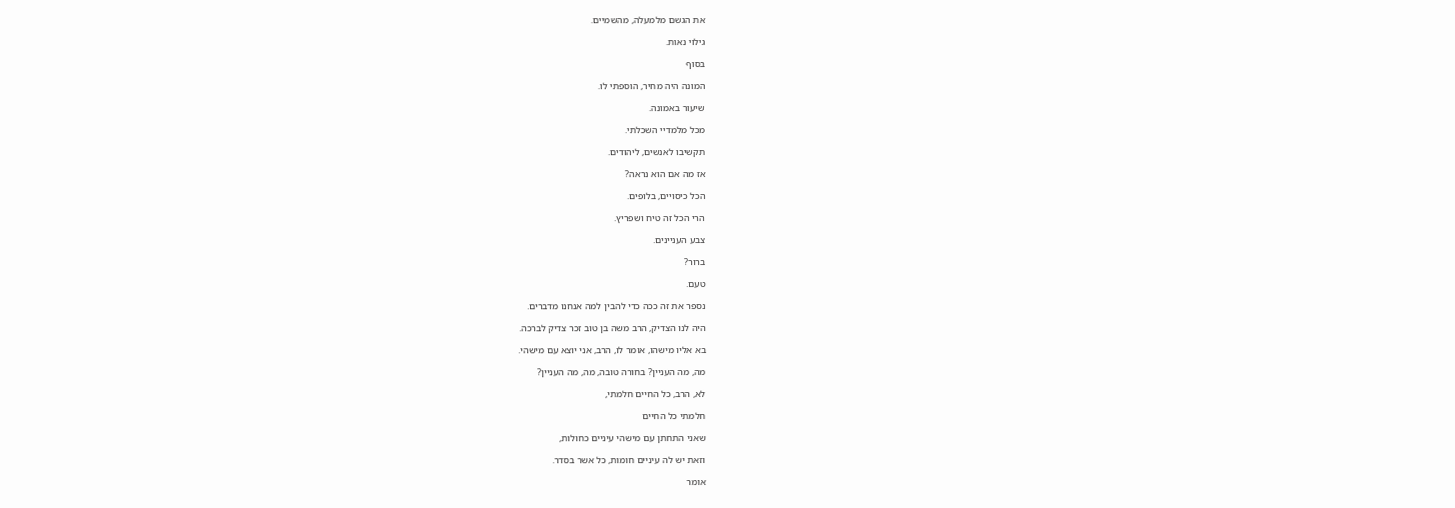את הגשם מלמעלה, מהשמיים.

גילוי נאות.

בסוף

המונה היה מחיר, הוספתי לו.

שיעור באמונה.

מכל מלמדיי השכלתי.

תקשיבו לאנשים, ליהודים.

אז מה אם הוא נראה?

הכל כיסויים, בלופים.

הרי הכל זה טיח ושפריץ.

צבע העניינים.

ברור?

טעם.

נספר את זה ככה כדי להבין למה אנחנו מדברים.

היה לנו הצדיק, הרב משה בן טוב זכר צדיק לברכה.

בא אליו מישהו, אומר לו, הרב, אני יוצא עם מישהי.

מה, מה העניין? בחורה טובה, מה, מה העניין?

לא, הרב, כל החיים חלמתי,

חלמתי כל החיים

שאני התחתן עם מישהי עיניים כחולות,

וזאת יש לה עיניים חומות, כל אשר בסדר.

אומר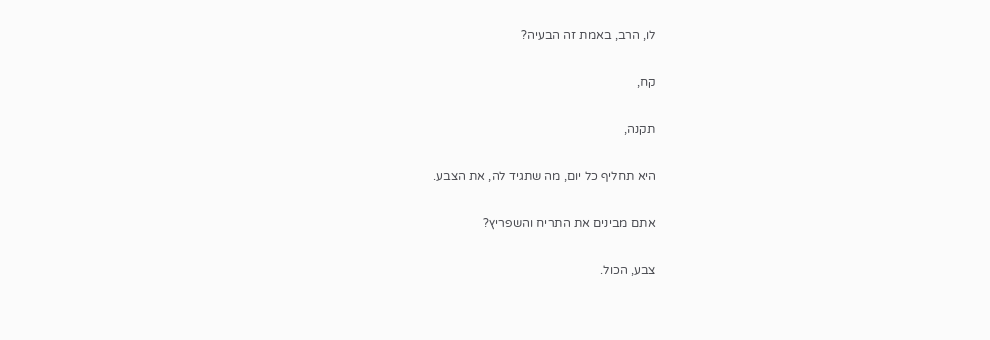לו, הרב, באמת זה הבעיה?

קח,

תקנה,

היא תחליף כל יום, מה שתגיד לה, את הצבע.

אתם מבינים את התריח והשפריץ?

צבע, הכול.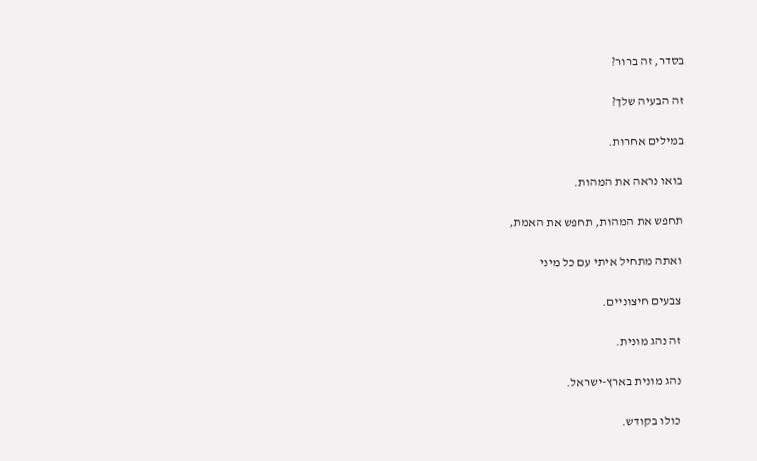בסדר, זה ברור?

זה הבעיה שלך?

במילים אחרות.

בואו נראה את המהות.

תחפש את המהות, תחפש את האמת,

ואתה מתחיל איתי עם כל מיני

צבעים חיצוניים.

זה נהג מונית.

נהג מונית בארץ-ישראל.

כולו בקודש.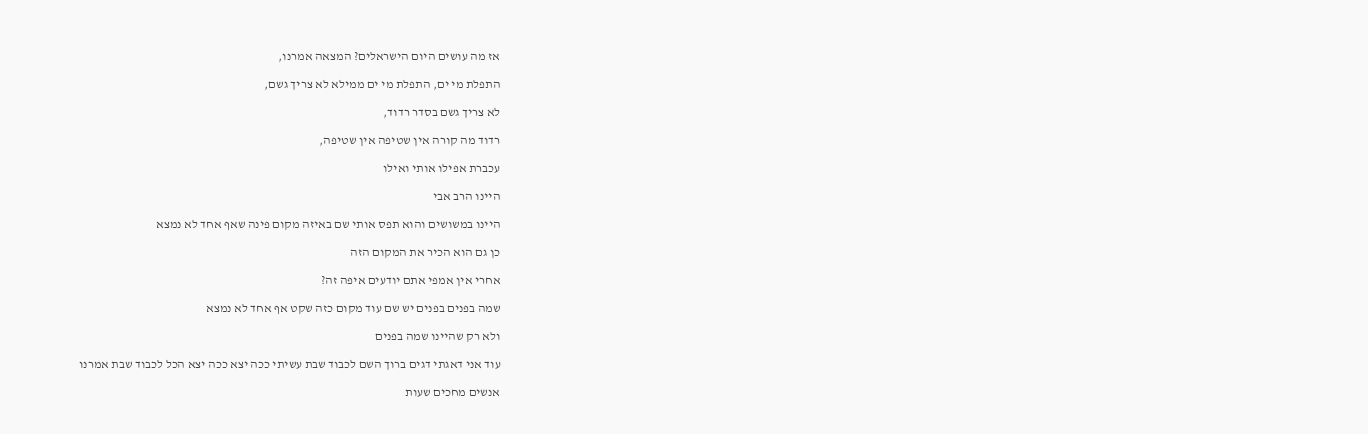אז מה עושים היום הישראלים? המצאה אמרנו,

התפלת מי ים, התפלת מי ים ממילא לא צריך גשם,

לא צריך גשם בסדר רדוד,

רדוד מה קורה אין שטיפה אין שטיפה,

עכברת אפילו אותי ואילו

היינו הרב אבי

היינו במשושים והוא תפס אותי שם באיזה מקום פינה שאף אחד לא נמצא

כן גם הוא הכיר את המקום הזה

אחרי אין אמפי אתם יודעים איפה זה?

שמה בפנים בפנים יש שם עוד מקום כזה שקט אף אחד לא נמצא

ולא רק שהיינו שמה בפנים

עוד אני דאגתי דגים ברוך השם לכבוד שבת עשיתי ככה יצא ככה יצא הכל לכבוד שבת אמרנו

אנשים מחכים שעות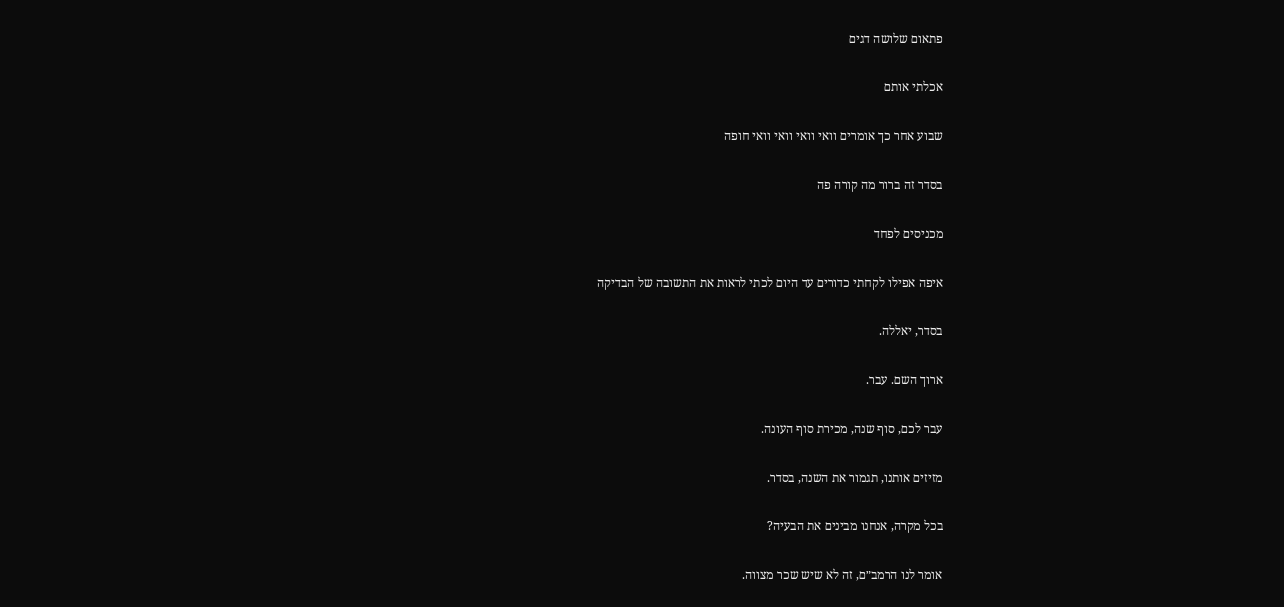פתאום שלושה דגים

אכלתי אותם

שבוע אחר כך אומרים וואי וואי וואי וואי חופה

בסדר זה ברור מה קורה פה

מכניסים לפחד

איפה אפילו לקחתי כדורים עד היום לכתי לראות את התשובה של הבדיקה

בסדר, יאללה.

ארוך השם. עבר.

עבר לכם, סוף שנה, מכירת סוף העונה.

מזיזים אותנו, תגמור את השנה, בסדר.

בכל מקרה, אנחנו מבינים את הבעיה?

אומר לנו הרמב״ם, זה לא שיש שכר מצווה.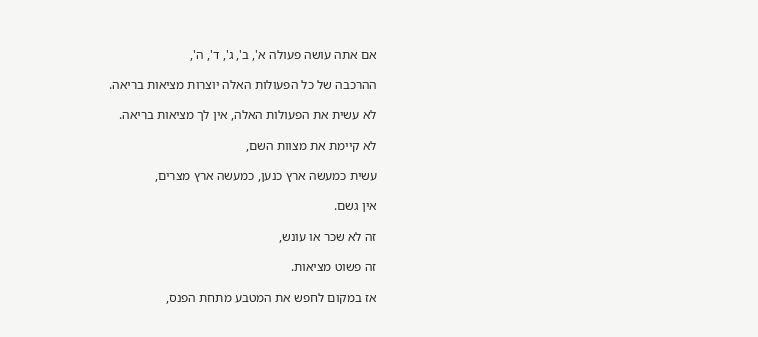אם אתה עושה פעולה א', ב', ג', ד', ה',

ההרכבה של כל הפעולות האלה יוצרות מציאות בריאה.

לא עשית את הפעולות האלה, אין לך מציאות בריאה.

לא קיימת את מצוות השם,

עשית כמעשה ארץ כנען, כמעשה ארץ מצרים,

אין גשם.

זה לא שכר או עונש,

זה פשוט מציאות.

אז במקום לחפש את המטבע מתחת הפנס,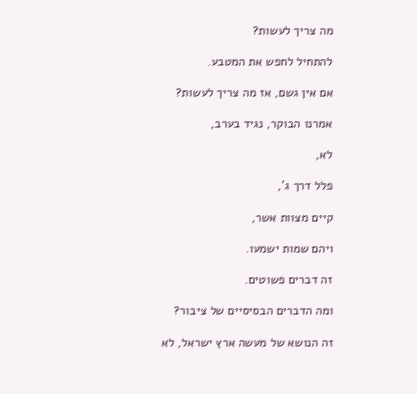מה צריך לעשות?

להתחיל לחפש את המטבע.

אם אין גשם, אז מה צריך לעשות?

אמרנו הבוקר, נגיד בערב,

לא,

פלל דרך ג',

קיים מצוות אשר,

ויהם שמות ישמעו.

זה דברים פשוטים.

ומה הדברים הבסיסיים של ציבור?

זה הנושא של מעשה ארץ ישראל, לא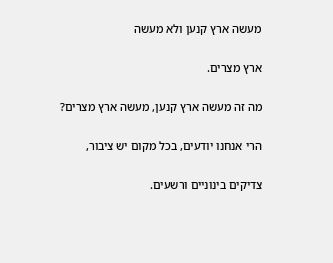מעשה ארץ קנען ולא מעשה

ארץ מצרים.

מה זה מעשה ארץ קנען, מעשה ארץ מצרים?

הרי אנחנו יודעים, בכל מקום יש ציבור,

צדיקים בינוניים ורשעים.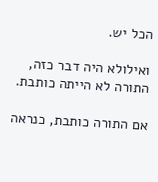הכל יש.

ואילולא היה דבר כזה, התורה לא הייתה כותבת.

אם התורה כותבת, כנראה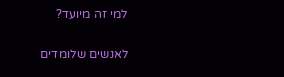למי זה מיועד?

לאנשים שלומדים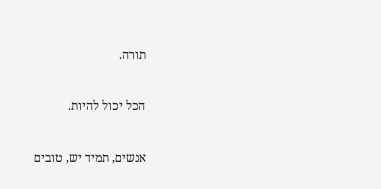תורה.

הכל יכול להיות.

אנשים, תמיד יש, טובים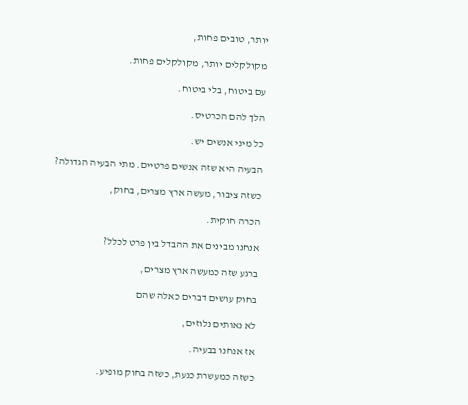יותר, טובים פחות,

מקולקלים יותר, מקולקלים פחות.

עם ביטוח, בלי ביטוח.

הלך להם הכרטיס.

כל מיני אנשים יש.

הבעיה היא שזה אנשים פרטיים. מתי הבעיה הגדולה?

כשזה ציבור, מעשה ארץ מצרים, בחוק,

הכרה חוקית.

אנחנו מבינים את ההבדל בין פרט לכלל?

ברגע שזה כמעשה ארץ מצרים,

בחוק עושים דברים כאלה שהם

לא נאותים נלוזים,

אז אנחנו בבעיה.

כשזה כמעשרת כנעת, כשזה בחוק מופיע.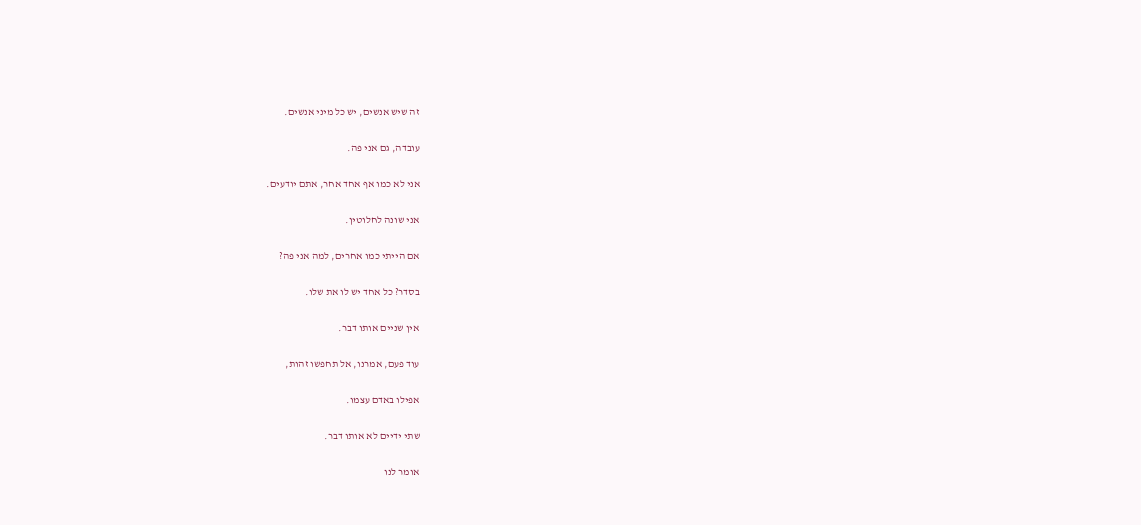זה שיש אנשים, יש כל מיני אנשים.

עובדה, גם אני פה.

אני לא כמו אף אחד אחר, אתם יודעים.

אני שונה לחלוטין.

אם הייתי כמו אחרים, למה אני פה?

בסדר? כל אחד יש לו את שלו.

אין שניים אותו דבר.

עוד פעם, אמרנו, אל תחפשו זהות,

אפילו באדם עצמו.

שתי ידיים לא אותו דבר.

אומר לנו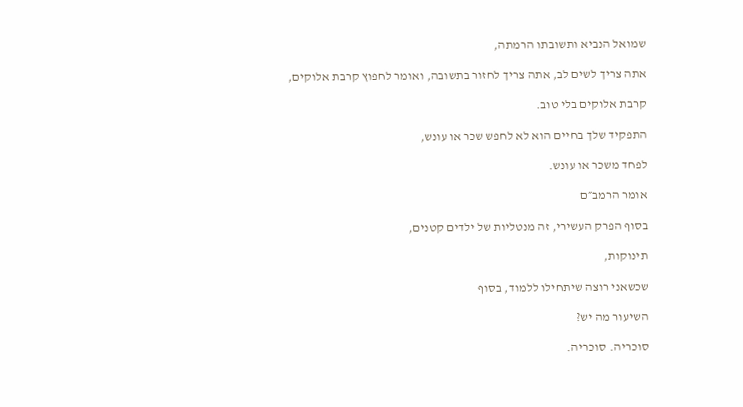שמואל הנביא ותשובתו הרמתה,

אתה צריך לשים לב, אתה צריך לחזור בתשובה, ואומר לחפוץ קרבת אלוקים,

קרבת אלוקים בלי טוב.

התפקיד שלך בחיים הוא לא לחפש שכר או עונש,

לפחד משכר או עונש.

אומר הרמב״ם

בסוף הפרק העשירי, זה מנטליות של ילדים קטנים,

תינוקות,

שכשאני רוצה שיתחילו ללמוד, בסוף

השיעור מה יש?

סוכריה. סוכריה.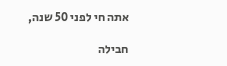אתה חי לפני 50 שנה,

חבילה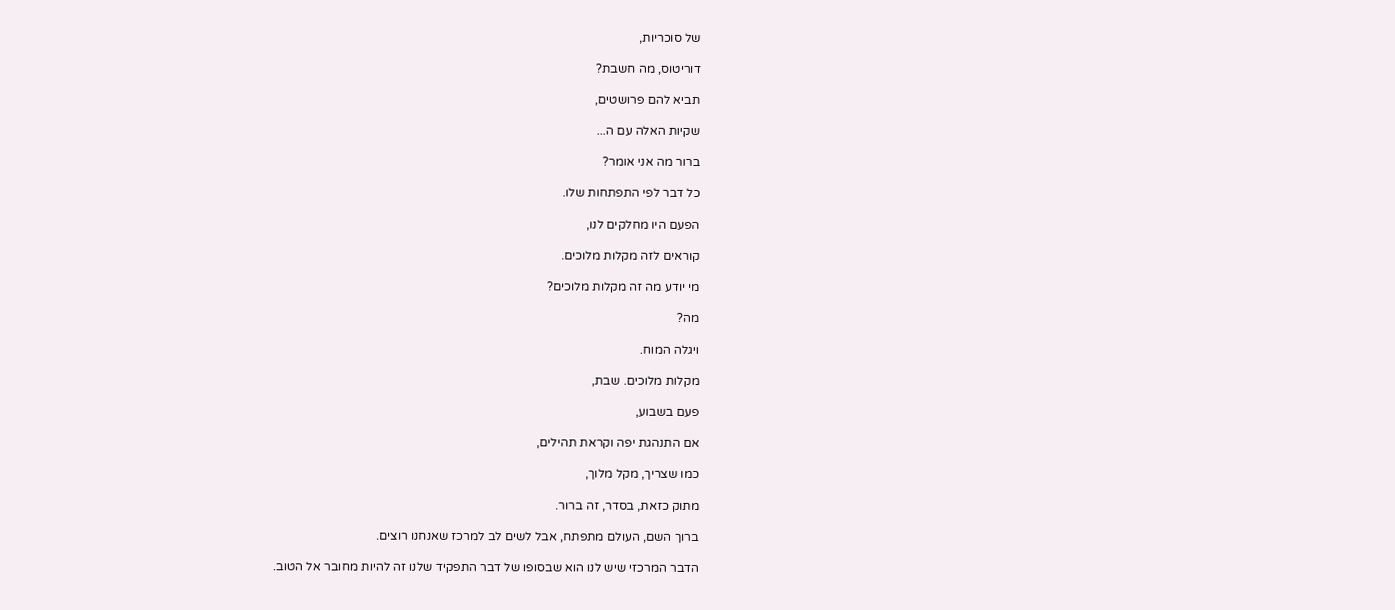של סוכריות,

דוריטוס, מה חשבת?

תביא להם פרושטים,

שקיות האלה עם ה...

ברור מה אני אומר?

כל דבר לפי התפתחות שלו.

הפעם היו מחלקים לנו,

קוראים לזה מקלות מלוכים.

מי יודע מה זה מקלות מלוכים?

מה?

ויגלה המוח.

מקלות מלוכים. שבת,

פעם בשבוע,

אם התנהגת יפה וקראת תהילים,

כמו שצריך, מקל מלוך,

מתוק כזאת, בסדר, זה ברור.

ברוך השם, העולם מתפתח, אבל לשים לב למרכז שאנחנו רוצים.

הדבר המרכזי שיש לנו הוא שבסופו של דבר התפקיד שלנו זה להיות מחובר אל הטוב.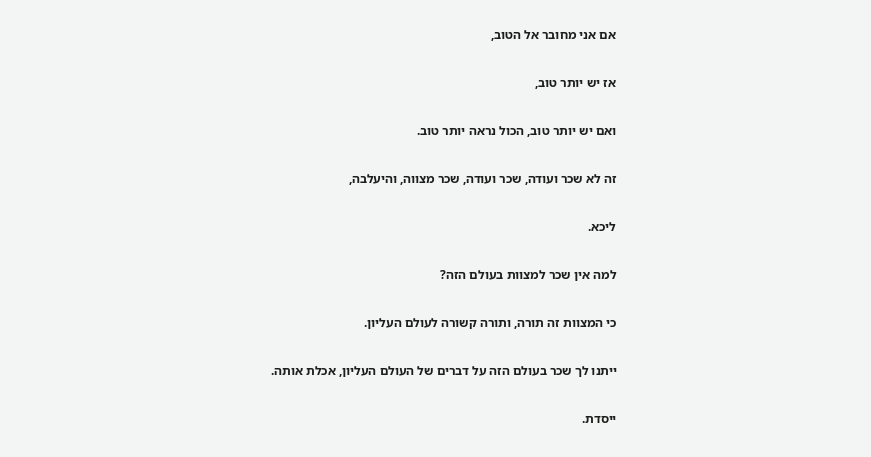אם אני מחובר אל הטוב,

אז יש יותר טוב,

ואם יש יותר טוב, הכול נראה יותר טוב.

זה לא שכר ועודה, שכר ועודה, שכר מצווה, והיעלבה,

ליכא.

למה אין שכר למצוות בעולם הזה?

כי המצוות זה תורה, ותורה קשורה לעולם העליון.

ייתנו לך שכר בעולם הזה על דברים של העולם העליון, אכלת אותה.

ייסדת.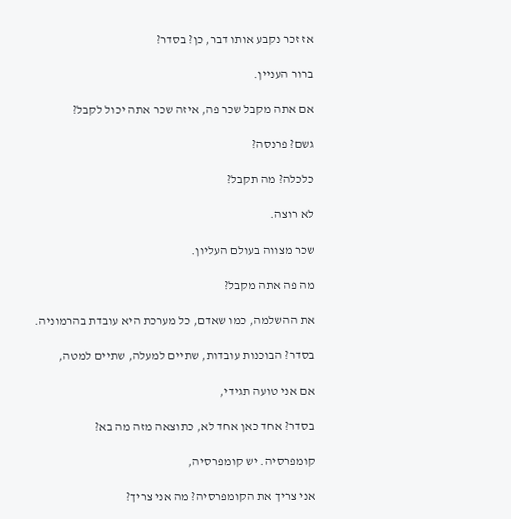אז זכר נקבע אותו דבר, כן? בסדר?

ברור העניין.

אם אתה מקבל שכר פה, איזה שכר אתה יכול לקבל?

גשם? פרנסה?

כלכלה? מה תקבל?

לא רוצה.

שכר מצווה בעולם העליון.

מה פה אתה מקבל?

את ההשלמה, כמו שאדם, כל מערכת היא עובדת בהרמוניה.

בסדר? הבוכנות עובדות, שתיים למעלה, שתיים למטה,

אם אני טועה תגידי,

בסדר? אחד כאן אחד לא, כתוצאה מזה מה בא?

קומפרסיה. יש קומפרסיה,

אני צריך את הקומפרסיה? מה אני צריך?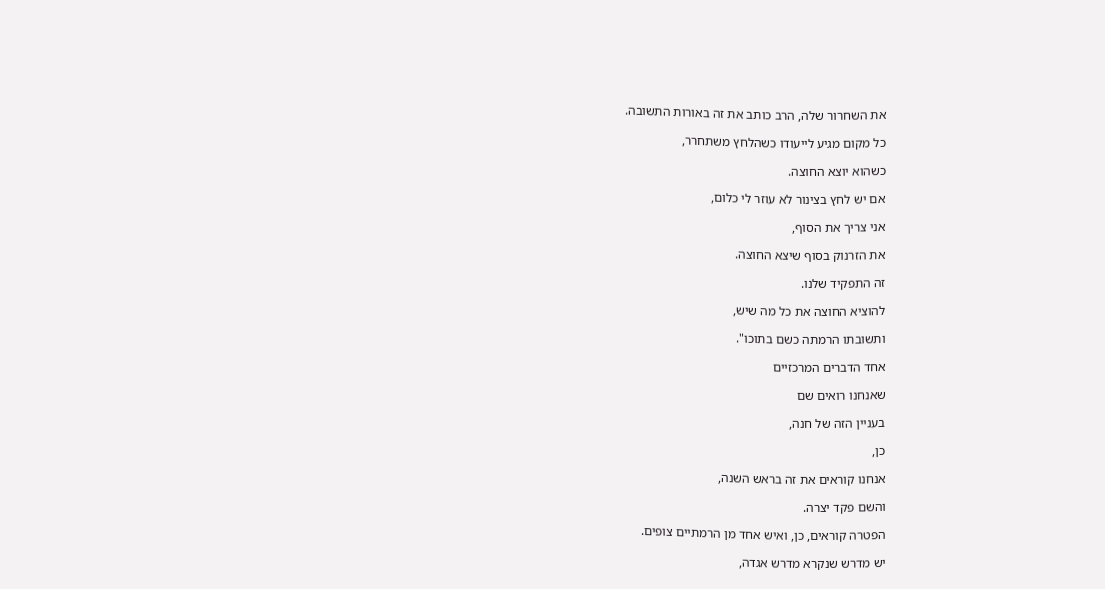את השחרור שלה, הרב כותב את זה באורות התשובה.

כל מקום מגיע לייעודו כשהלחץ משתחרר,

כשהוא יוצא החוצה.

אם יש לחץ בצינור לא עוזר לי כלום,

אני צריך את הסוף,

את הזרנוק בסוף שיצא החוצה.

זה התפקיד שלנו.

להוציא החוצה את כל מה שיש,

ותשובתו הרמתה כשם בתוכו".

אחד הדברים המרכזיים

שאנחנו רואים שם

בעניין הזה של חנה,

כן,

אנחנו קוראים את זה בראש השנה,

והשם פקד יצרה.

הפטרה קוראים, כן, ואיש אחד מן הרמתיים צופים.

יש מדרש שנקרא מדרש אגדה,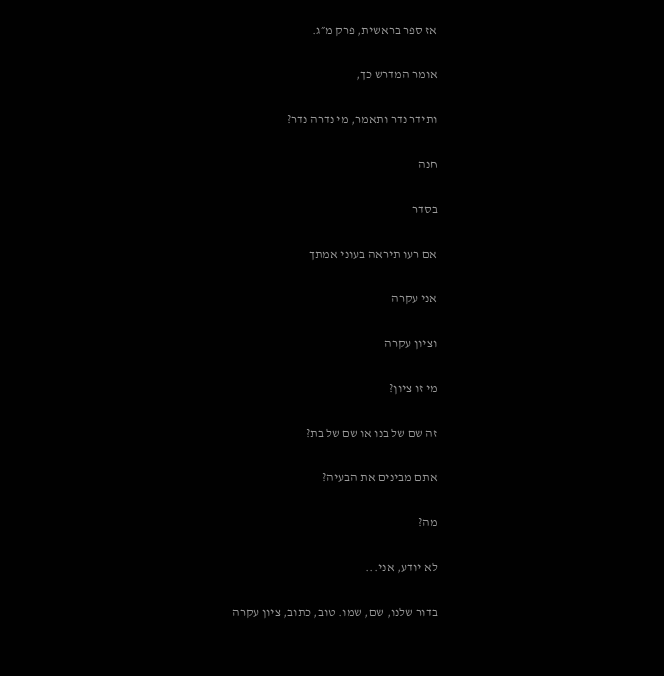אז ספר בראשית, פרק מ״ג.

אומר המדרש כך,

ותידר נדר ותאמר, מי נדרה נדר?

חנה

בסדר

אם רעו תיראה בעוני אמתך

אני עקרה

וציון עקרה

מי זו ציון?

זה שם של בנו או שם של בת?

אתם מבינים את הבעיה?

מה?

לא יודע, אני...

בדור שלנו, שם, שמו. טוב, כתוב, ציון עקרה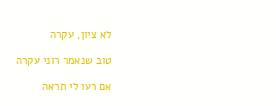לא ציון, עקרה

טוב שנאמר רוני עקרה

אם רעו לי תראה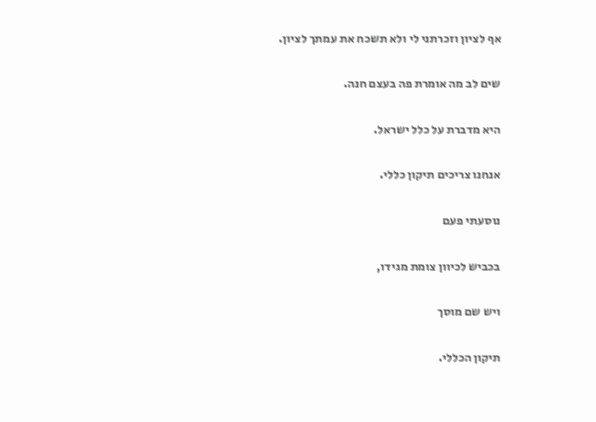אף לציון וזכרתני לי ולא תשכח את עמתך לציון.

שים לב מה אומרת פה בעצם חנה.

היא מדברת על כלל ישראל.

אנחנו צריכים תיקון כללי.

נוסעתי פעם

בכביש לכיוון צומת מגידו,

ויש שם מוסך

תיקון הכללי.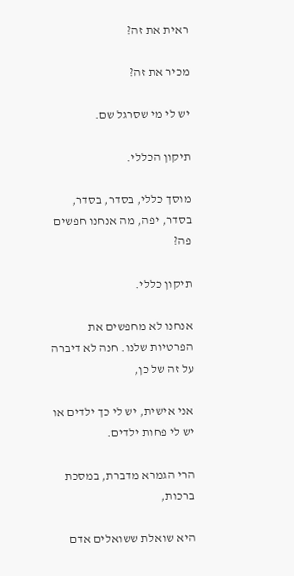ראית את זה?

מכיר את זה?

יש לי מי שסרגל שם.

תיקון הכללי.

מוסך כללי, בסדר, בסדר, בסדר, יפה, מה אנחנו חפשים פה?

תיקון כללי.

אנחנו לא מחפשים את הפרטיות שלנו. חנה לא דיברה על זה של כן,

אני אישית, יש לי כך ילדים או יש לי פחות ילדים.

הרי הגמרא מדברת, במסכת ברכות,

היא שואלת ששואלים אדם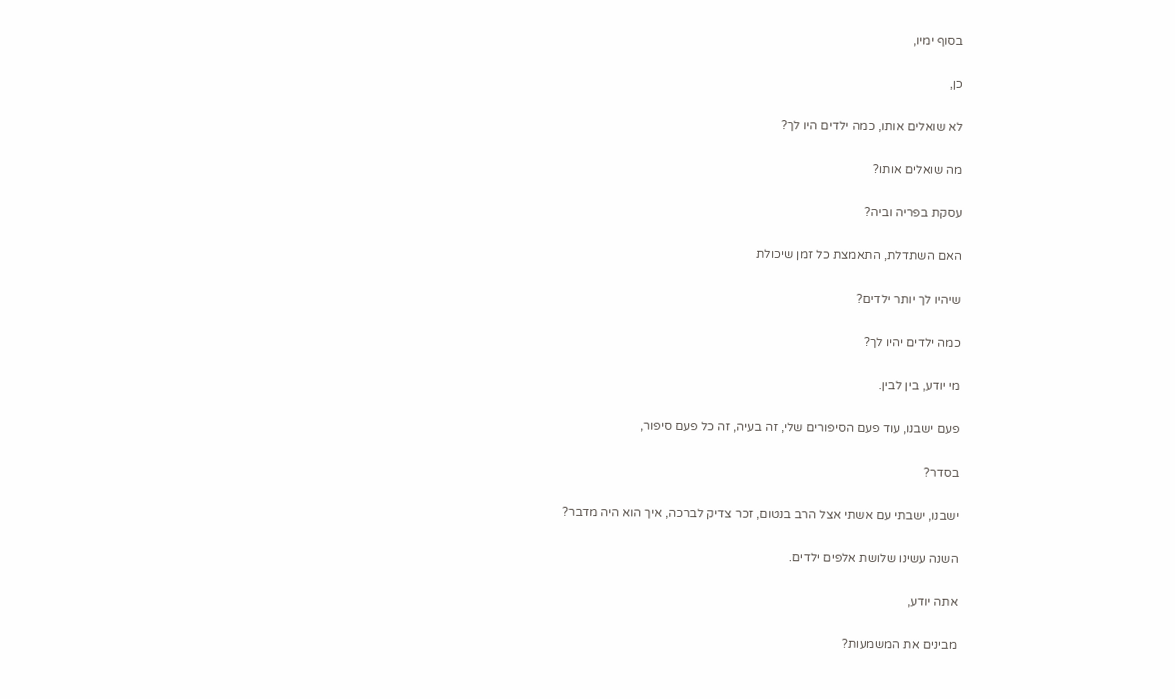בסוף ימיו,

כן,

לא שואלים אותו, כמה ילדים היו לך?

מה שואלים אותו?

עסקת בפריה וביה?

האם השתדלת, התאמצת כל זמן שיכולת

שיהיו לך יותר ילדים?

כמה ילדים יהיו לך?

מי יודע, בין לבין.

פעם ישבנו, עוד פעם הסיפורים שלי, זה בעיה, זה כל פעם סיפור,

בסדר?

ישבנו, ישבתי עם אשתי אצל הרב בנטום, זכר צדיק לברכה, איך הוא היה מדבר?

השנה עשינו שלושת אלפים ילדים.

אתה יודע,

מבינים את המשמעות?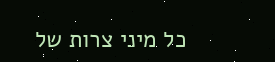כל מיני צרות של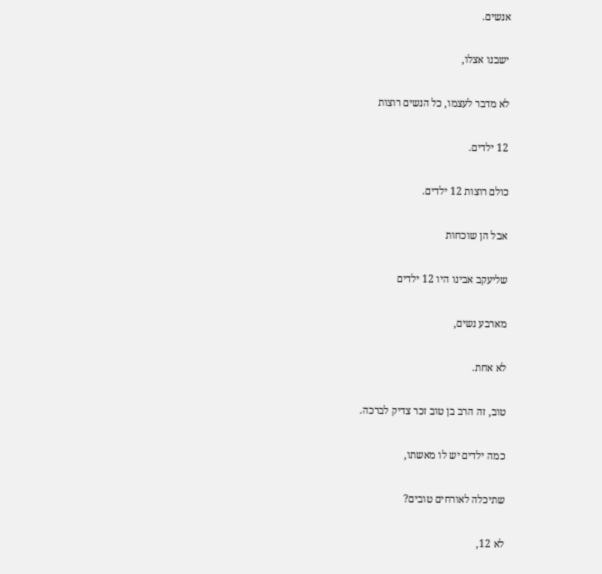אנשים.

ישבנו אצלו,

לא מדבר לעצמו, כל הנשים רוצות

12 ילדים.

כולם רוצות 12 ילדים.

אבל הן שוכחות

שליעקב אבינו היו 12 ילדים

מארבע נשים,

לא אחת.

טוב, זה הרב בן טוב זכר צדיק לברכה.

כמה ילדים יש לו מאשתו,

שתיכלה לאורחים טובים?

לא 12,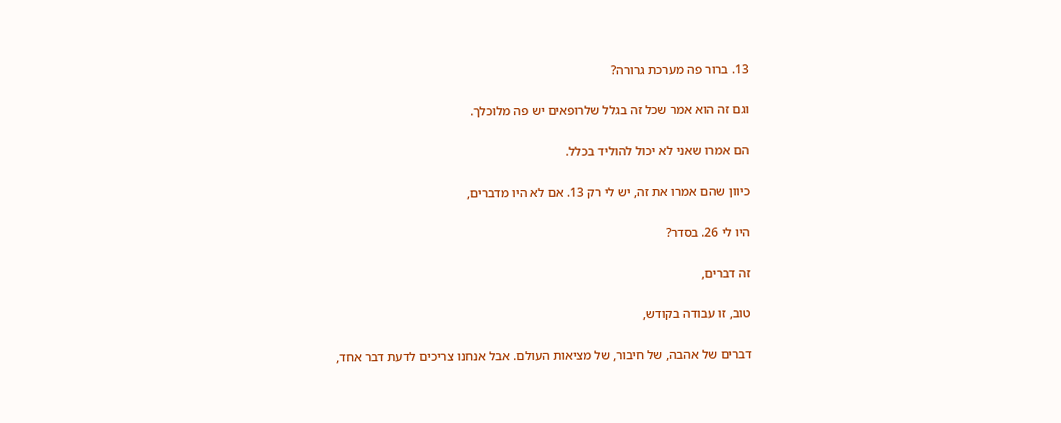13. ברור פה מערכת גרורה?

וגם זה הוא אמר שכל זה בגלל שלרופאים יש פה מלוכלך.

הם אמרו שאני לא יכול להוליד בכלל.

כיוון שהם אמרו את זה, יש לי רק 13. אם לא היו מדברים,

היו לי 26. בסדר?

זה דברים,

טוב, זו עבודה בקודש,

דברים של אהבה, של חיבור, של מציאות העולם. אבל אנחנו צריכים לדעת דבר אחד,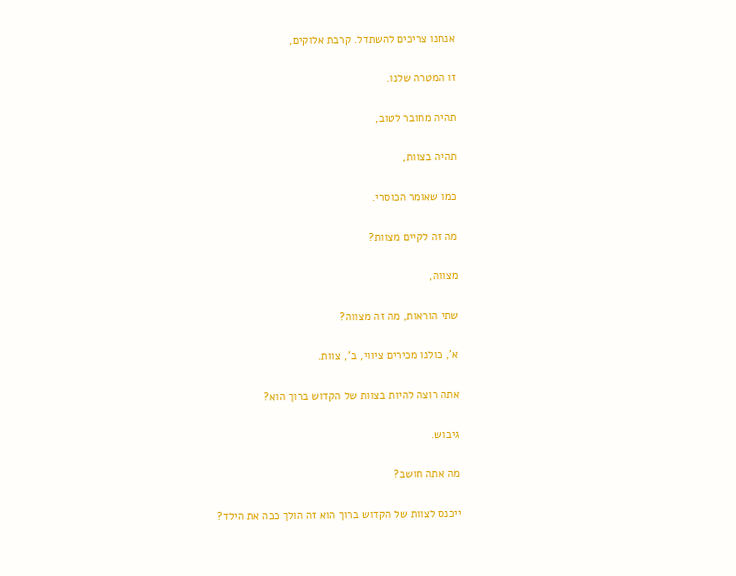אנחנו צריכים להשתדל. קרבת אלוקים,

זו המטרה שלנו.

תהיה מחובר לטוב,

תהיה בצוות,

כמו שאומר הכוסרי.

מה זה לקיים מצוות?

מצווה,

שתי הוראות, מה זה מצווה?

א', כולנו מכירים ציווי, ב', צוות.

אתה רוצה להיות בצוות של הקדוש ברוך הוא?

גיבוש.

מה אתה חושב?

ייכנס לצוות של הקדוש ברוך הוא זה הולך ככה את הילד?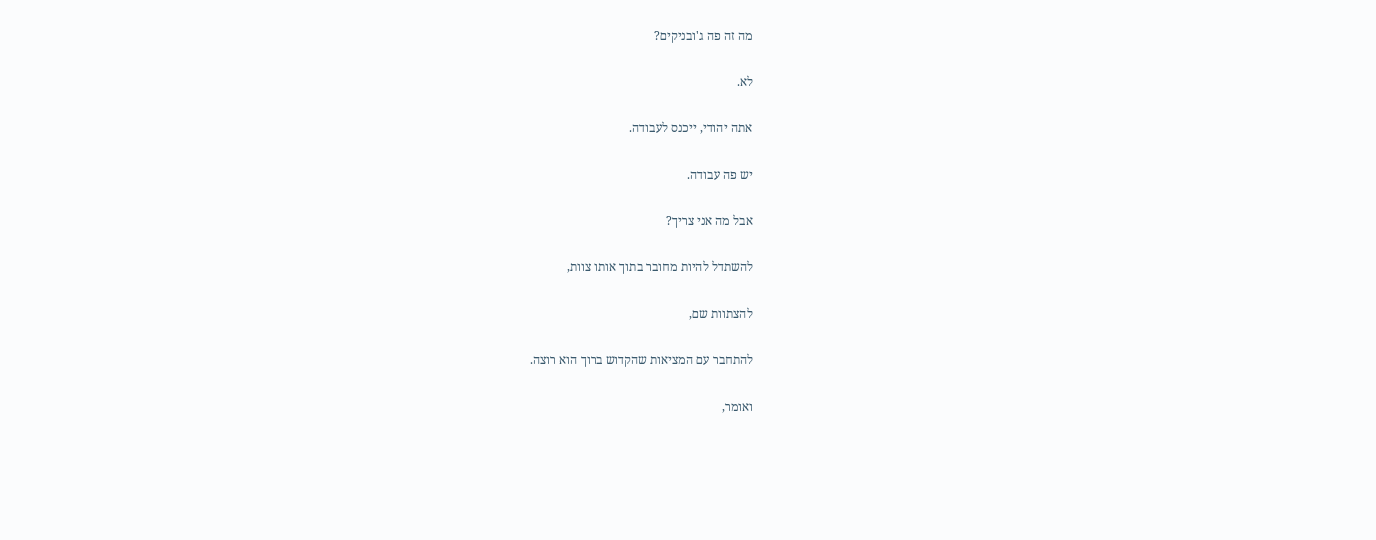מה זה פה ג'ובניקים?

לא.

אתה יהודי, ייכנס לעבודה.

יש פה עבודה.

אבל מה אני צריך?

להשתדל להיות מחובר בתוך אותו צוות,

להצתוות שם,

להתחבר עם המציאות שהקדוש ברוך הוא רוצה.

ואומר,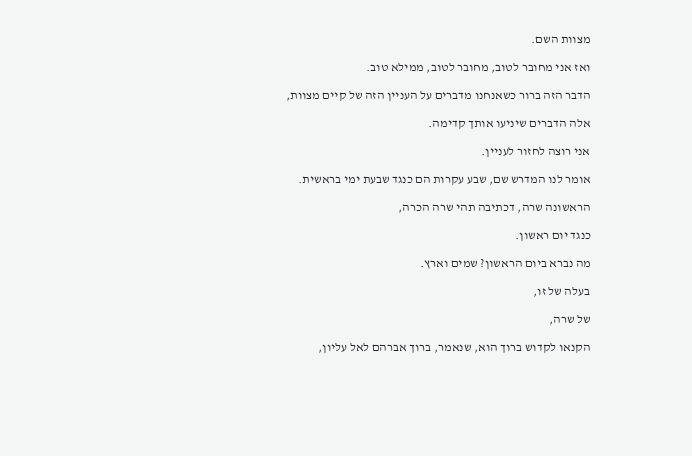מצוות השם.

ואז אני מחובר לטוב, מחובר לטוב, ממילא טוב.

הדבר הזה ברור כשאנחנו מדברים על העניין הזה של קיים מצוות,

אלה הדברים שיניעו אותך קדימה.

אני רוצה לחזור לעניין.

אומר לנו המדרש שם, שבע עקרות הם כנגד שבעת ימי בראשית.

הראשונה שרה, דכתיבה תהי שרה הכרה,

כנגד יום ראשון.

מה נברא ביום הראשון? שמים וארץ.

בעלה של זו,

של שרה,

הקנאו לקדוש ברוך הוא, שנאמר, ברוך אברהם לאל עליון,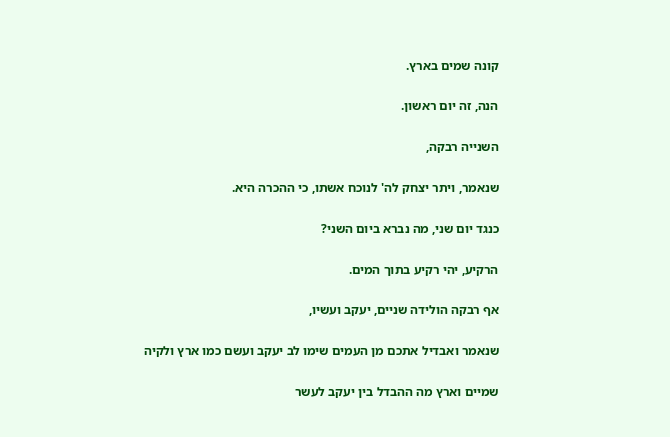קונה שמים בארץ.

הנה, זה יום ראשון.

השנייה רבקה,

שנאמר, ויתר יצחק לה' לנוכח אשתו, כי ההכרה היא.

כנגד יום שני, מה נברא ביום השני?

הרקיע, יהי רקיע בתוך המים.

אף רבקה הולידה שניים, יעקב ועשיו,

שנאמר ואבדיל אתכם מן העמים שימו לב יעקב ועשם כמו ארץ ולקיה

שמיים וארץ מה ההבדל בין יעקב לעשר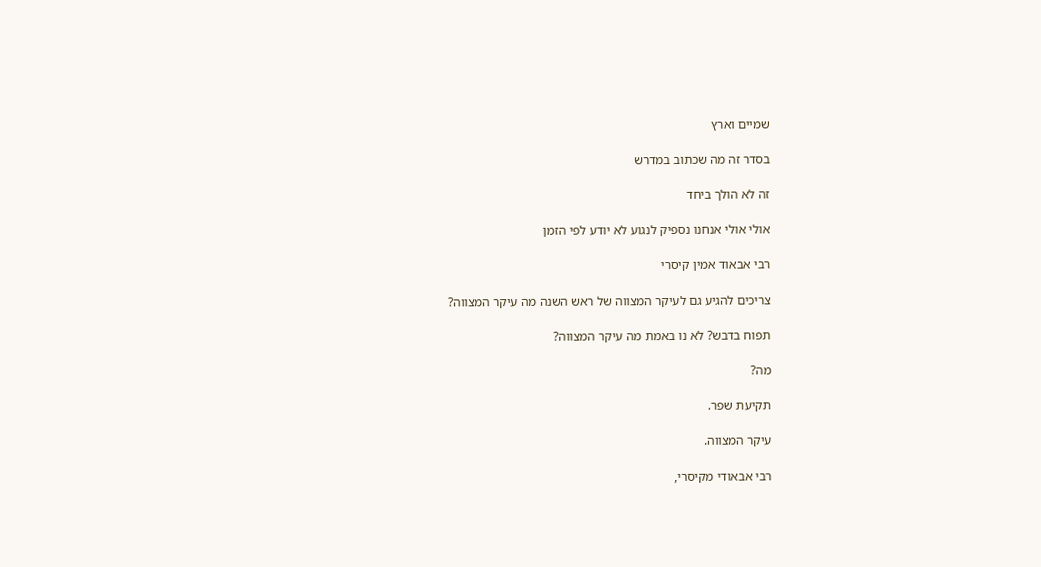שמיים וארץ

בסדר זה מה שכתוב במדרש

זה לא הולך ביחד

אולי אולי אנחנו נספיק לנגוע לא יודע לפי הזמן

רבי אבאוד אמין קיסרי

צריכים להגיע גם לעיקר המצווה של ראש השנה מה עיקר המצווה?

תפוח בדבש? לא נו באמת מה עיקר המצווה?

מה?

תקיעת שפר.

עיקר המצווה.

רבי אבאודי מקיסרי,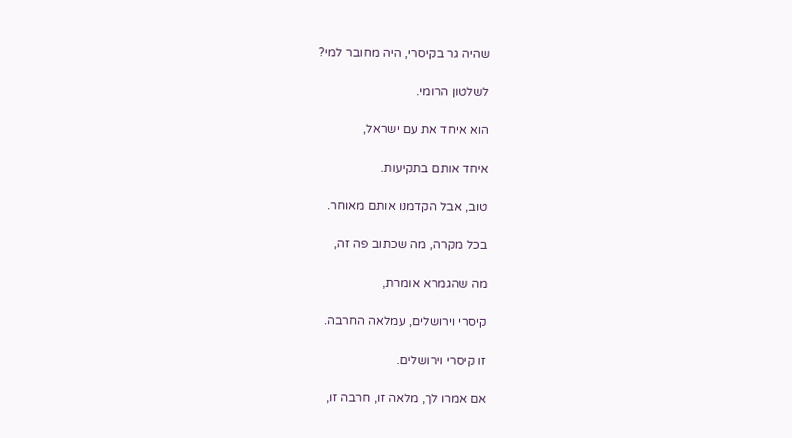שהיה גר בקיסרי, היה מחובר למי?

לשלטון הרומי.

הוא איחד את עם ישראל,

איחד אותם בתקיעות.

טוב, אבל הקדמנו אותם מאוחר.

בכל מקרה, מה שכתוב פה זה,

מה שהגמרא אומרת,

קיסרי וירושלים, עמלאה החרבה.

זו קיסרי וירושלים.

אם אמרו לך, מלאה זו, חרבה זו,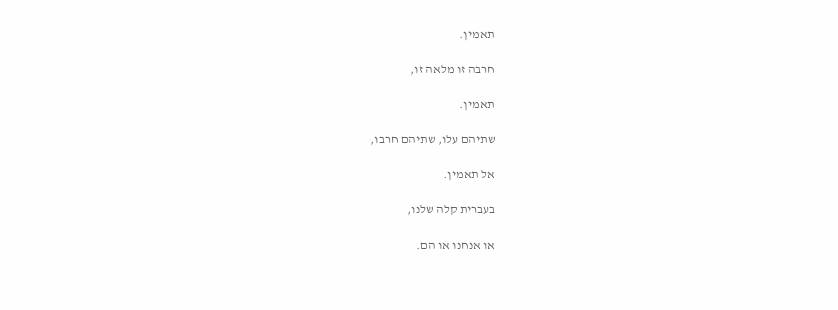תאמין.

חרבה זו מלאה זו,

תאמין.

שתיהם עלו, שתיהם חרבו,

אל תאמין.

בעברית קלה שלנו,

או אנחנו או הם.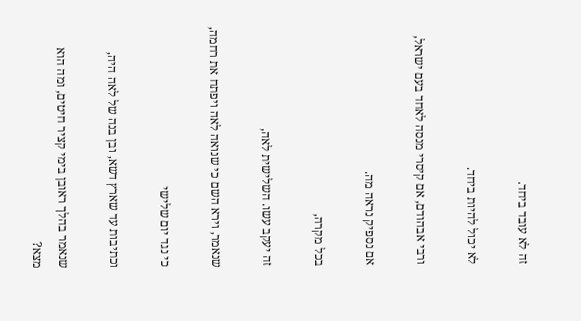זה לא עובד ביחד.

לא יכול להיות ביחד.

ורבי אבהודם, אם קיסרי מנסה לאחד בעם ישראל,

אם נספיק נראה מה.

בכל מקרה,

זה יעקב עשו. השלישית לאה,

שנאמר, וירא השם כי שנואה לאה ויפתח את רחמה,

כי נגד יום שלישי

וכתיבות עד שארץ דשא, ובן בנה של לאה היה,

שנאמר בהלך ראובן בימי קציר חיטים, ומה הוא מצא?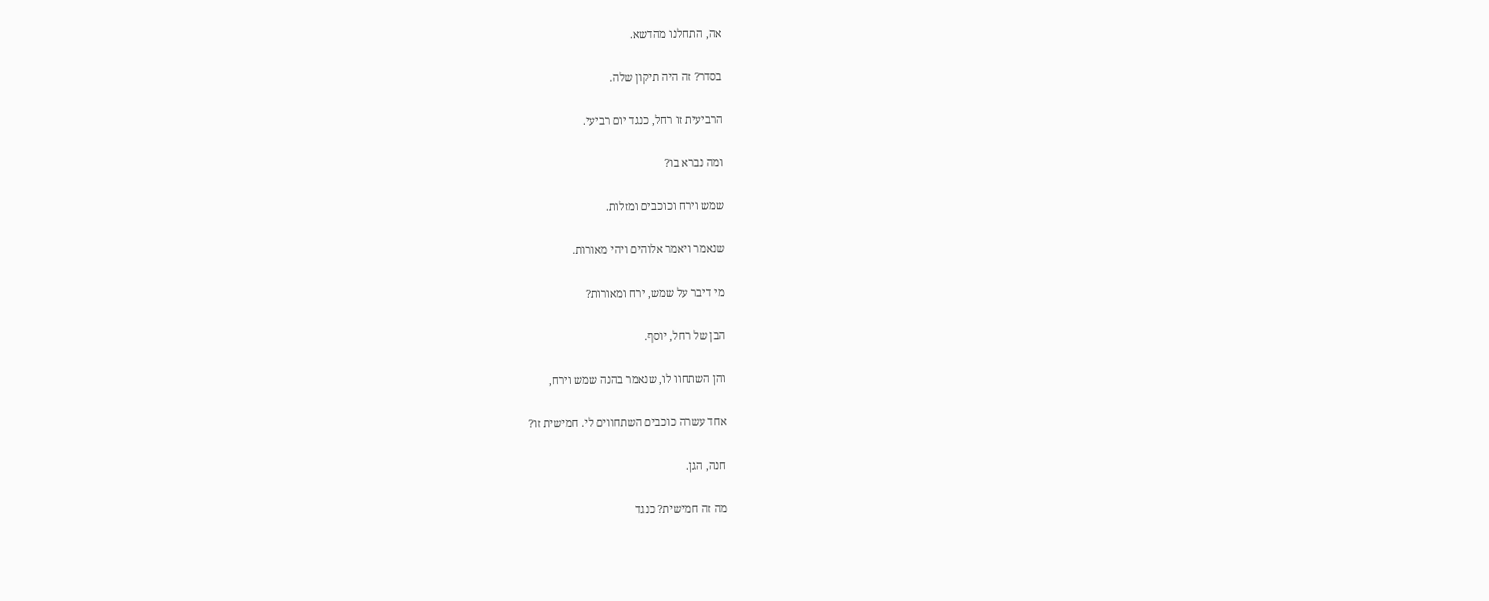אה, התחלנו מהדשא.

בסדר? זה היה תיקון שלה.

הרביעית זו רחל, כנגד יום רביעי.

ומה נברא בו?

שמש וירח וכוכבים ומזלות.

שנאמר ויאמר אלוהים ויהי מאורות.

מי דיבר על שמש, ירח ומאורות?

הבן של רחל, יוסף.

והן השתחוו לו, שנאמר בהנה שמש וירח,

אחד עשרה כוכבים השתחווים לי. חמישית זו?

חנה, הגן.

מה זה חמישית? כנגד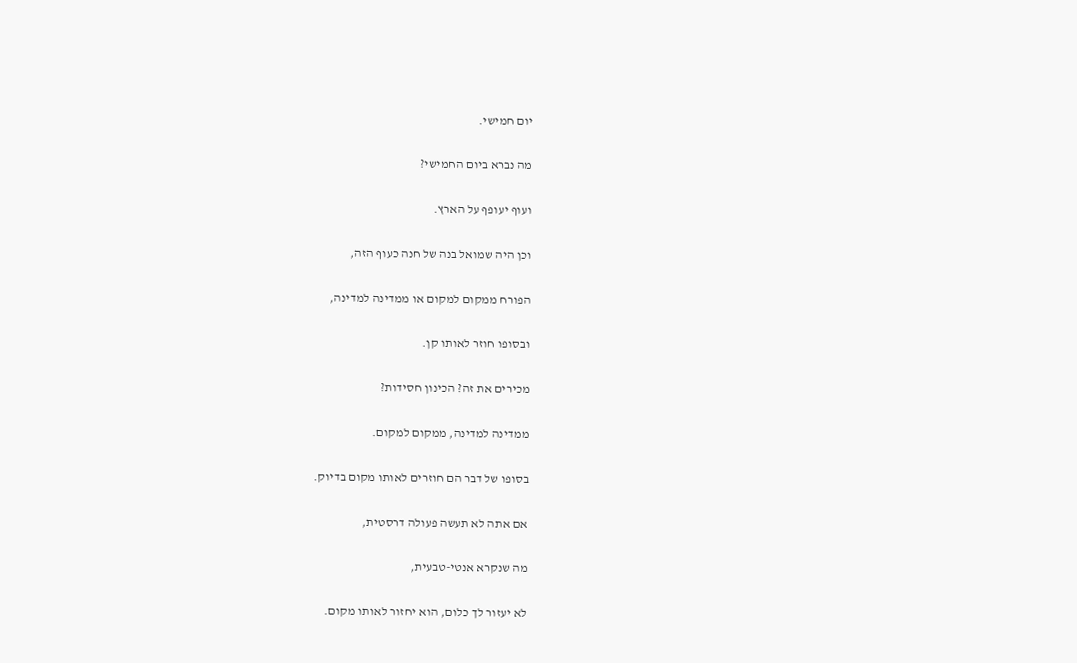יום חמישי.

מה נברא ביום החמישי?

ועוף יעופף על הארץ.

וכן היה שמואל בנה של חנה כעוף הזה,

הפורח ממקום למקום או ממדינה למדינה,

ובסופו חוזר לאותו קן.

מכירים את זה? הכינון חסידות?

ממדינה למדינה, ממקום למקום.

בסופו של דבר הם חוזרים לאותו מקום בדיוק.

אם אתה לא תעשה פעולה דרסטית,

מה שנקרא אנטי-טבעית,

לא יעזור לך כלום, הוא יחזור לאותו מקום.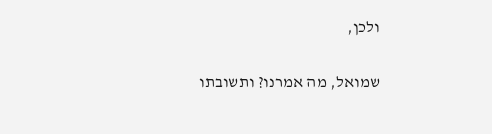ולכן,

שמואל, מה אמרנו? ותשובתו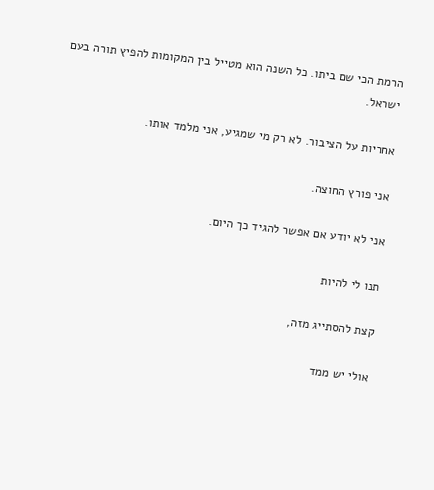הרמת הכי שם ביתו. כל השנה הוא מטייל בין המקומות להפיץ תורה בעם ישראל.

אחריות על הציבור. לא רק מי שמגיע, אני מלמד אותו.

אני פורץ החוצה.

אני לא יודע אם אפשר להגיד כך היום.

תנו לי להיות

קצת להסתייג מזה,

אולי יש ממד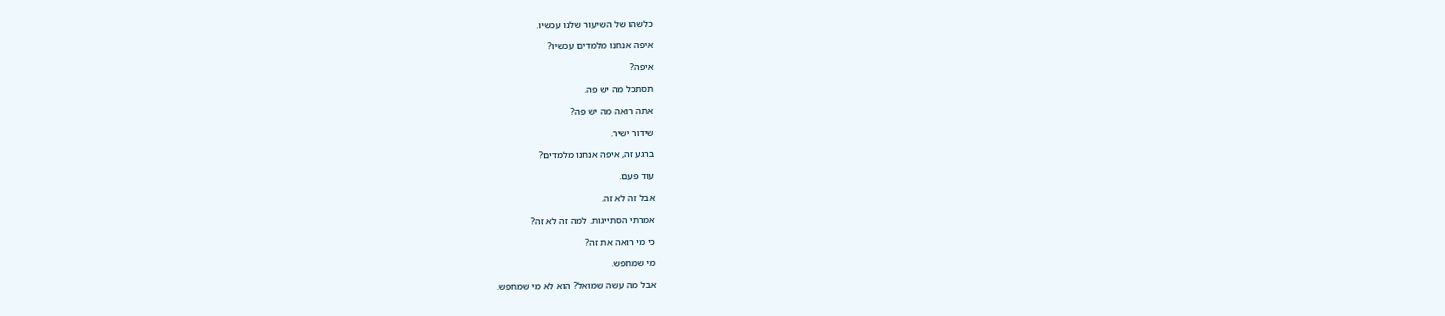כלשהו של השיעור שלנו עכשיו.

איפה אנחנו מלמדים עכשיו?

איפה?

תסתכל מה יש פה.

אתה רואה מה יש פה?

שידור ישיר.

ברגע זה, איפה אנחנו מלמדים?

עוד פעם.

אבל זה לא זה.

אמרתי הסתייגות. למה זה לא זה?

כי מי רואה את זה?

מי שמחפש.

אבל מה עשה שמואל? הוא לא מי שמחפש.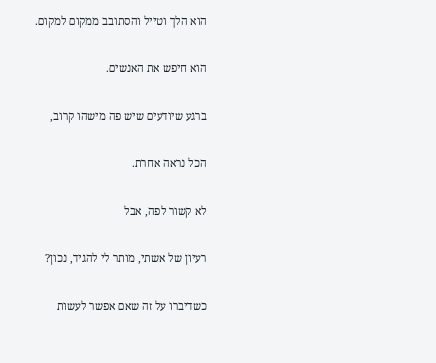הוא הלך וטייל והסתובב ממקום למקום.

הוא חיפש את האנשים.

ברגע שיודעים שיש פה מישהו קרוב,

הכל נראה אחרת.

לא קשור לפה, אבל

רעיון של אשתי, מותר לי להגיד, נכון?

כשדיברו על זה שאם אפשר לעשות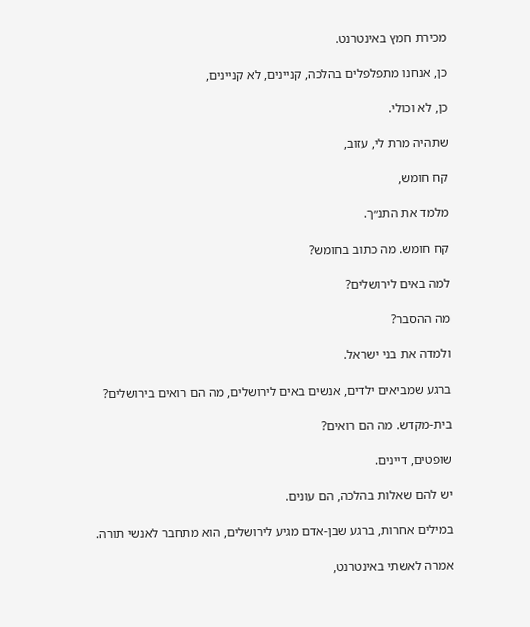מכירת חמץ באינטרנט.

כן, אנחנו מתפלפלים בהלכה, קניינים, לא קניינים,

כן, לא וכולי.

שתהיה מרת לי, עזוב,

קח חומש,

מלמד את התנ״ך.

קח חומש. מה כתוב בחומש?

למה באים לירושלים?

מה ההסבר?

ולמדה את בני ישראל.

ברגע שמביאים ילדים, אנשים באים לירושלים, מה הם רואים בירושלים?

בית-מקדש. מה הם רואים?

שופטים, דיינים.

יש להם שאלות בהלכה, הם עונים.

במילים אחרות, ברגע שבן-אדם מגיע לירושלים, הוא מתחבר לאנשי תורה.

אמרה לאשתי באינטרנט,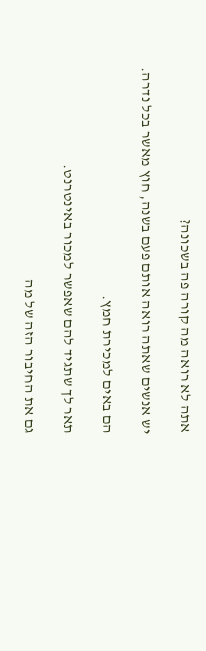אתה לא רואה מה קורה פה בשכונה?

יש אנשים שאתה רואה אותם פעם בשנה, חוץ מאשר בכל נדרה.

הם באים למכירת חמץ.

תאר לך שתגיד להם שאפשר למכור באינטרנט.

גם את החיבור הזה של מה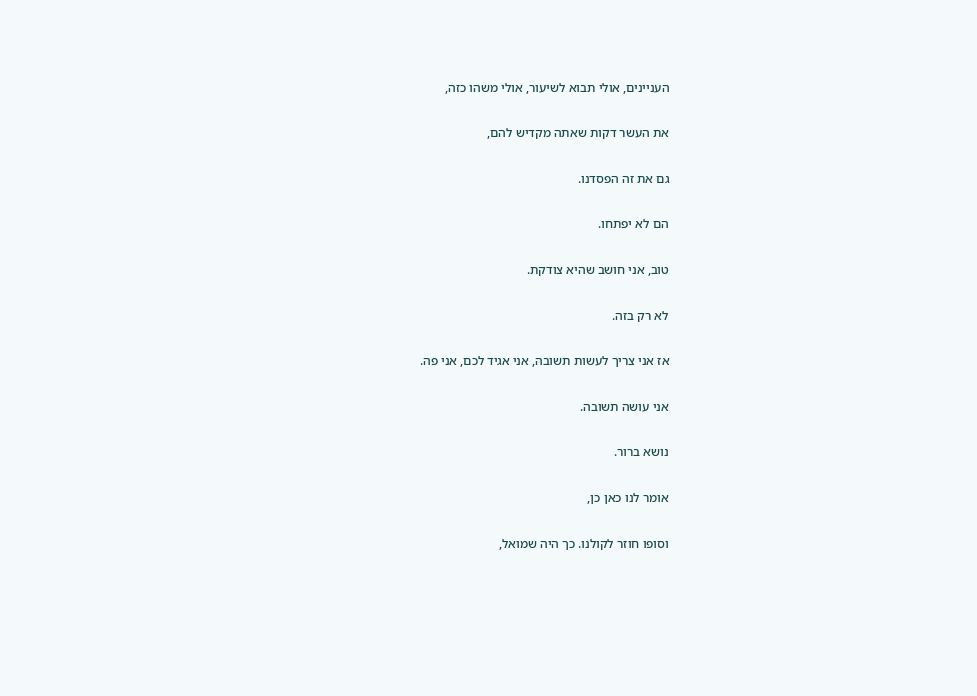העניינים, אולי תבוא לשיעור, אולי משהו כזה,

את העשר דקות שאתה מקדיש להם,

גם את זה הפסדנו.

הם לא יפתחו.

טוב, אני חושב שהיא צודקת.

לא רק בזה.

אז אני צריך לעשות תשובה, אני אגיד לכם, אני פה.

אני עושה תשובה.

נושא ברור.

אומר לנו כאן כן,

וסופו חוזר לקולנו. כך היה שמואל,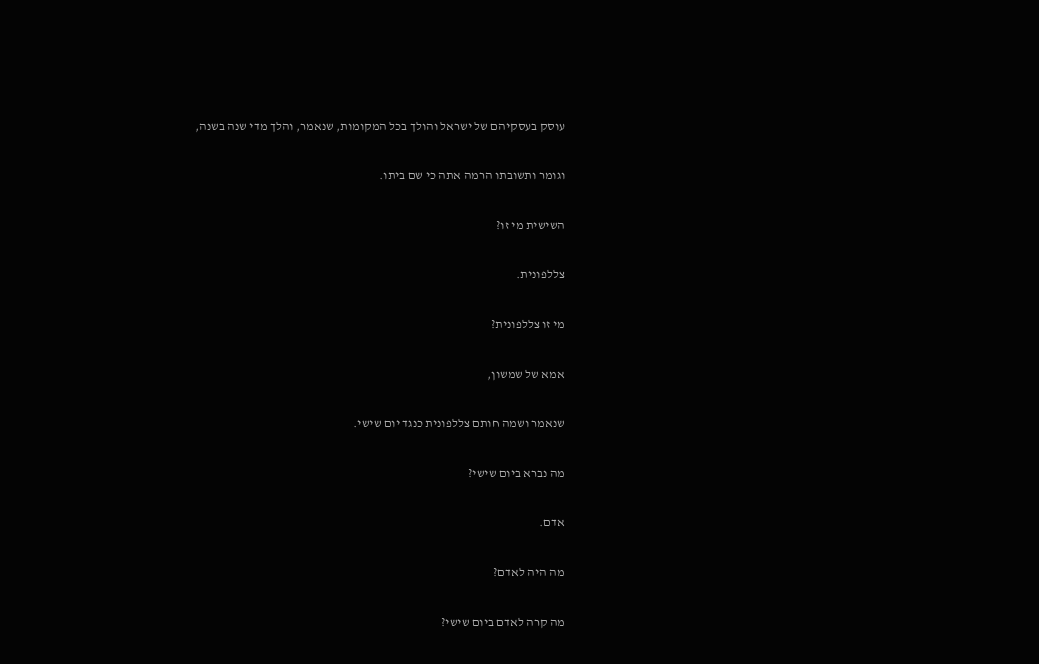עוסק בעסקיהם של ישראל והולך בכל המקומות, שנאמר, והלך מדי שנה בשנה,

וגומר ותשובתו הרמה אתה כי שם ביתו.

השישית מי זו?

צללפונית.

מי זו צללפונית?

אמא של שמשון,

שנאמר ושמה חותם צללפונית כנגד יום שישי.

מה נברא ביום שישי?

אדם.

מה היה לאדם?

מה קרה לאדם ביום שישי?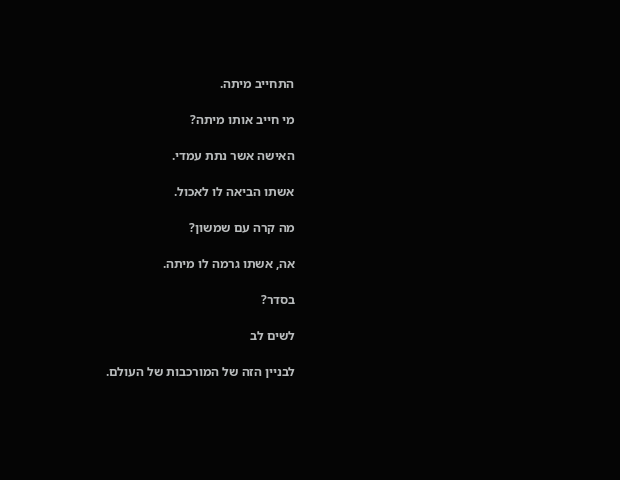התחייב מיתה.

מי חייב אותו מיתה?

האישה אשר נתת עמדי.

אשתו הביאה לו לאכול.

מה קרה עם שמשון?

אה, אשתו גרמה לו מיתה.

בסדר?

לשים לב

לבניין הזה של המורכבות של העולם.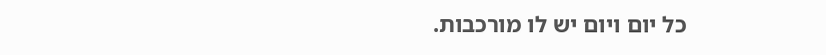כל יום ויום יש לו מורכבות.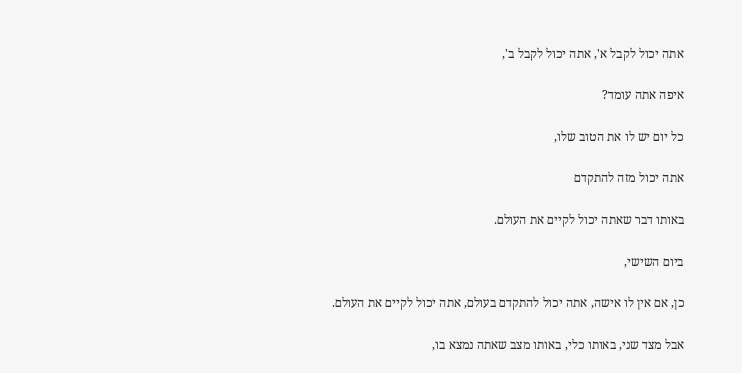אתה יכול לקבל א', אתה יכול לקבל ב',

איפה אתה עומד?

כל יום יש לו את הטוב שלו,

אתה יכול מזה להתקדם

באותו דבר שאתה יכול לקיים את העולם.

ביום השישי,

כן, אם אין לו אישה, אתה יכול להתקדם בעולם, אתה יכול לקיים את העולם.

אבל מצד שני, באותו כלי, באותו מצב שאתה נמצא בו,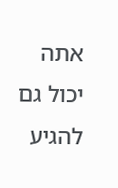אתה יכול גם להגיע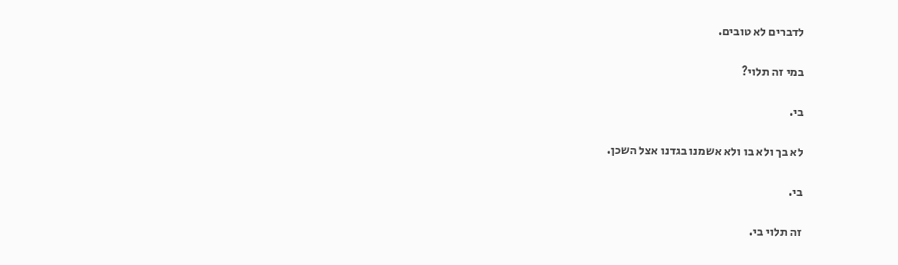לדברים לא טובים.

במי זה תלוי?

בי.

לא בך ולא בו ולא אשמנו בגדנו אצל השכן.

בי.

זה תלוי בי.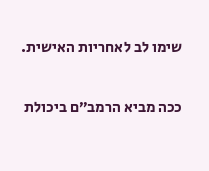שימו לב לאחריות האישית.

ככה מביא הרמב״ם ביכולת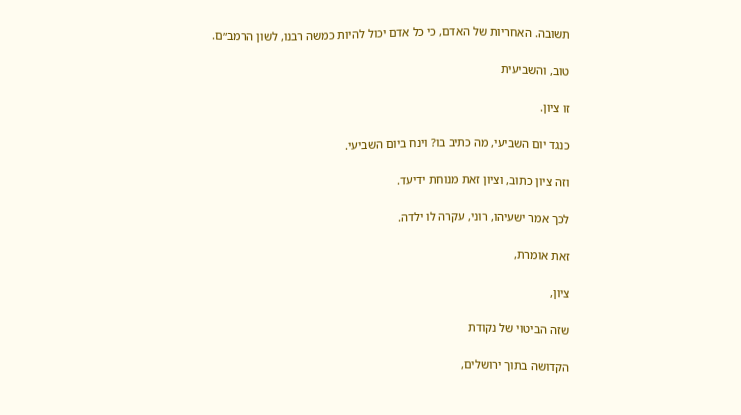תשובה. האחריות של האדם, כי כל אדם יכול להיות כמשה רבנו, לשון הרמב״ם.

טוב, והשביעית

זו ציון.

כנגד יום השביעי, מה כתיב בו? וינח ביום השביעי.

וזה ציון כתוב, וציון זאת מנוחת ידיעד.

לכך אמר ישעיהו, רוני, עקרה לו ילדה.

זאת אומרת,

ציון,

שזה הביטוי של נקודת

הקדושה בתוך ירושלים,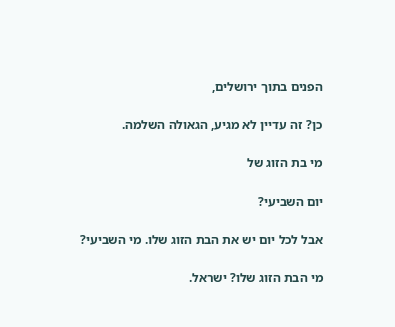הפנים בתוך ירושלים,

כן? זה עדיין לא מגיע, הגאולה השלמה.

מי בת הזוג של

יום השביעי?

אבל לכל יום יש את הבת הזוג שלו. מי השביעי?

מי הבת הזוג שלו? ישראל.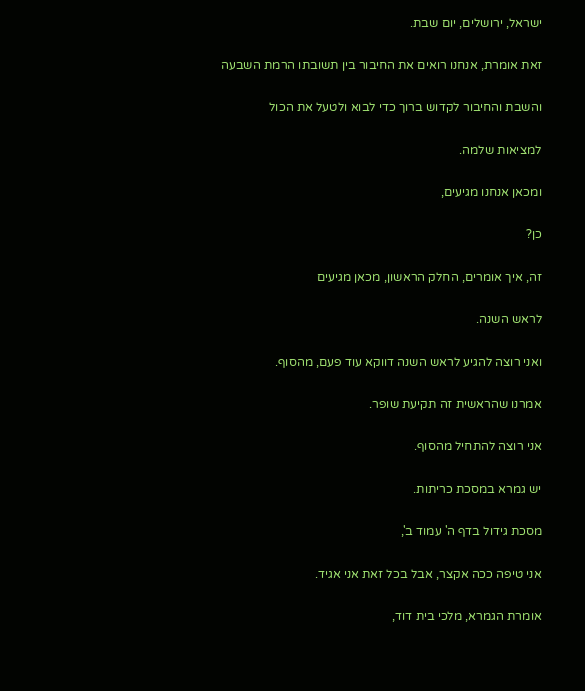ישראל, ירושלים, יום שבת.

זאת אומרת, אנחנו רואים את החיבור בין תשובתו הרמת השבעה

והשבת והחיבור לקדוש ברוך כדי לבוא ולטעל את הכול

למציאות שלמה.

ומכאן אנחנו מגיעים,

כן?

זה, איך אומרים, החלק הראשון, מכאן מגיעים

לראש השנה.

ואני רוצה להגיע לראש השנה דווקא עוד פעם, מהסוף.

אמרנו שהראשית זה תקיעת שופר.

אני רוצה להתחיל מהסוף.

יש גמרא במסכת כריתות.

מסכת גידול בדף ה' עמוד ב',

אני טיפה ככה אקצר, אבל בכל זאת אני אגיד.

אומרת הגמרא, מלכי בית דוד,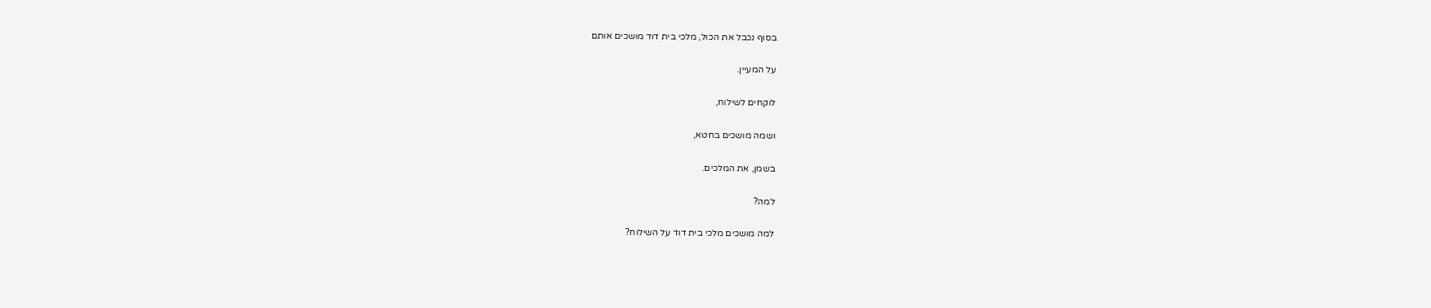בסוף נכבל את הכול, מלכי בית דוד מושכים אותם

על המעיין.

לוקחים לשילוח,

ושמה מושכים בחטא,

בשמן, את המלכים.

למה?

למה מושכים מלכי בית דוד על השילוח?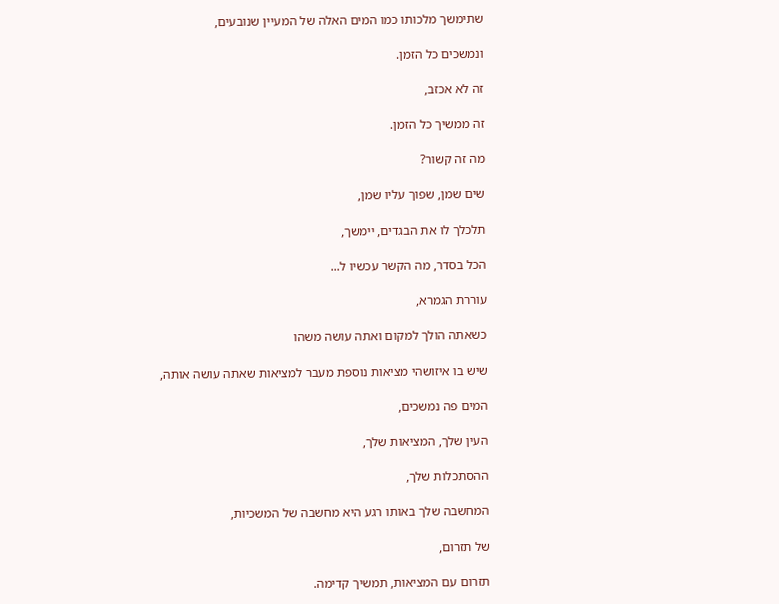שתימשך מלכותו כמו המים האלה של המעיין שנובעים,

ונמשכים כל הזמן.

זה לא אכזב,

זה ממשיך כל הזמן.

מה זה קשור?

שים שמן, שפוך עליו שמן,

תלכלך לו את הבגדים, יימשך,

הכל בסדר, מה הקשר עכשיו ל...

עוררת הגמרא,

כשאתה הולך למקום ואתה עושה משהו

שיש בו איזושהי מציאות נוספת מעבר למציאות שאתה עושה אותה,

המים פה נמשכים,

העין שלך, המציאות שלך,

ההסתכלות שלך,

המחשבה שלך באותו רגע היא מחשבה של המשכיות,

של תזרום,

תזרום עם המציאות, תמשיך קדימה.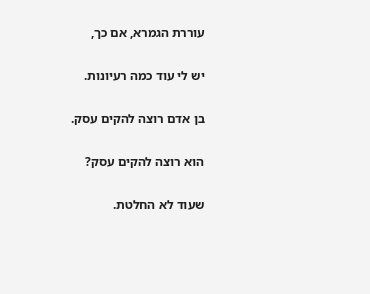עוררת הגמרא, אם כך,

יש לי עוד כמה רעיונות.

בן אדם רוצה להקים עסק.

הוא רוצה להקים עסק?

שעוד לא החלטת.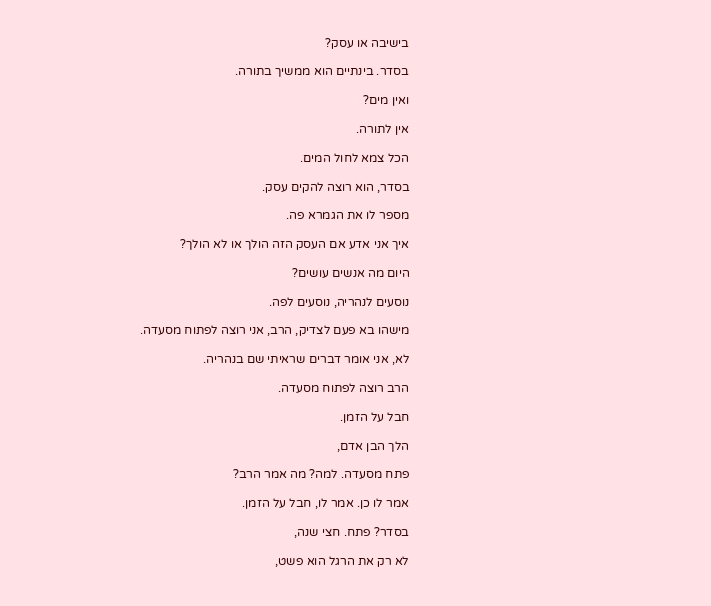בישיבה או עסק?

בסדר. בינתיים הוא ממשיך בתורה.

ואין מים?

אין לתורה.

הכל צמא לחול המים.

בסדר, הוא רוצה להקים עסק.

מספר לו את הגמרא פה.

איך אני אדע אם העסק הזה הולך או לא הולך?

היום מה אנשים עושים?

נוסעים לנהריה, נוסעים לפה.

מישהו בא פעם לצדיק, הרב, אני רוצה לפתוח מסעדה.

לא, אני אומר דברים שראיתי שם בנהריה.

הרב רוצה לפתוח מסעדה.

חבל על הזמן.

הלך הבן אדם,

פתח מסעדה. למה? מה אמר הרב?

אמר לו כן. אמר לו, חבל על הזמן.

בסדר? פתח. חצי שנה,

לא רק את הרגל הוא פשט,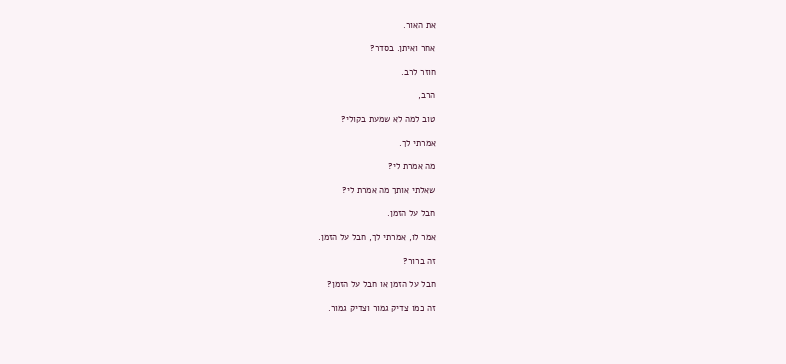את האור.

אחר ואיתן. בסדר?

חוזר לרב.

הרב,

טוב למה לא שמעת בקולי?

אמרתי לך.

מה אמרת לי?

שאלתי אותך מה אמרת לי?

חבל על הזמן.

אמר לו, אמרתי לך, חבל על הזמן.

זה ברור?

חבל על הזמן או חבל על הזמן?

זה כמו צדיק גמור וצדיק גמור.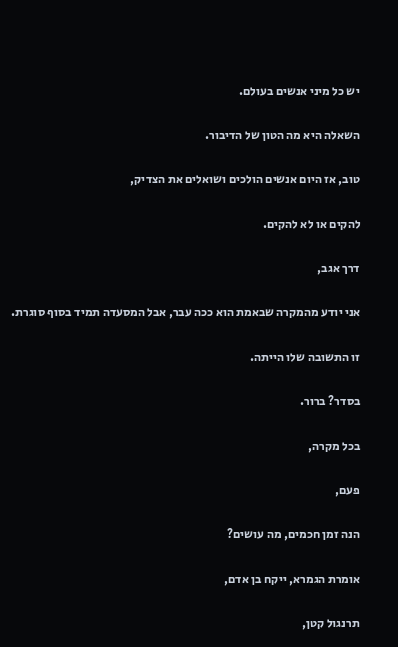יש כל מיני אנשים בעולם.

השאלה היא מה הטון של הדיבור.

טוב, אז היום אנשים הולכים ושואלים את הצדיק,

להקים או לא להקים.

דרך אגב,

אני יודע מהמקרה שבאמת הוא ככה עבר, אבל המסעדה תמיד בסוף סוגרת.

זו התשובה שלו הייתה.

בסדר? ברור.

בכל מקרה,

פעם,

הנה זמן חכמים, מה עושים?

אומרת הגמרא, ייקח בן אדם,

תרנגול קטן,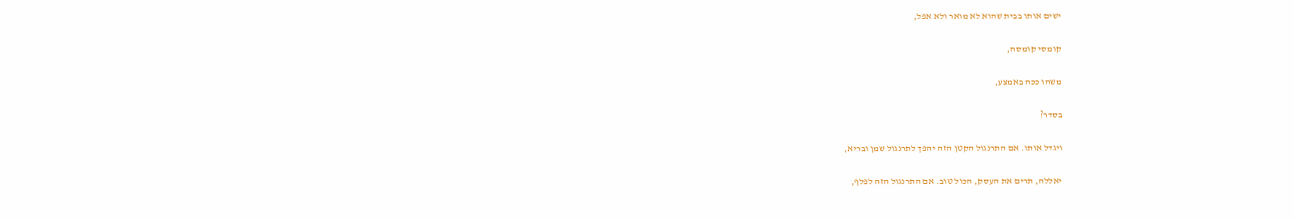ישים אותו בבית שהוא לא מואר ולא אפל,

קומסי קומסה,

משהו ככה באמצע,

בסדר?

ויגדל אותו. אם התרנגול הקטן הזה יהפך לתרנגול שמן ובריא,

יאללה, תרים את העסק, הכול טוב. אם התרנגול הזה לפלף,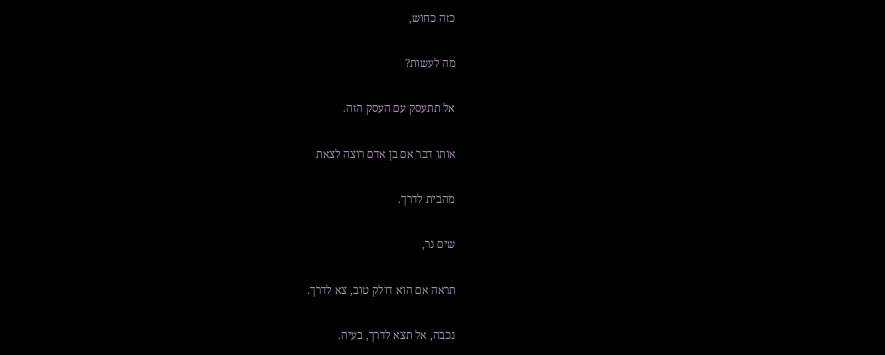כזה כחוש,

מה לעשות?

אל תתעסק עם העסק הזה.

אותו דבר אם בן אדם רוצה לצאת

מהבית לדרך.

שים נר,

תראה אם הוא דולק טוב, צא לדרך.

נכבה, אל תצא לדרך, בעיה.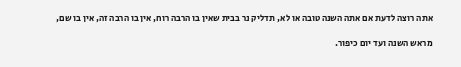אתה רוצה לדעת אם אתה השנה טובה או לא, תדליק נר בבית שאין בו הרבה רוח, אין בו הרבה זה, אין בו שם,

מראש השנה ועד יום כיפור.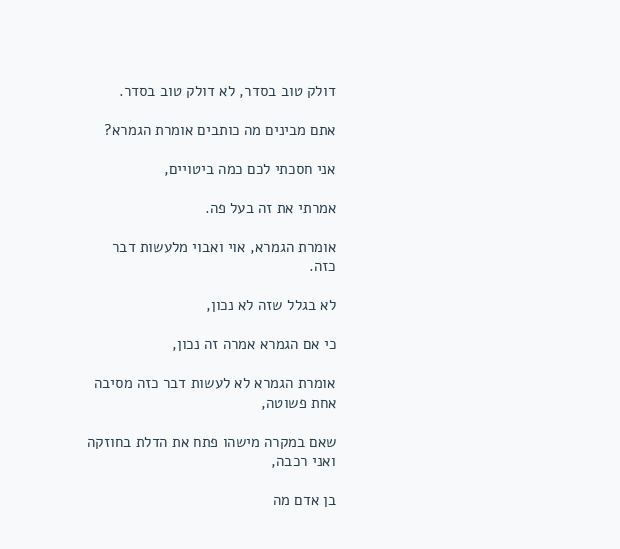דולק טוב בסדר, לא דולק טוב בסדר.

אתם מבינים מה כותבים אומרת הגמרא?

אני חסכתי לכם כמה ביטויים,

אמרתי את זה בעל פה.

אומרת הגמרא, אוי ואבוי מלעשות דבר כזה.

לא בגלל שזה לא נכון,

כי אם הגמרא אמרה זה נכון,

אומרת הגמרא לא לעשות דבר כזה מסיבה אחת פשוטה,

שאם במקרה מישהו פתח את הדלת בחוזקה ואני רכבה,

בן אדם מה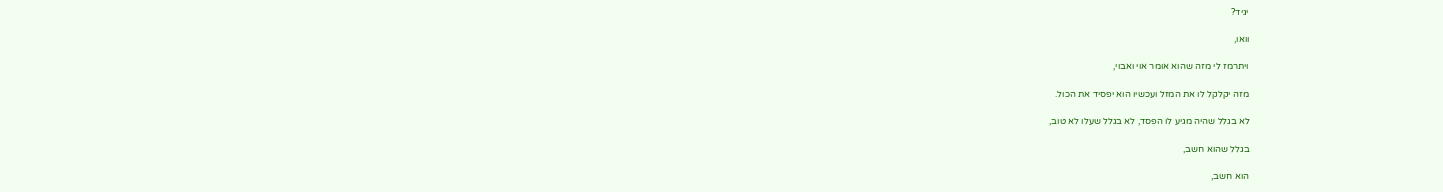יגיד?

וואו,

ויתרמז לי מזה שהוא אומר אוי ואבוי,

מזה יקלקל לו את המזל ועכשיו הוא יפסיד את הכול.

לא בגלל שהיה מגיע לו הפסד, לא בגלל שעלו לא טוב,

בגלל שהוא חשב,

הוא חשב,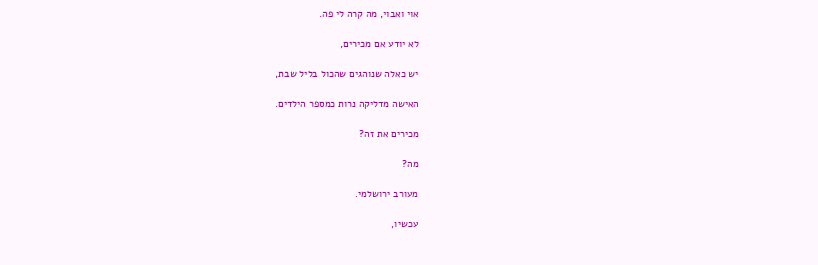אוי ואבוי, מה קרה לי פה.

לא יודע אם מכירים,

יש כאלה שנוהגים שהכול בליל שבת,

האישה מדליקה נרות כמספר הילדים.

מכירים את זה?

מה?

מעורב ירושלמי.

עכשיו,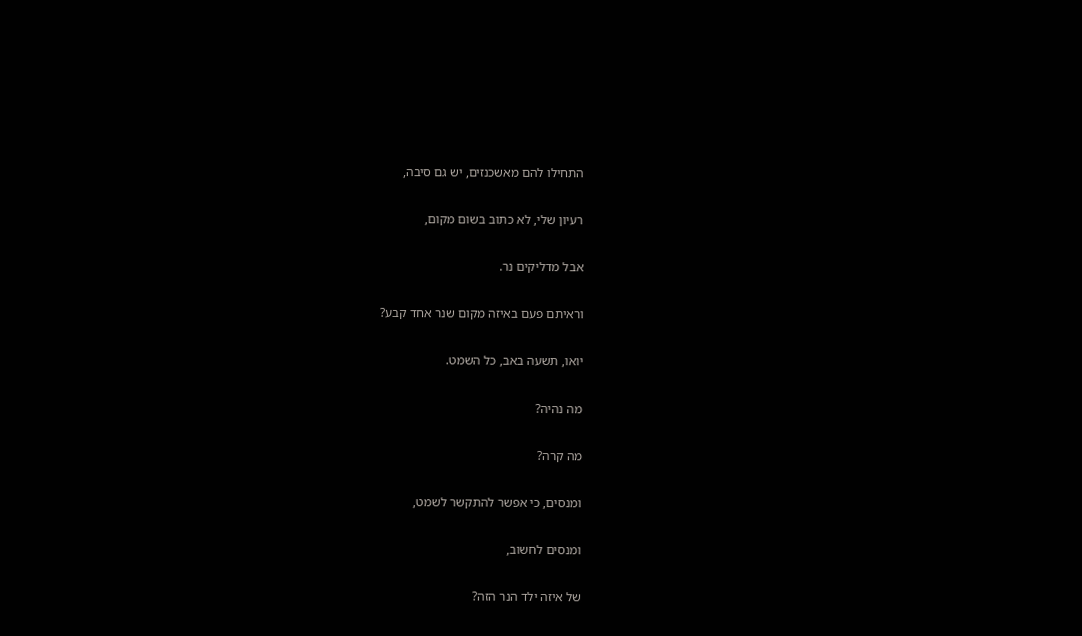התחילו להם מאשכנזים, יש גם סיבה,

רעיון שלי, לא כתוב בשום מקום,

אבל מדליקים נר.

וראיתם פעם באיזה מקום שנר אחד קבע?

יואו, תשעה באב, כל השמט.

מה נהיה?

מה קרה?

ומנסים, כי אפשר להתקשר לשמט,

ומנסים לחשוב,

של איזה ילד הנר הזה?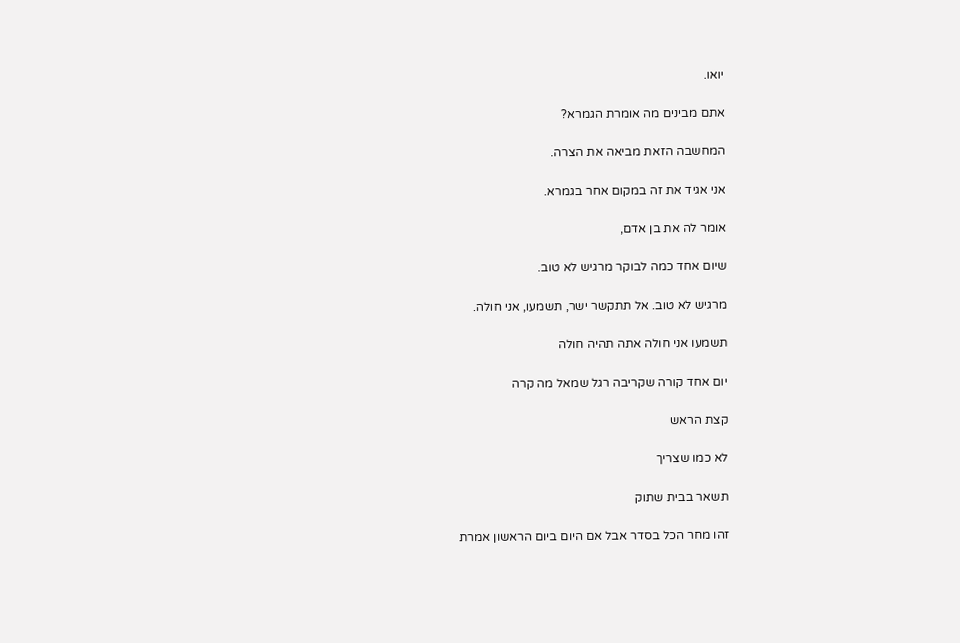יואו.

אתם מבינים מה אומרת הגמרא?

המחשבה הזאת מביאה את הצרה.

אני אגיד את זה במקום אחר בגמרא.

אומר לה את בן אדם,

שיום אחד כמה לבוקר מרגיש לא טוב.

מרגיש לא טוב. אל תתקשר ישר, תשמעו, אני חולה.

תשמעו אני חולה אתה תהיה חולה

יום אחד קורה שקריבה רגל שמאל מה קרה

קצת הראש

לא כמו שצריך

תשאר בבית שתוק

זהו מחר הכל בסדר אבל אם היום ביום הראשון אמרת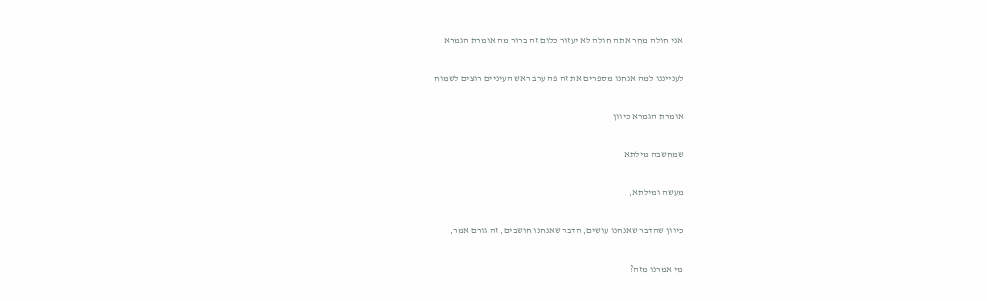אני חולה מחר אתה חולה לא יעזור כלום זה ברור מה אומרת הגמרא

לענייננו למה אנחנו מספרים את זה פה ערב ראש העיניים רוצים לשמוח

אומרת הגמרא כיוון

שמחשבה מילתא

מעשה ומילתא,

כיוון שהדבר שאנחנו עושים, הדבר שאנחנו חושבים, זה גורם אמר,

מי אמרנו מזה?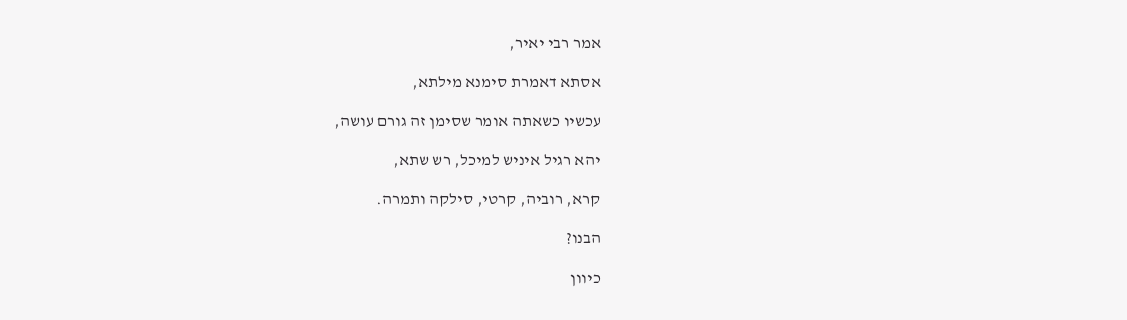אמר רבי יאיר,

אסתא דאמרת סימנא מילתא,

עכשיו כשאתה אומר שסימן זה גורם עושה,

יהא רגיל איניש למיכל, רש שתא,

קרא, רוביה, קרטי, סילקה ותמרה.

הבנו?

כיוון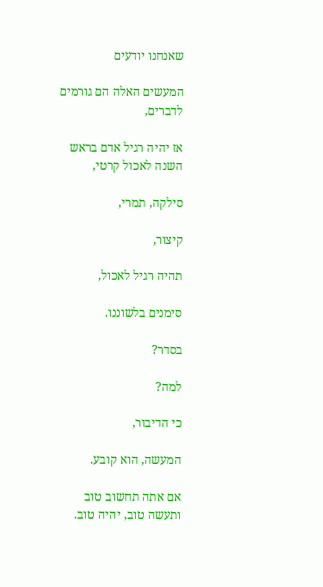שאנחנו יודעים

המעשים האלה הם גורמים לדברים,

אז יהיה רגיל אדם בראש השנה לאכול קרטי,

סילקה, תמרי,

קיצור,

תהיה רגיל לאכול,

סימנים בלשוננו.

בסדר?

למה?

כי הדיבור,

המעשה, הוא קובע.

אם אתה תחשוב טוב ותעשה טוב, יהיה טוב.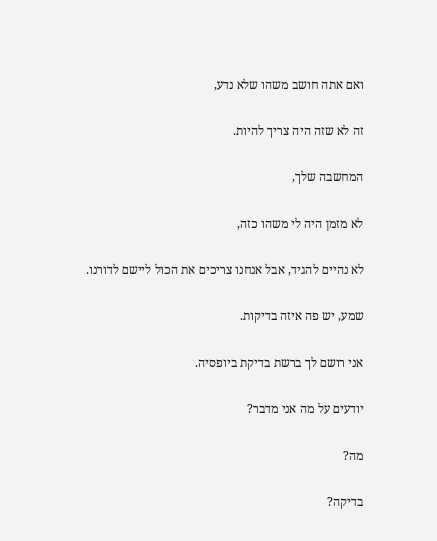ואם אתה חושב משהו שלא נדע,

זה לא שזה היה צריך להיות.

המחשבה שלך,

לא מזמן היה לי משהו כזה,

לא נהיים להגיד, אבל אנחנו צריכים את הכול ליישם לדורנו.

שמע, יש פה איזה בדיקות.

אני רושם לך ברשת בדיקת ביופסיה.

יודעים על מה אני מדבר?

מה?

בדיקה?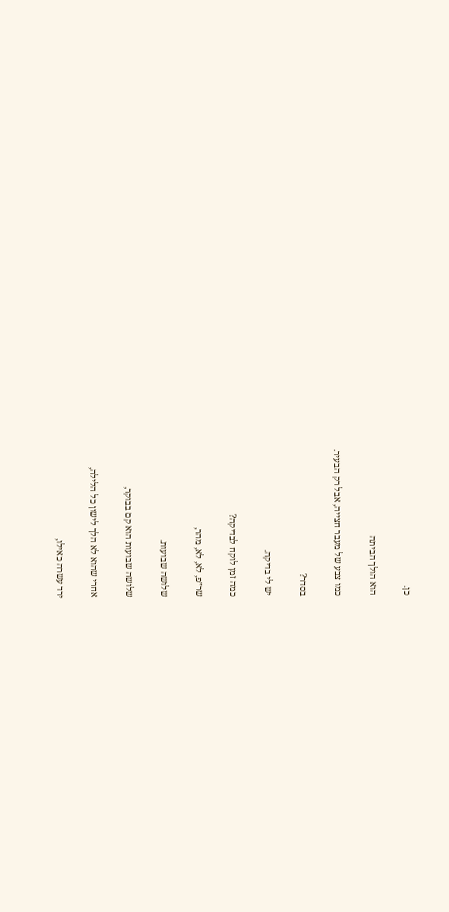כן.

הוא הולך הביתה

כמו צבע של מעבר חצייה, אבל רק הבעיר.

בסדר?

יש לי בדיקה.

כמה זמן לוקח לבדיקה?

שר״פ, לא, לא, מהר,

שלושה שבועות.

שלושה שבועות הוא קם בבוקר,

אחרי שהוא לא הלך לישון כל הלילה,

ירד עשרה כאילו,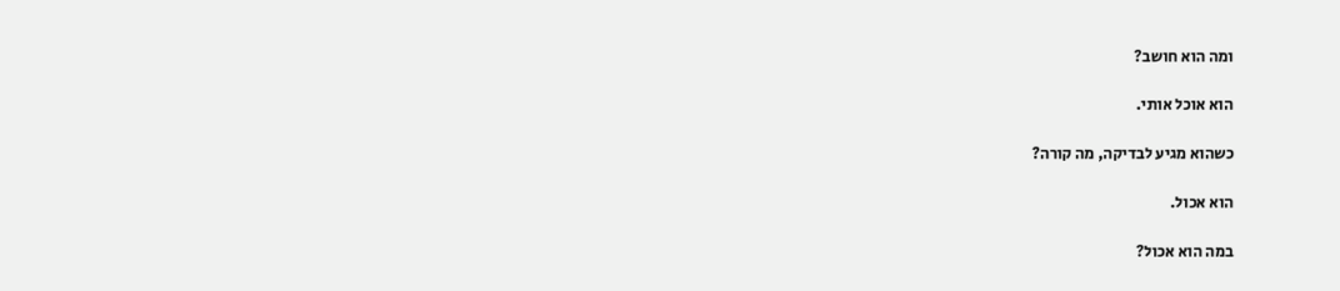ומה הוא חושב?

הוא אוכל אותי.

כשהוא מגיע לבדיקה, מה קורה?

הוא אכול.

במה הוא אכול?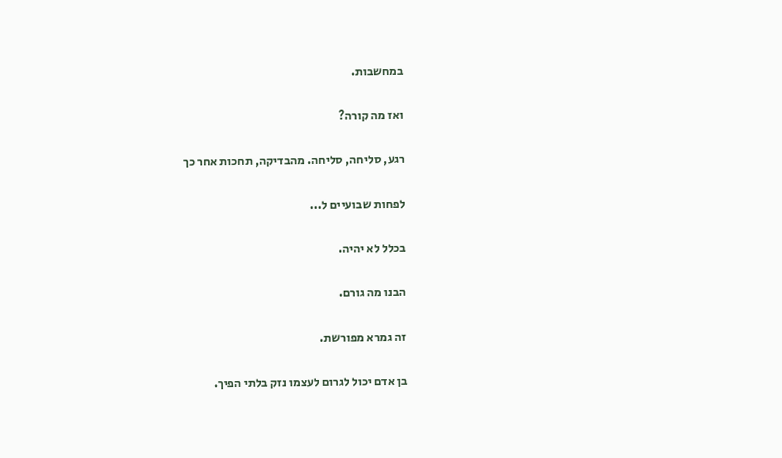במחשבות.

ואז מה קורה?

רגע, סליחה, סליחה. מהבדיקה, תחכות אחר כך

לפחות שבועיים ל...

בכלל לא יהיה.

הבנו מה גורם.

זה גמרא מפורשת.

בן אדם יכול לגרום לעצמו נזק בלתי הפיך.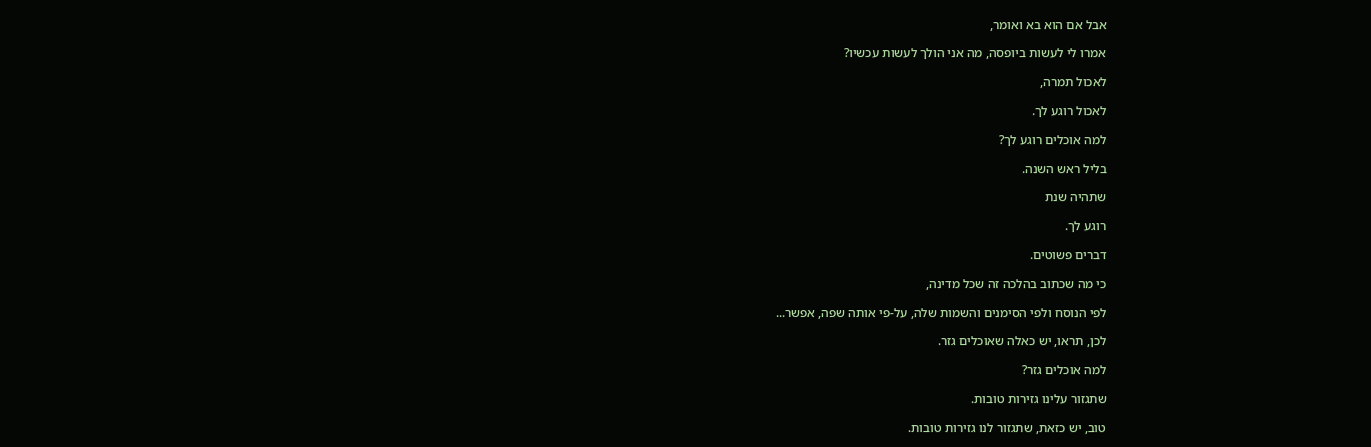אבל אם הוא בא ואומר,

אמרו לי לעשות ביופסה, מה אני הולך לעשות עכשיו?

לאכול תמרה,

לאכול רוגע לך.

למה אוכלים רוגע לך?

בליל ראש השנה.

שתהיה שנת

רוגע לך.

דברים פשוטים.

כי מה שכתוב בהלכה זה שכל מדינה,

לפי הנוסח ולפי הסימנים והשמות שלה, על-פי אותה שפה, אפשר...

לכן, תראו, יש כאלה שאוכלים גזר.

למה אוכלים גזר?

שתגזור עלינו גזירות טובות.

טוב, יש כזאת, שתגזור לנו גזירות טובות.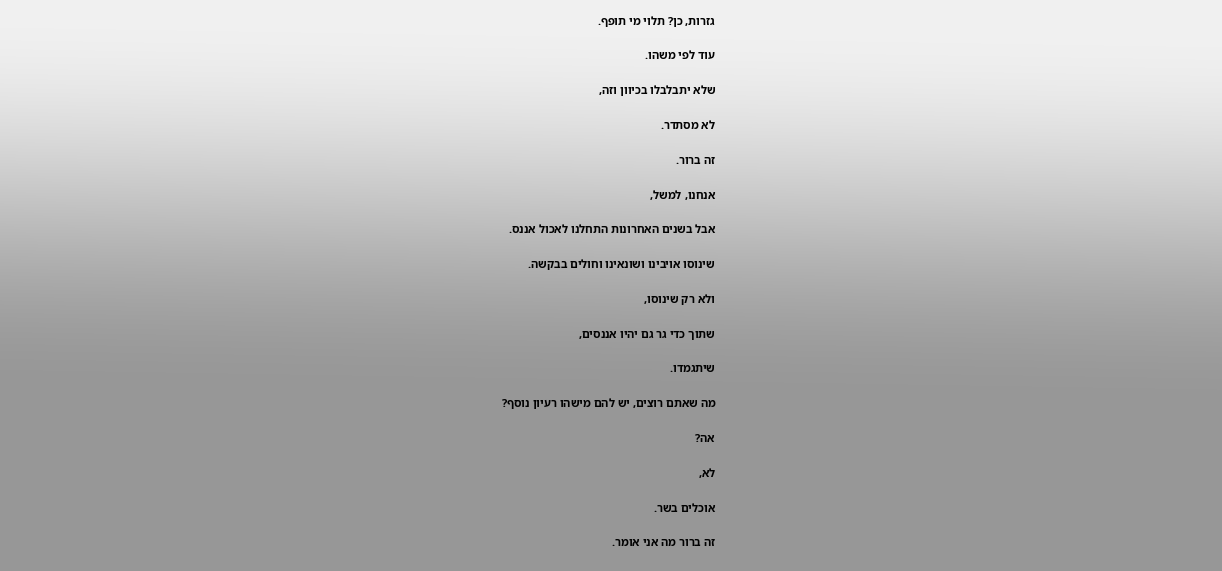גזרות, כן? תלוי מי תופף.

עוד לפי משהו.

שלא יתבלבלו בכיוון וזה,

לא מסתדר.

זה ברור.

אנחנו, למשל,

אבל בשנים האחרונות התחלנו לאכול אננס.

שינוסו אויבינו ושונאינו וחולים בבקשה.

ולא רק שינוסו,

שתוך כדי גר גם יהיו אננסים,

שיתגמדו.

מה שאתם רוצים, יש להם מישהו רעיון נוסף?

אה?

לא,

אוכלים בשר.

זה ברור מה אני אומר.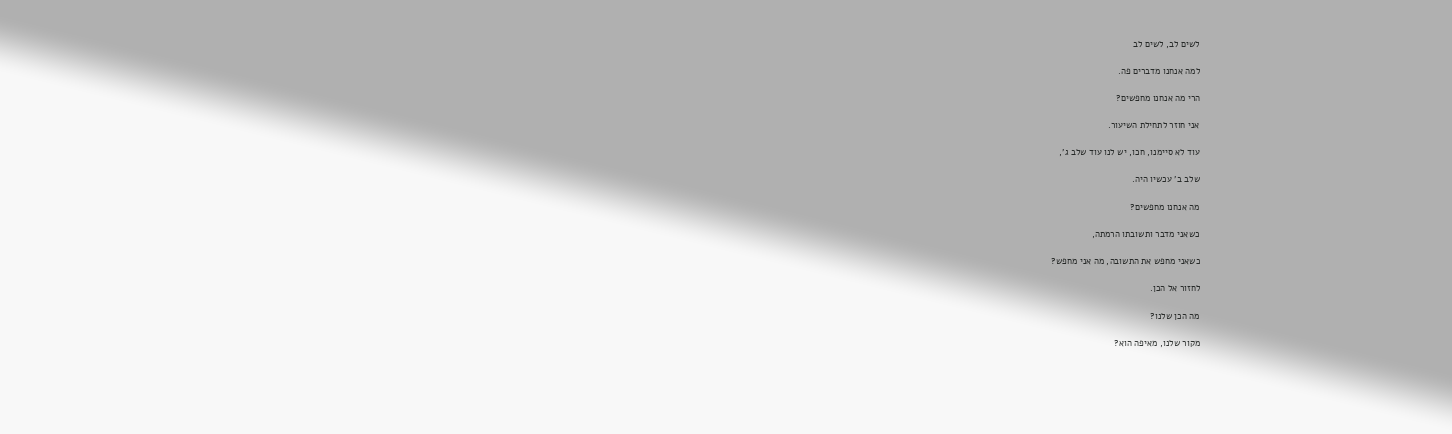לשים לב, לשים לב

למה אנחנו מדברים פה.

הרי מה אנחנו מחפשים?

אני חוזר לתחילת השיעור.

עוד לא סיימנו, חכו, יש לנו עוד שלב ג',

שלב ב' עכשיו היה.

מה אנחנו מחפשים?

כשאני מדבר ותשובתו הרמתה,

כשאני מחפש את התשובה, מה אני מחפש?

לחזור אל הכן.

מה הכן שלנו?

מקור שלנו, מאיפה הוא?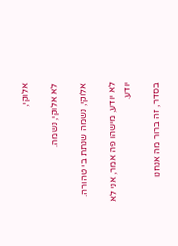אלוקי,

לא אלוקי, נשמה.

אלוקי, נשמה שנתת בי טהורה.

לא יודע, מישהו פה אמר, אני לא יודע.

בסדר, זה ברור מה אנחנו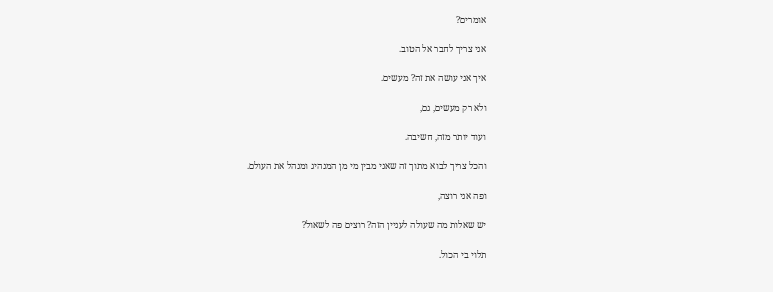אומרים?

אני צריך לחבר אל הטוב.

איך אני עושה את זה? מעשים.

ולא רק מעשים, גם,

ועוד יותר מזה, חשיבה.

והכל צריך לבוא מתוך זה שאני מבין מי מן המנהיג ומנהל את העולם.

ופה אני רוצה,

יש שאלות מה שעולה לעניין הזה? רוצים פה לשאול?

תלוי בי הכול.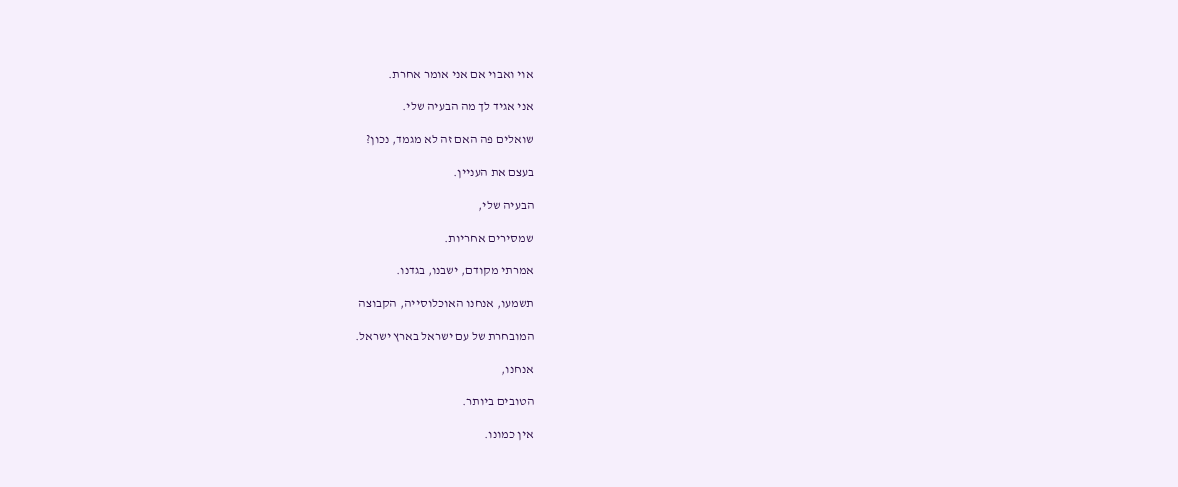אוי ואבוי אם אני אומר אחרת.

אני אגיד לך מה הבעיה שלי.

שואלים פה האם זה לא מגמד, נכון?

בעצם את העניין.

הבעיה שלי,

שמסירים אחריות.

אמרתי מקודם, ישבנו, בגדנו.

תשמעו, אנחנו האוכלוסייה, הקבוצה

המובחרת של עם ישראל בארץ ישראל.

אנחנו,

הטובים ביותר.

אין כמונו.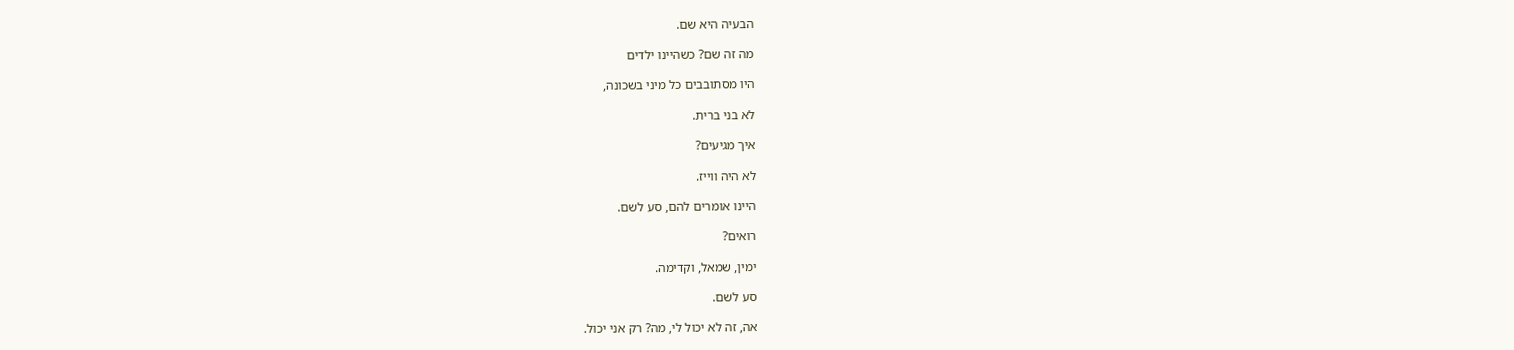הבעיה היא שם.

מה זה שם? כשהיינו ילדים

היו מסתובבים כל מיני בשכונה,

לא בני ברית.

איך מגיעים?

לא היה ווייז.

היינו אומרים להם, סע לשם.

רואים?

ימין, שמאל, וקדימה.

סע לשם.

אה, זה לא יכול לי, מה? רק אני יכול.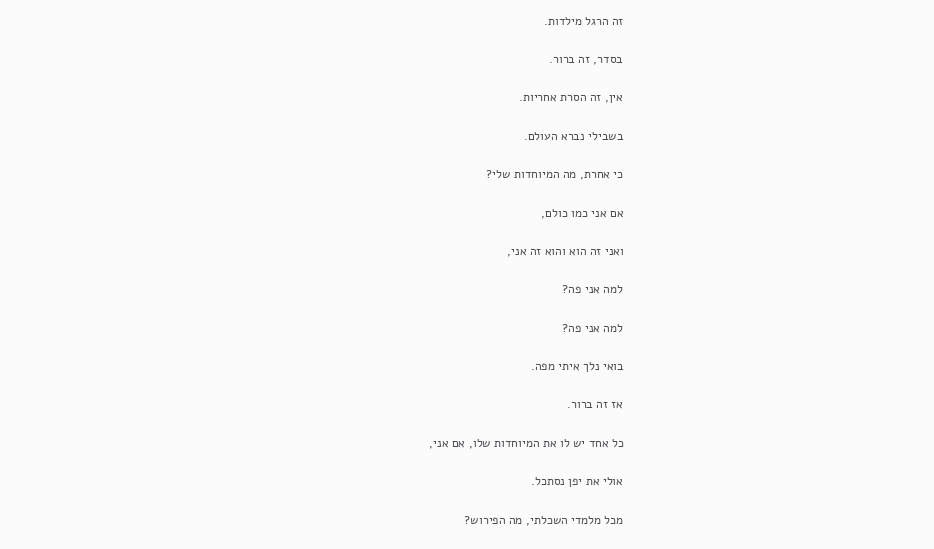זה הרגל מילדות.

בסדר, זה ברור.

אין, זה הסרת אחריות.

בשבילי נברא העולם.

כי אחרת, מה המיוחדות שלי?

אם אני כמו כולם,

ואני זה הוא והוא זה אני,

למה אני פה?

למה אני פה?

בואי נלך איתי מפה.

אז זה ברור.

כל אחד יש לו את המיוחדות שלו, אם אני,

אולי את יפן נסתכל.

מכל מלמדי השכלתי, מה הפירוש?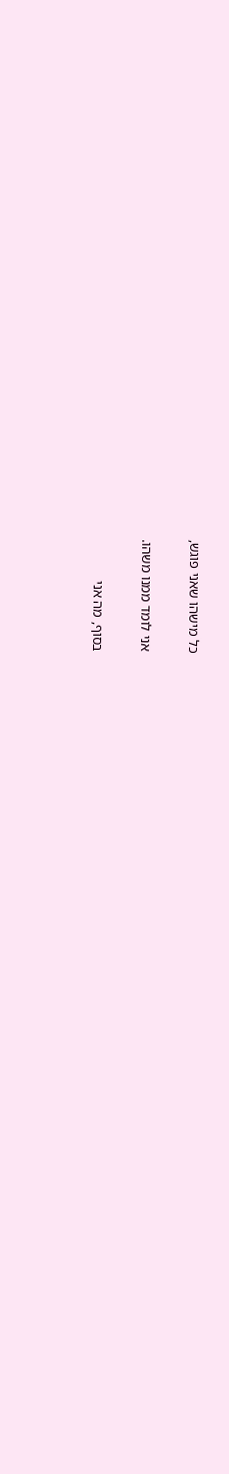כל מישהו שאני פוגש,

אני לומד ממנו משהו.

בסוף, מה אני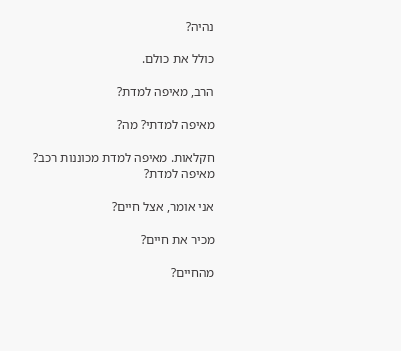נהיה?

כולל את כולם.

הרב, מאיפה למדת?

מאיפה למדתי? מה?

חקלאות. מאיפה למדת מכוננות רכב? מאיפה למדת?

אני אומר, אצל חיים?

מכיר את חיים?

מהחיים?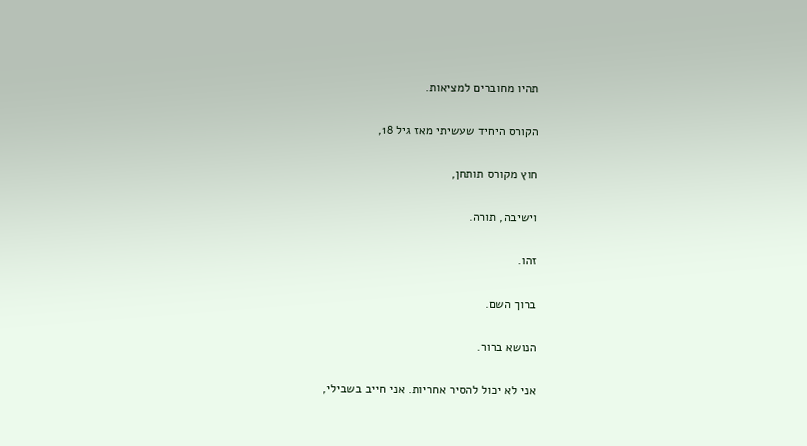תהיו מחוברים למציאות.

הקורס היחיד שעשיתי מאז גיל 18,

חוץ מקורס תותחן,

וישיבה, תורה.

זהו.

ברוך השם.

הנושא ברור.

אני לא יכול להסיר אחריות. אני חייב בשבילי,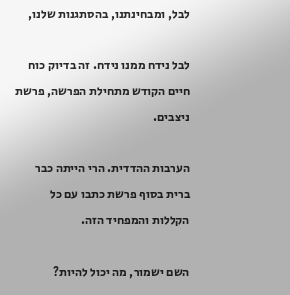לבל, ומבחינתנו, בהסתגנות שלנו,

לבל נידח ממנו נידח. זה בדיוק כוח חיים הקודש מתחילת הפרשה, פרשת ניצבים.

הערבות ההדדית. הרי הייתה כבר ברית בסוף פרשת כתבו עם כל הקללות והמפחיד הזה.

השם ישמור, מה יכול להיות?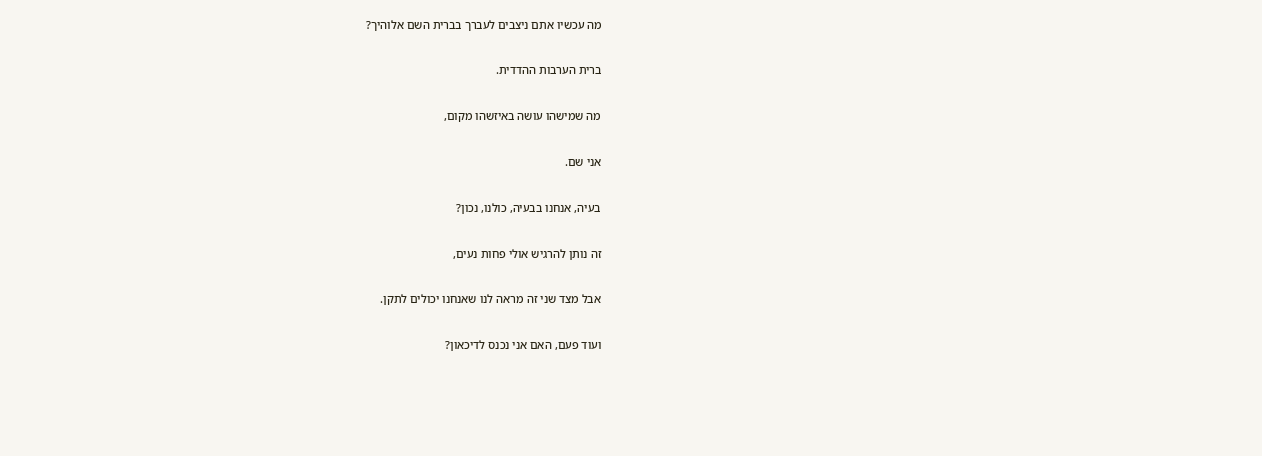מה עכשיו אתם ניצבים לעברך בברית השם אלוהיך?

ברית הערבות ההדדית.

מה שמישהו עושה באיזשהו מקום,

אני שם.

בעיה, אנחנו בבעיה, כולנו, נכון?

זה נותן להרגיש אולי פחות נעים,

אבל מצד שני זה מראה לנו שאנחנו יכולים לתקן.

ועוד פעם, האם אני נכנס לדיכאון?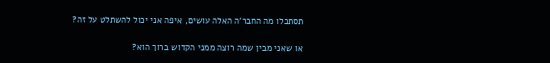תסתכלו מה החבר'ה האלה עושים, איפה אני יכול להשתלט על זה?

או שאני מבין שמה רוצה ממני הקדוש ברוך הוא?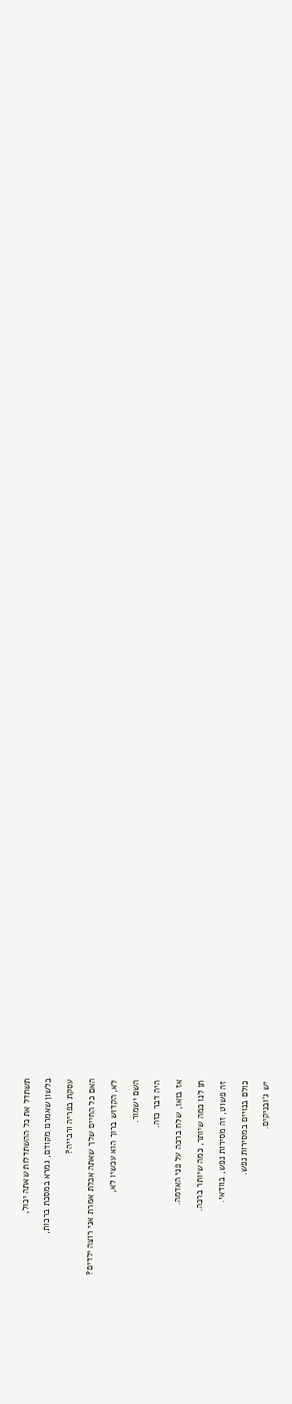תשתדל את כל ההשתדלות שאתה יכול,

בלשון שאמרנו מקודם, גמרא במסכת ברכות,

עסקת בפריה ורבייה?

האם כל החיים שלך שאתה אכלת אמרת אני רוצה ילדים?

לא, הקדוש ברוך הוא עכשיו לא,

השם ישמור.

היה דבר כזה.

אז בואו, שלח ברכה על פני האדמה.

תן לנו כמה שיותר, כמה שיותר ברכה.

זה פשוט, זה מסירות נפש, בוודאי.

כולם בנויים במסירות נפש.

יש ג'ובניקים.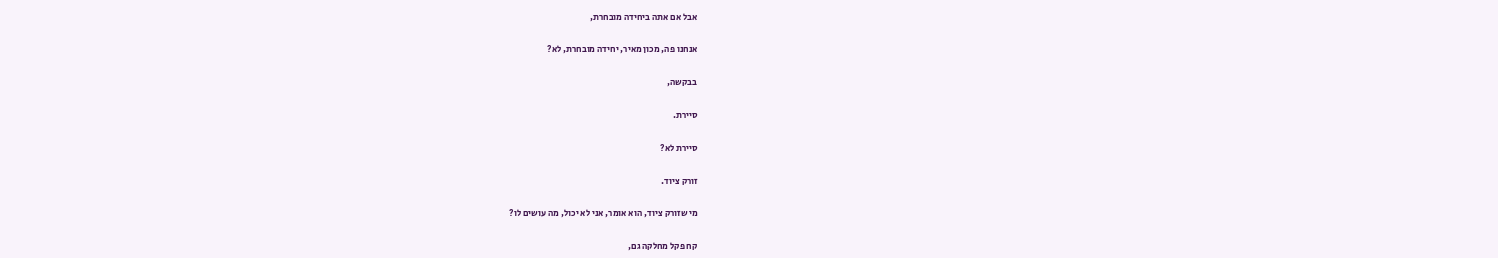אבל אם אתה ביחידה מובחרת,

אנחנו פה, מכון מאיר, יחידה מובחרת, לא?

בבקשה,

סיירת.

סיירת לא?

זורק ציוד.

מי שזורק ציוד, הוא אומר, אני לא יכול, מה עושים לו?

קח פקל מחלקה גם,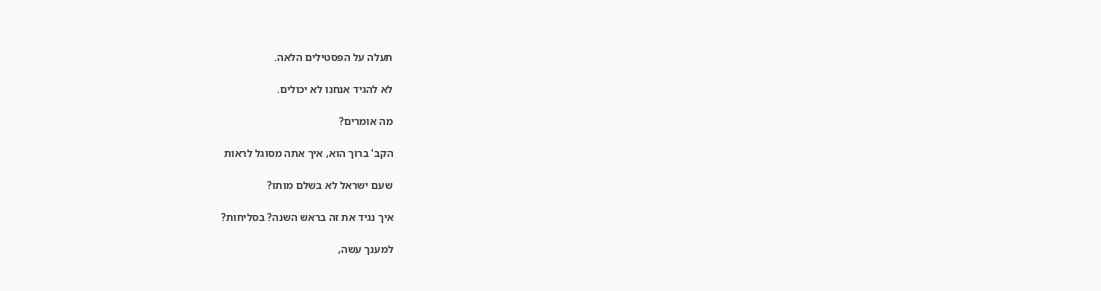תעלה על הפסטילים הלאה.

לא להגיד אנחנו לא יכולים.

מה אומרים?

הקב' ברוך הוא, איך אתה מסוגל לראות

שעם ישראל לא בשלם מותו?

איך נגיד את זה בראש השנה? בסליחות?

למענך עשה,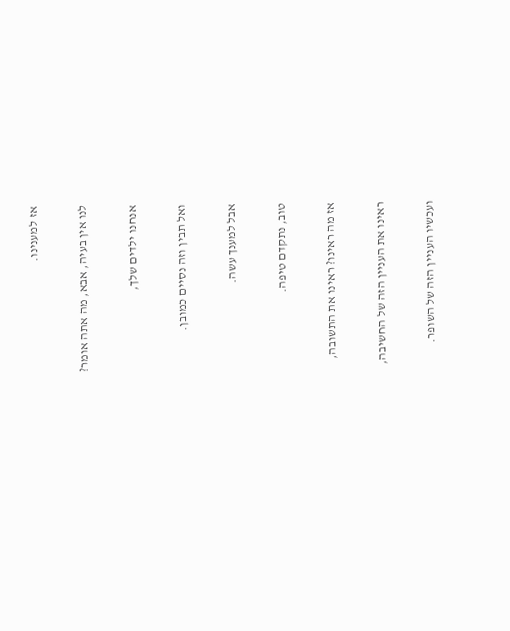אז למענינו.

לנו אין בעיה, אבא, מה אתה אומר?

אנחנו ילדים שלך,

ואל תבין וזה נסיים כמובן.

אבל למענך עשה.

טוב, נתקדם טיפה.

אז מה ראינו? ראינו את התשובה,

ראינו את העניין הזה של החשיבה,

ועכשיו העניין הזה של השופר.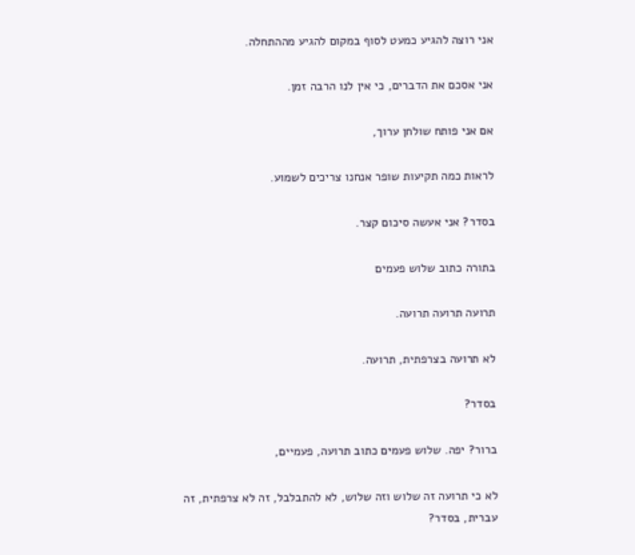אני רוצה להגיע כמעט לסוף במקום להגיע מההתחלה.

אני אסכם את הדברים, כי אין לנו הרבה זמן.

אם אני פותח שולחן ערוך,

לראות כמה תקיעות שופר אנחנו צריכים לשמוע.

בסדר? אני אעשה סיכום קצר.

בתורה כתוב שלוש פעמים

תרועה תרועה תרועה.

לא תרועה בצרפתית, תרועה.

בסדר?

ברור? יפה. שלוש פעמים כתוב תרועה, פעמיים,

לא כי תרועה זה שלוש וזה שלוש, לא להתבלבל, זה לא צרפתית, זה עברית, בסדר?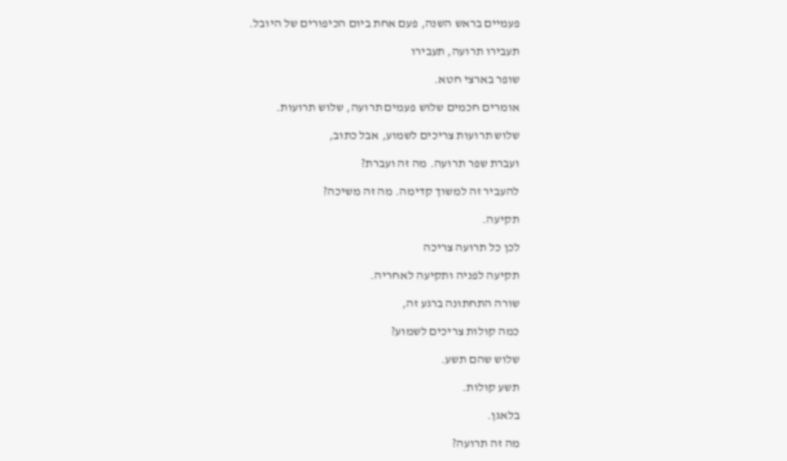פעמיים בראש השנה, פעם אחת ביום הכיפורים של היובל.

תעבירו תרועה, תעבירו

שופר בארצי חטא.

אומרים חכמים שלוש פעמים תרועה, שלוש תרועות.

שלוש תרועות צריכים לשמוע, אבל כתוב,

ועברת שפר תרועה. מה זה ועברת?

להעביר זה למשוך קדימה. מה זה משיכה?

תקיעה.

לכן כל תרועה צריכה

תקיעה לפניה ותקיעה לאחריה.

שורה התחתונה ברגע זה,

כמה קולות צריכים לשמוע?

שלוש שהם תשע.

תשע קולות.

בלאגן.

מה זה תרועה?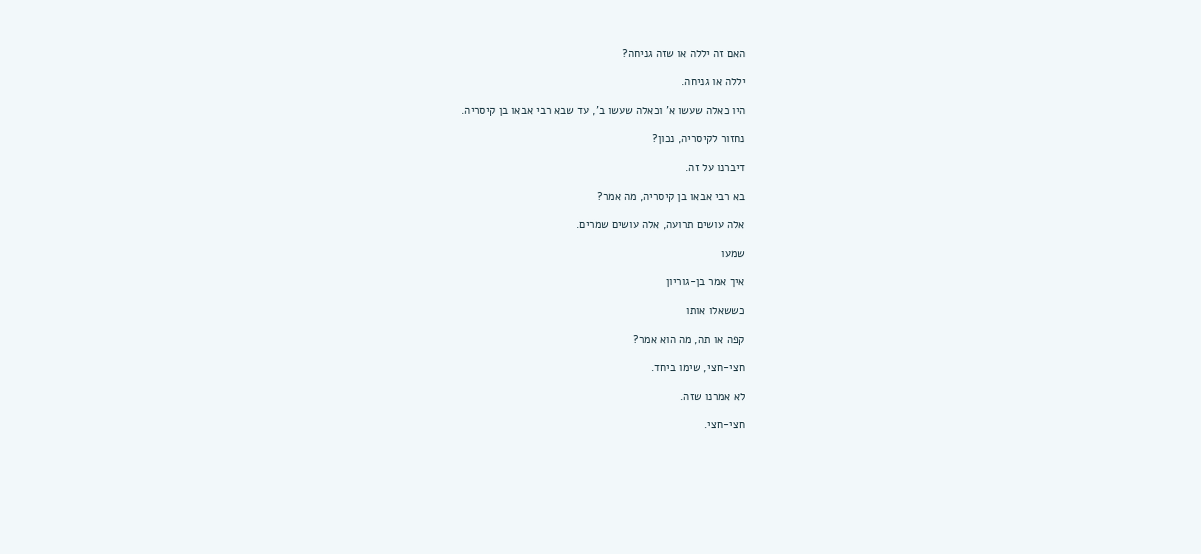האם זה יללה או שזה גניחה?

יללה או גניחה.

היו כאלה שעשו א' וכאלה שעשו ב', עד שבא רבי אבאו בן קיסריה.

נחזור לקיסריה, נכון?

דיברנו על זה.

בא רבי אבאו בן קיסריה, מה אמר?

אלה עושים תרועה, אלה עושים שמרים.

שמעו

איך אמר בן-גוריון

כששאלו אותו

קפה או תה, מה הוא אמר?

חצי-חצי, שימו ביחד.

לא אמרנו שזה.

חצי-חצי.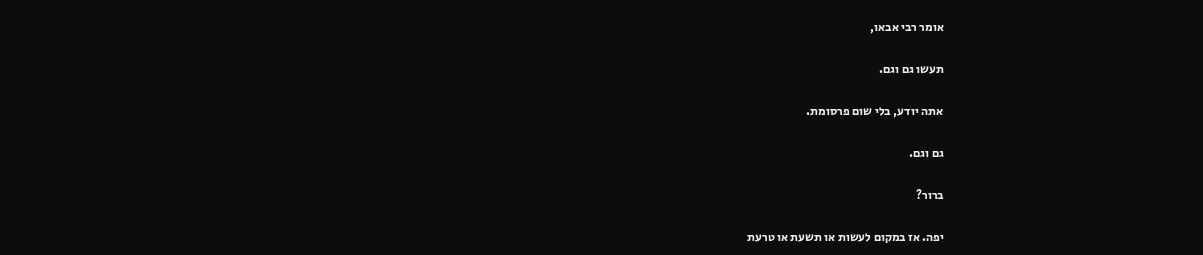אומר רבי אבאו,

תעשו גם וגם.

אתה יודע, בלי שום פרסומת.

גם וגם.

ברור?

יפה. אז במקום לעשות או תשעת או טרעת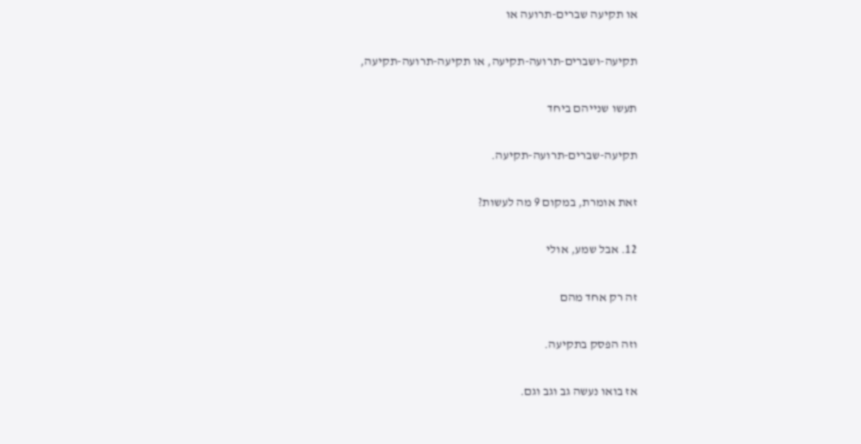או תקיעה שברים-תרועה או

תקיעה-ושברים-תרועה-תקיעה, או תקיעה-תרועה-תקיעה,

תעשו שנייהם ביחד

תקיעה-שברים-תרועה-תקיעה.

זאת אומרת, במקום 9 מה לעשות?

12. אבל שמע, אולי

זה רק אחד מהם

וזה הפסק בתקיעה.

אז בואו נעשה גב וגב וגם.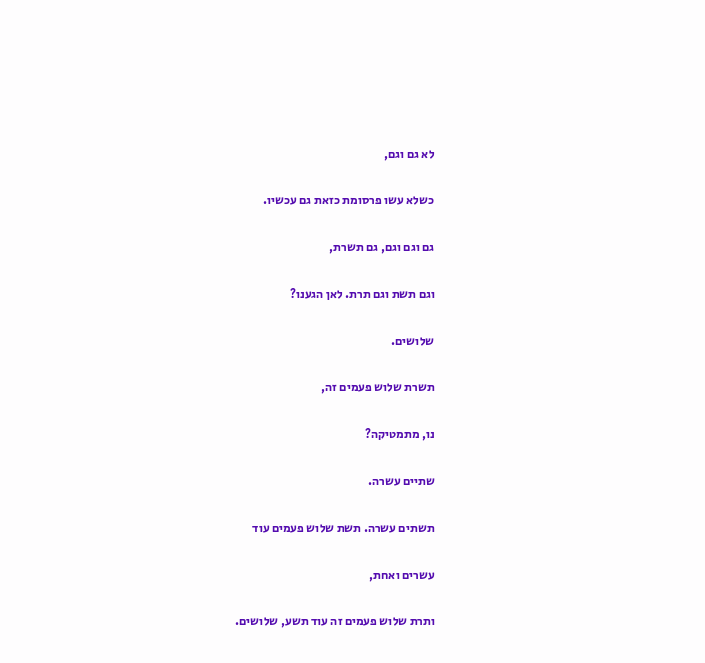לא גם וגם,

כשלא עשו פרסומת כזאת גם עכשיו.

גם וגם וגם, גם תשרת,

וגם תשת וגם תרת. לאן הגענו?

שלושים.

תשרת שלוש פעמים זה,

נו, מתמטיקה?

שתיים עשרה.

תשתים עשרה. תשת שלוש פעמים עוד

עשרים ואחת,

ותרת שלוש פעמים זה עוד תשע, שלושים.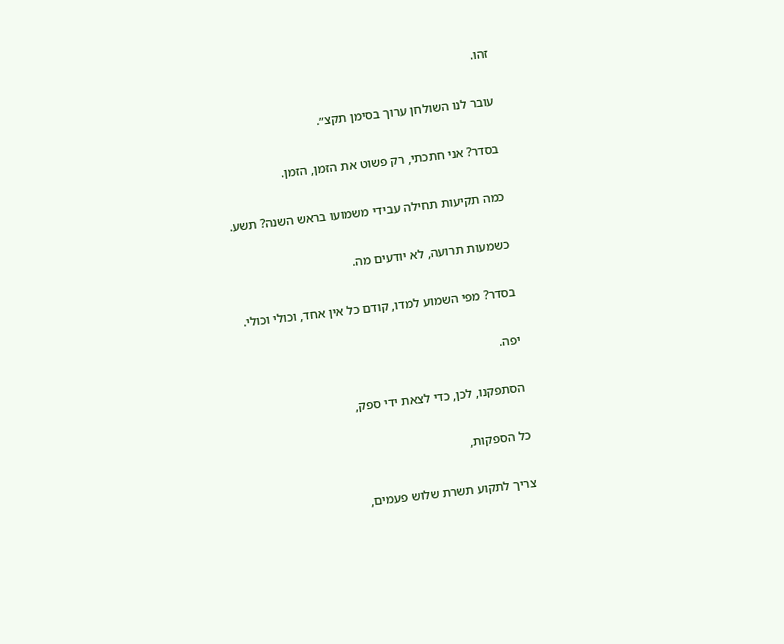זהו.

עובר לנו השולחן ערוך בסימן תקצ״.

בסדר? אני חתכתי, רק פשוט את הזמן, הזמן.

כמה תקיעות תחילה עבידי משמועו בראש השנה? תשע.

כשמעות תרועה, לא יודעים מה.

בסדר? מפי השמוע למדו, קודם כל אין אחד, וכולי וכולי.

יפה.

הסתפקנו, לכן, כדי לצאת ידי ספק,

כל הספקות,

צריך לתקוע תשרת שלוש פעמים,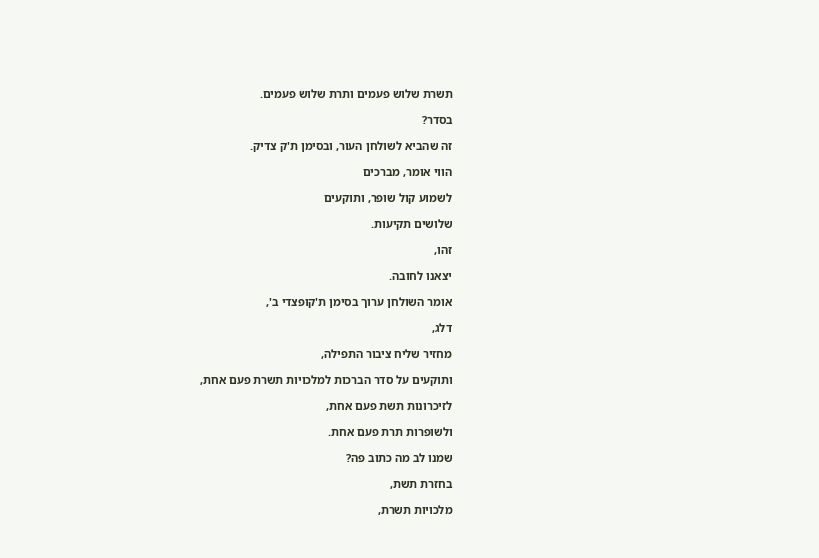תשרת שלוש פעמים ותרת שלוש פעמים.

בסדר?

זה שהביא לשולחן העור, ובסימן ת'ק צדיק.

הווי אומר, מברכים

לשמוע קול שופר, ותוקעים

שלושים תקיעות.

זהו,

יצאנו לחובה.

אומר השולחן ערוך בסימן ת'קופצדי ב',

דלג,

מחזיר שליח ציבור התפילה,

ותוקעים על סדר הברכות למלכויות תשרת פעם אחת,

לזיכרונות תשת פעם אחת,

ולשופרות תרת פעם אחת.

שמנו לב מה כתוב פה?

בחזרת תשת,

מלכויות תשרת,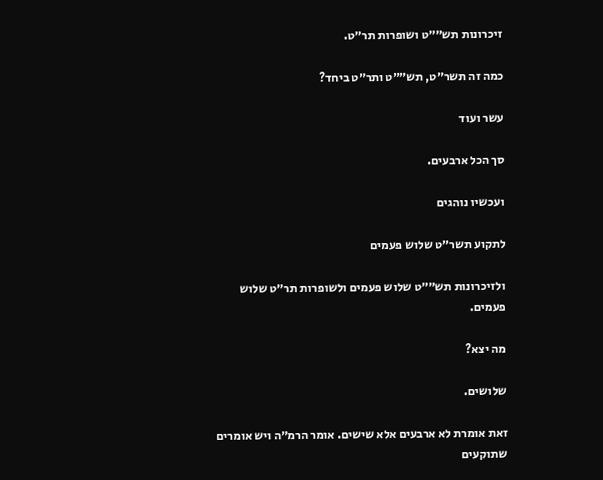זיכרונות תש״״ט ושופרות תר״ט.

כמה זה תשר״ט, תש״״ט ותר״ט ביחד?

עשר ועוד

סך הכל ארבעים.

ועכשיו נוהגים

לתקוע תשר״ט שלוש פעמים

ולזיכרונות תש״״ט שלוש פעמים ולשופרות תר״ט שלוש פעמים.

מה יצא?

שלושים.

זאת אומרת לא ארבעים אלא שישים. אומר הרמ״ה ויש אומרים שתוקעים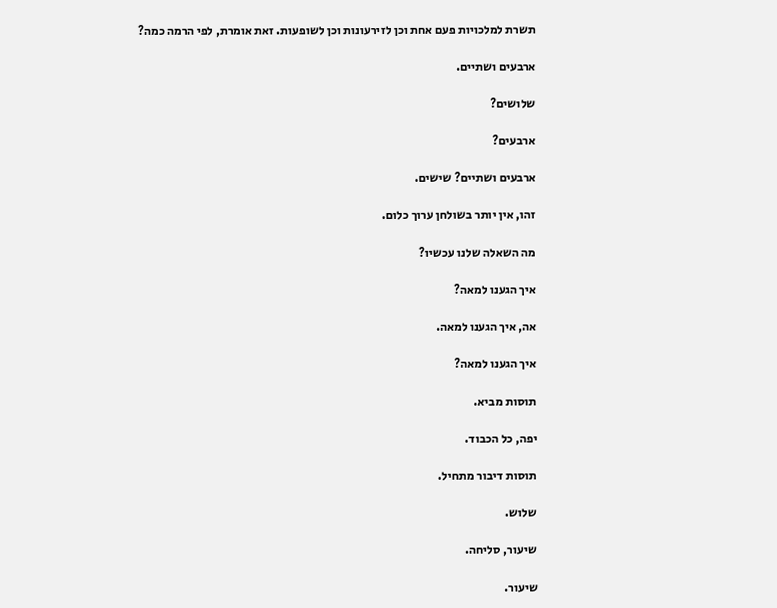תשרת למלכויות פעם אחת וכן לזירעונות וכן לשופעות. זאת אומרת, לפי הרמה כמה?

ארבעים ושתיים.

שלושים?

ארבעים?

ארבעים ושתיים? שישים.

זהו, אין יותר בשולחן ערוך כלום.

מה השאלה שלנו עכשיו?

איך הגענו למאה?

אה, איך הגענו למאה.

איך הגענו למאה?

תוסות מביא.

יפה, כל הכבוד.

תוסות דיבור מתחיל.

שלוש.

שיעור, סליחה.

שיעור.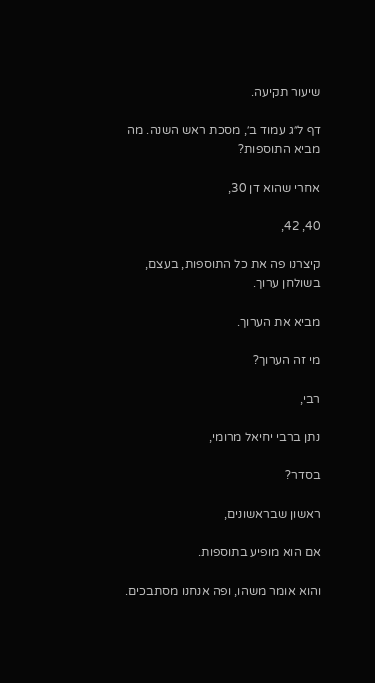שיעור תקיעה.

דף ל״ג עמוד ב׳, מסכת ראש השנה. מה מביא התוספות?

אחרי שהוא דן 30,

40, 42,

קיצרנו פה את כל התוספות, בעצם, בשולחן ערוך.

מביא את הערוך.

מי זה הערוך?

רבי,

נתן ברבי יחיאל מרומי,

בסדר?

ראשון שבראשונים,

אם הוא מופיע בתוספות.

והוא אומר משהו, ופה אנחנו מסתבכים.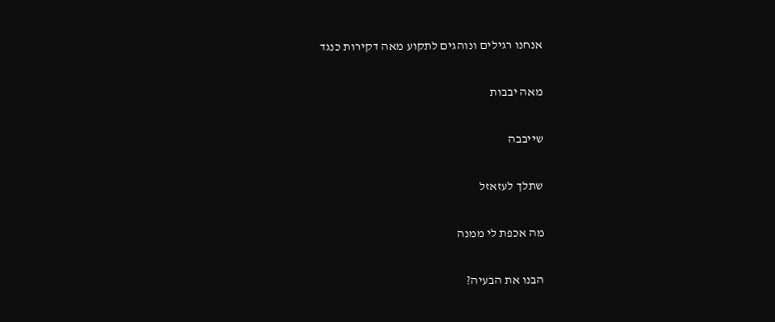אנחנו רגילים ונוהגים לתקוע מאה דקירות כנגד

מאה יבבות

שייבבה

שתלך לעזאזל

מה אכפת לי ממנה

הבנו את הבעיה?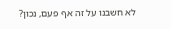לא חשבנו על זה אף פעם, נכון?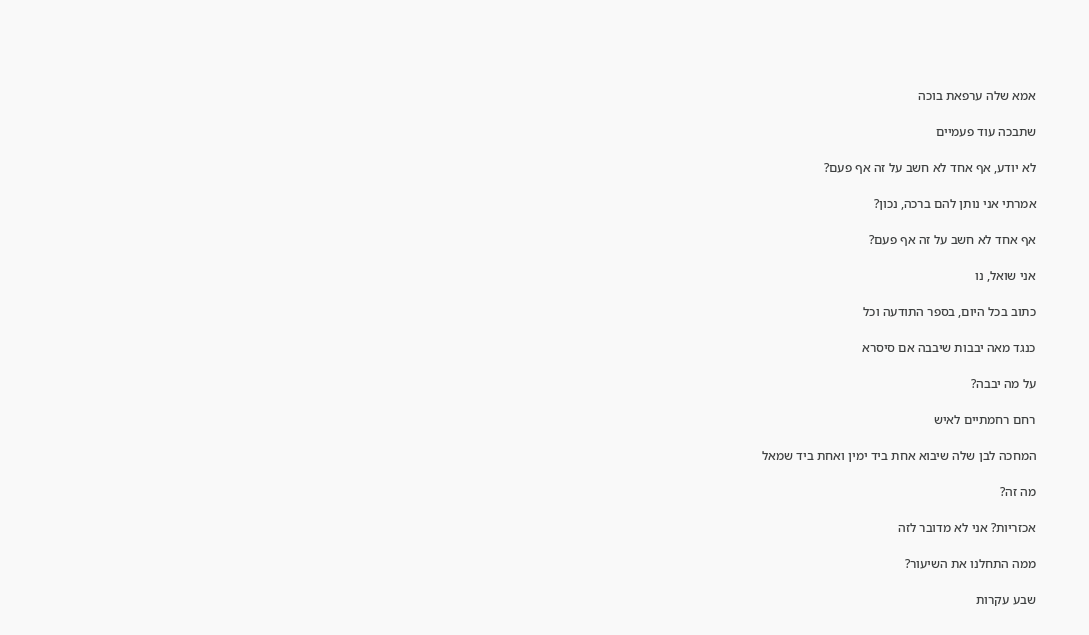אמא שלה ערפאת בוכה

שתבכה עוד פעמיים

לא יודע, אף אחד לא חשב על זה אף פעם?

אמרתי אני נותן להם ברכה, נכון?

אף אחד לא חשב על זה אף פעם?

אני שואל, נו

כתוב בכל היום, בספר התודעה וכל

כנגד מאה יבבות שיבבה אם סיסרא

על מה יבבה?

רחם רחמתיים לאיש

המחכה לבן שלה שיבוא אחת ביד ימין ואחת ביד שמאל

מה זה?

אכזריות? אני לא מדובר לזה

ממה התחלנו את השיעור?

שבע עקרות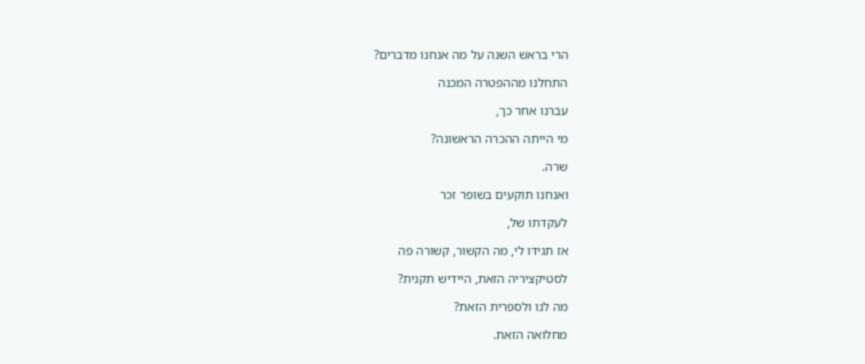הרי בראש השנה על מה אנחנו מדברים?

התחלנו מההפטרה המכנה

עברנו אחר כך,

מי הייתה ההכרה הראשונה?

שרה.

ואנחנו תוקעים בשופר זכר

לעקדתו של,

אז תגידו לי, מה הקשור, קשורה פה

לסטיקציריה הזאת, היידיש תקנית?

מה לנו ולספרית הזאת?

מחלואה הזאת.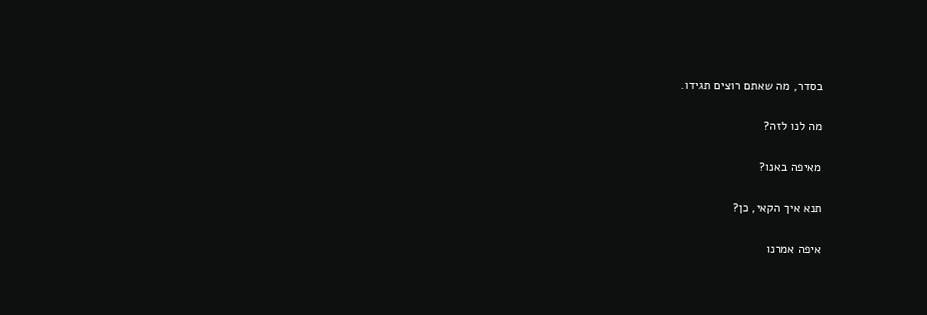בסדר, מה שאתם רוצים תגידו.

מה לנו לזה?

מאיפה באנו?

תנא איך הקאי, כן?

איפה אמרנו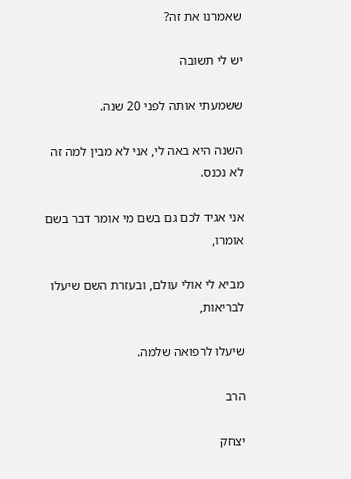שאמרנו את זה?

יש לי תשובה

ששמעתי אותה לפני 20 שנה.

השנה היא באה לי, אני לא מבין למה זה לא נכנס.

אני אגיד לכם גם בשם מי אומר דבר בשם אומרו,

מביא לי אולי עולם, ובעזרת השם שיעלו לבריאות,

שיעלו לרפואה שלמה.

הרב

יצחק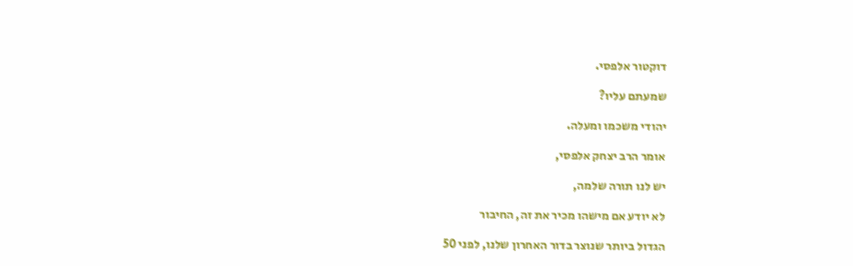דוקטור אלפסי.

שמעתם עליו?

יהודי משכמו ומעלה.

אומר הרב יצחק אלפסי,

יש לנו תורה שלמה,

לא יודע אם מישהו מכיר את זה, החיבור

הגדול ביותר שנוצר בדור האחרון שלנו, לפני 50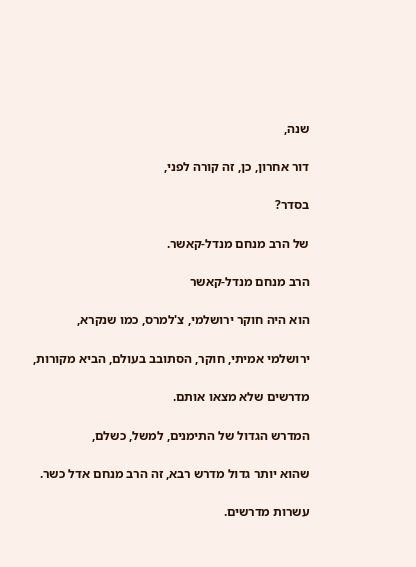שנה,

דור אחרון, כן, זה קורה לפני,

בסדר?

של הרב מנחם מנדל-קאשר.

הרב מנחם מנדל-קאשר

הוא היה חוקר ירושלמי, צ'למרס, כמו שנקרא,

ירושלמי אמיתי, חוקר, הסתובב בעולם, הביא מקורות,

מדרשים שלא מצאו אותם.

המדרש הגדול של התימנים, למשל, כשלם,

שהוא יותר גדול מדרש רבא, זה הרב מנחם אדל כשר.

עשרות מדרשים.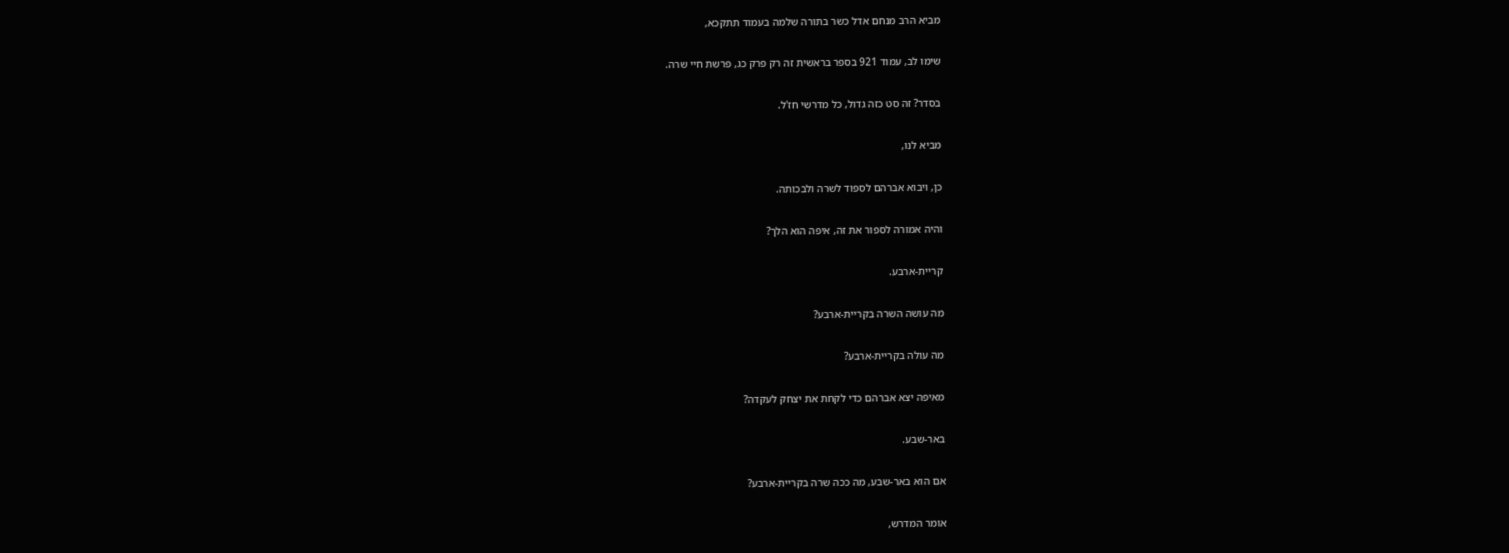מביא הרב מנחם אדל כשר בתורה שלמה בעמוד תתקכא,

שימו לב, עמוד 921 בספר בראשית זה רק פרק כג, פרשת חיי שרה.

בסדר? זה סט כזה גדול, כל מדרשי חז'ל.

מביא לנו,

כן, ויבוא אברהם לספוד לשרה ולבכותה.

והיה אמורה לספור את זה, איפה הוא הלך?

קריית-ארבע.

מה עושה השרה בקריית-ארבע?

מה עולה בקריית-ארבע?

מאיפה יצא אברהם כדי לקחת את יצחק לעקדה?

באר-שבע.

אם הוא באר-שבע, מה ככה שרה בקריית-ארבע?

אומר המדרש,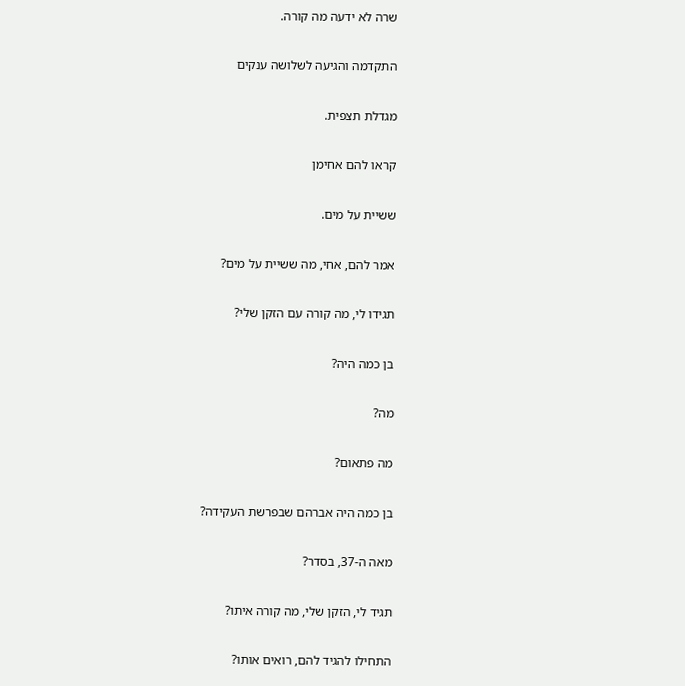שרה לא ידעה מה קורה.

התקדמה והגיעה לשלושה ענקים

מגדלת תצפית.

קראו להם אחימן

ששיית על מים.

אמר להם, אחי, מה ששיית על מים?

תגידו לי, מה קורה עם הזקן שלי?

בן כמה היה?

מה?

מה פתאום?

בן כמה היה אברהם שבפרשת העקידה?

מאה ה-37, בסדר?

תגיד לי, הזקן שלי, מה קורה איתו?

התחילו להגיד להם, רואים אותו?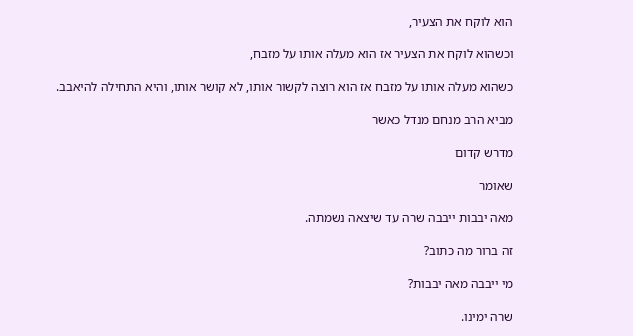הוא לוקח את הצעיר,

וכשהוא לוקח את הצעיר אז הוא מעלה אותו על מזבח,

כשהוא מעלה אותו על מזבח אז הוא רוצה לקשור אותו, לא קושר אותו, והיא התחילה להיאבב.

מביא הרב מנחם מנדל כאשר

מדרש קדום

שאומר

מאה יבבות ייבבה שרה עד שיצאה נשמתה.

זה ברור מה כתוב?

מי ייבבה מאה יבבות?

שרה ימינו.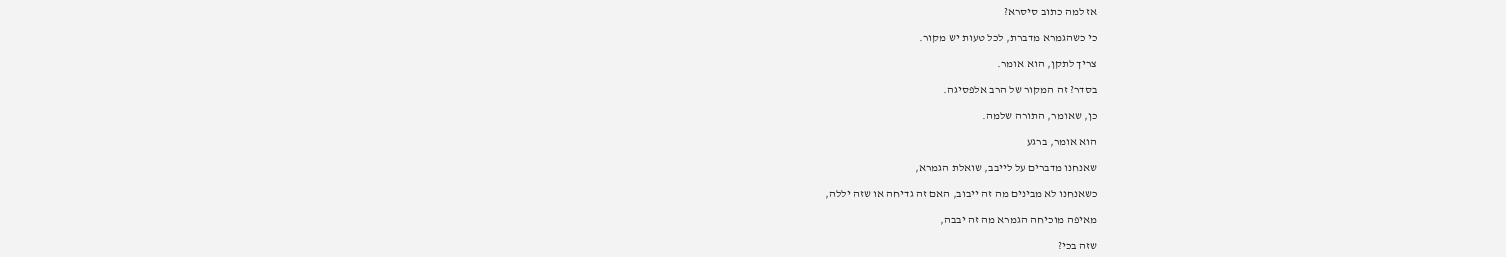אז למה כתוב סיסרא?

כי כשהגמרא מדברת, לכל טעות יש מקור.

צריך לתקן, הוא אומר.

בסדר? זה המקור של הרב אלפסיגה.

כן, שאומר, התורה שלמה.

הוא אומר, ברגע

שאנחנו מדברים על לייבב, שואלת הגמרא,

כשאנחנו לא מבינים מה זה ייבוב, האם זה גדיחה או שזה יללה,

מאיפה מוכיחה הגמרא מה זה יבבה,

שזה בכי?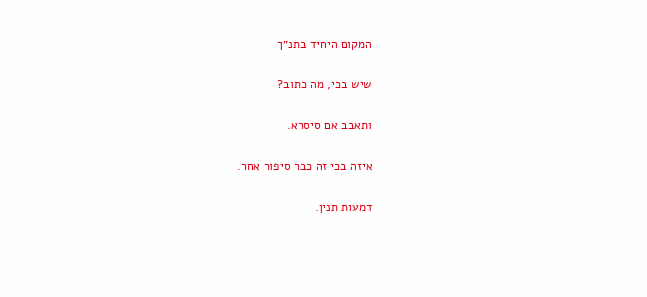המקום היחיד בתנ״ך

שיש בכי, מה כתוב?

ותאבב אם סיסרא.

איזה בכי זה כבר סיפור אחר.

דמעות תנין.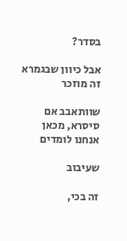בסדר?

אבל כיוון שבגמרא זה מוזכר

שוותאבב אם סיסרא, מכאן אנחנו לומדים

שעיבוב

זה בכי,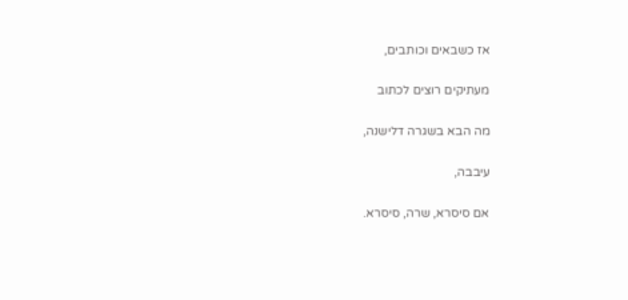אז כשבאים וכותבים,

מעתיקים רוצים לכתוב

מה הבא בשגרה דלישנה,

עיבבה,

אם סיסרא, שרה, סיסרא.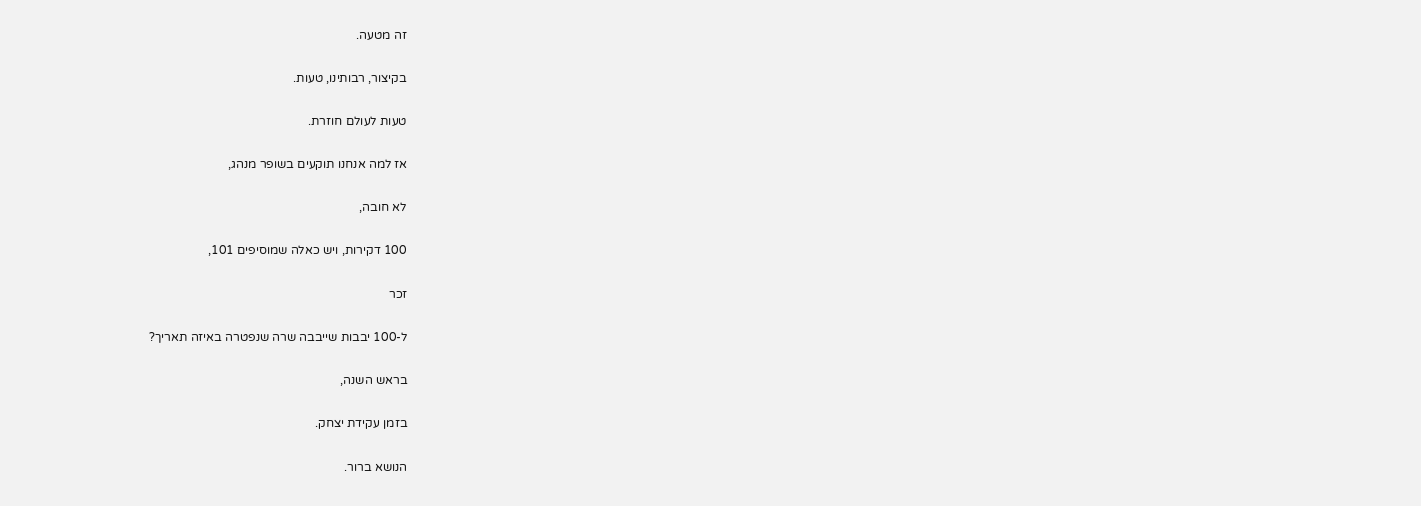זה מטעה.

בקיצור, רבותינו, טעות.

טעות לעולם חוזרת.

אז למה אנחנו תוקעים בשופר מנהג,

לא חובה,

100 דקירות, ויש כאלה שמוסיפים 101,

זכר

ל-100 יבבות שייבבה שרה שנפטרה באיזה תאריך?

בראש השנה,

בזמן עקידת יצחק.

הנושא ברור.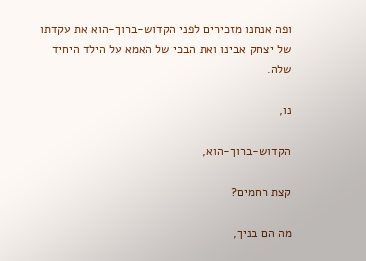ופה אנחנו מזכירים לפני הקדוש-ברוך-הוא את עקדתו של יצחק אבינו ואת הבכי של האמא על הילד היחיד שלה.

נו,

הקדוש-ברוך-הוא,

קצת רחמים?

מה הם בניך,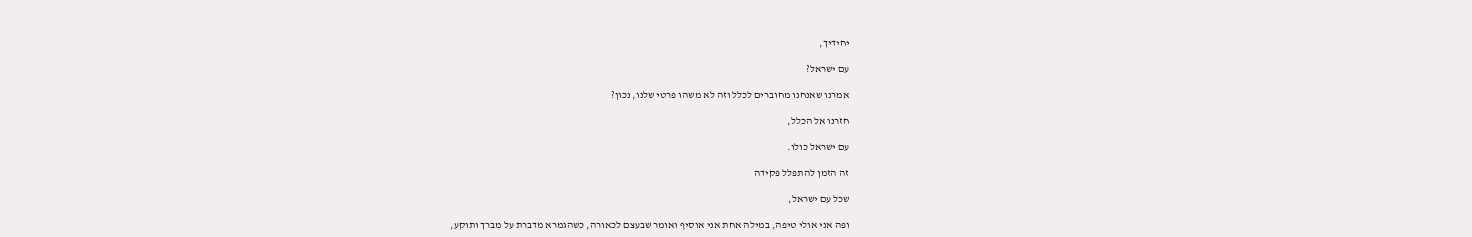יחידיך,

עם ישראל?

אמרנו שאנחנו מחוברים לכלל וזה לא משהו פרטי שלנו, נכון?

חזרנו אל הכלל,

עם ישראל כולו.

זה הזמן להתפלל פקידה

שכל עם ישראל,

ופה אני אולי טיפה, במילה אחת אני אוסיף ואומר שבעצם לכאורה, כשהגמרא מדברת על מברך ותוקע,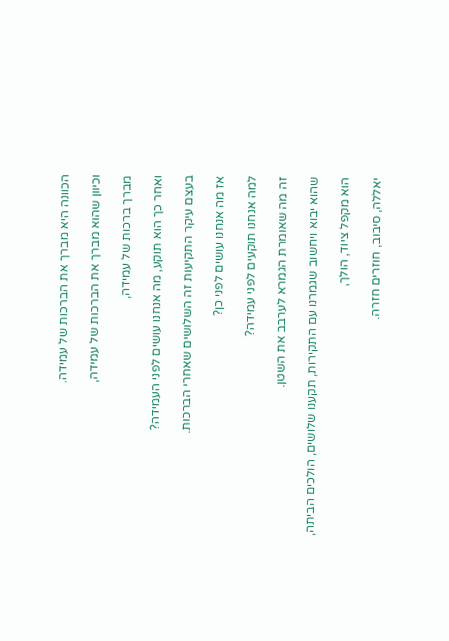הכוונה היא מברך את הברכות של עמידה.

וכיוון שהוא מברך את הברכות של עמידה,

מברך ברכות של עמידה,

ואחר כך הוא תוקע, מה אנחנו עושים לפני העמידה?

בעצם עיקר התקיעות זה השלושים שאחרי הברכות.

אז מה אנחנו עושים לפני כן?

למה אנחנו תוקעים לפני עמידה?

זה מה שאומרת הגמרא לערבב את השטן.

שהוא יבוא ויחשוב שגמרנו עם התקירות, תקענו שלושים, הולכים הביתה,

הוא מקפל ציוד, הולך,

יאללה, סיבוב, חוזרים חזרה.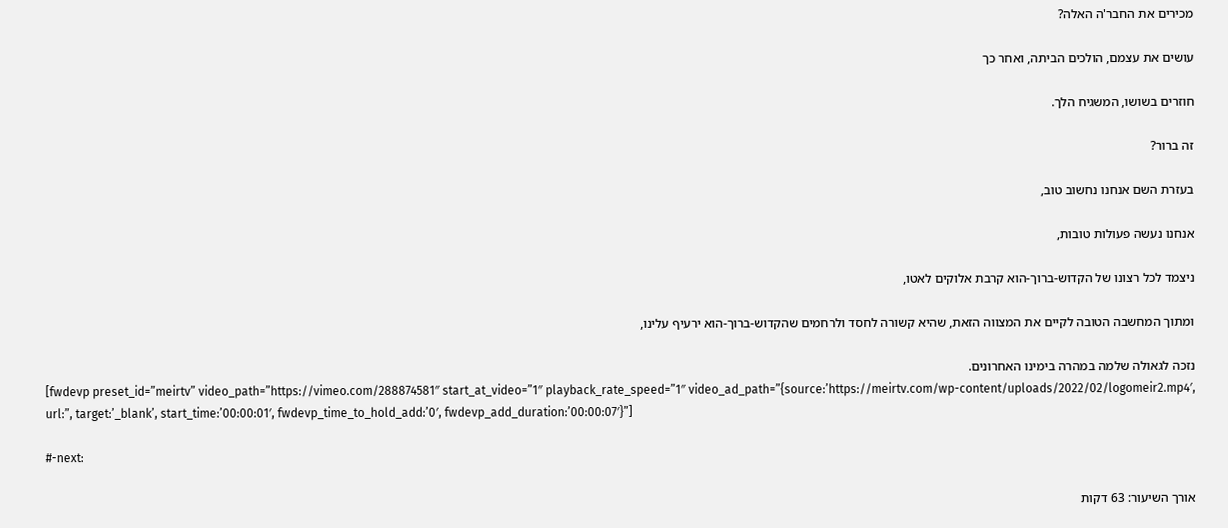מכירים את החבר'ה האלה?

עושים את עצמם, הולכים הביתה, ואחר כך

חוזרים בשושו, המשגיח הלך.

זה ברור?

בעזרת השם אנחנו נחשוב טוב,

אנחנו נעשה פעולות טובות,

ניצמד לכל רצונו של הקדוש-ברוך-הוא קרבת אלוקים לאטו,

ומתוך המחשבה הטובה לקיים את המצווה הזאת, שהיא קשורה לחסד ולרחמים שהקדוש-ברוך-הוא ירעיף עלינו,

נזכה לגאולה שלמה במהרה בימינו האחרונים.
[fwdevp preset_id=”meirtv” video_path=”https://vimeo.com/288874581″ start_at_video=”1″ playback_rate_speed=”1″ video_ad_path=”{source:’https://meirtv.com/wp-content/uploads/2022/02/logomeir2.mp4′, url:”, target:’_blank’, start_time:’00:00:01′, fwdevp_time_to_hold_add:’0′, fwdevp_add_duration:’00:00:07′}”]

#-next:

אורך השיעור: 63 דקות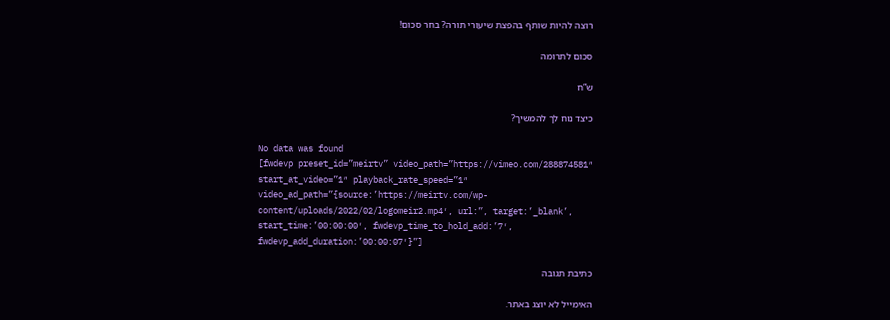רוצה להיות שותף בהפצת שיעורי תורה? בחר סכום!

סכום לתרומה

ש”ח

כיצד נוח לך להמשיך?

No data was found
[fwdevp preset_id=”meirtv” video_path=”https://vimeo.com/288874581″ start_at_video=”1″ playback_rate_speed=”1″ video_ad_path=”{source:’https://meirtv.com/wp-content/uploads/2022/02/logomeir2.mp4′, url:”, target:’_blank’, start_time:’00:00:00′, fwdevp_time_to_hold_add:’7′, fwdevp_add_duration:’00:00:07′}”]

כתיבת תגובה

האימייל לא יוצג באתר.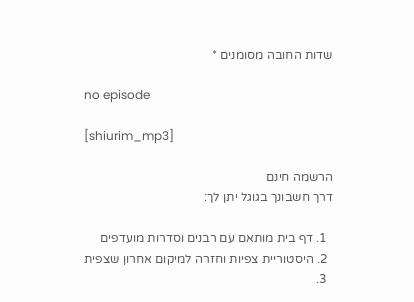שדות החובה מסומנים *

no episode

[shiurim_mp3]

הרשמה חינם
דרך חשבונך בגוגל יתן לך:

  1. דף בית מותאם עם רבנים וסדרות מועדפים
  2. היסטוריית צפיות וחזרה למיקום אחרון שצפית
  3.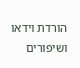הורדת וידאו ושיפורים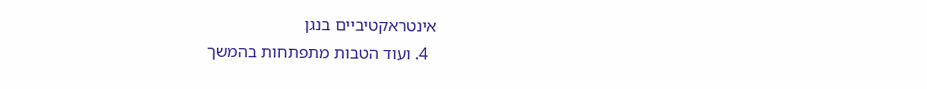אינטראקטיביים בנגן
  4. ועוד הטבות מתפתחות בהמשך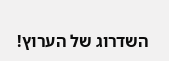השדרוג של הערוץ!